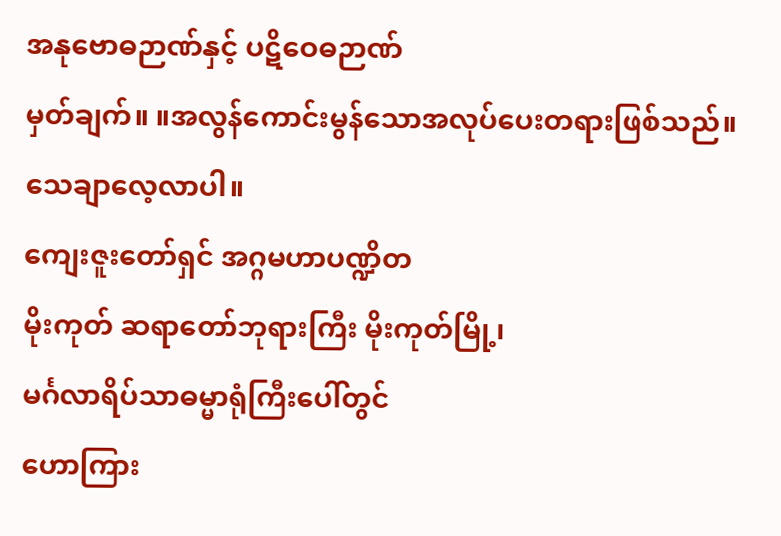အနုဗောဓဉာဏ်နှင့် ပဋိဝေဓဉာဏ်
မှတ်ချက်။ ။အလွန်ကောင်းမွန်သောအလုပ်ပေးတရားဖြစ်သည်။ သေချာလေ့လာပါ။
ကျေးဇူးတော်ရှင် အဂ္ဂမဟာပဏ္ဍိတ
မိုးကုတ် ဆရာတော်ဘုရားကြီး မိုးကုတ်မြို့၊
မင်္ဂလာရိပ်သာဓမ္မာရုံကြီးပေါ်တွင်
ဟောကြား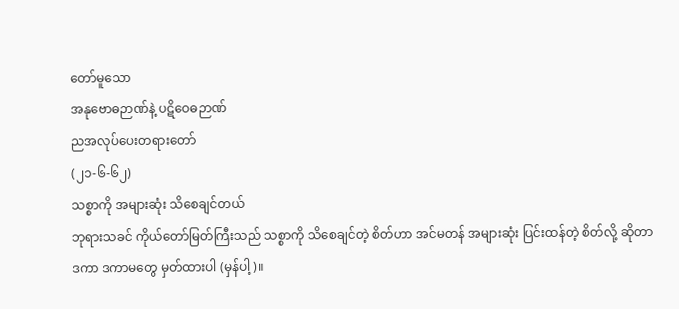တော်မူသော
အနုဗောဓဉာဏ်နဲ့ ပဋိဝေဓဉာဏ်
ညအလုပ်ပေးတရားတော်
(၂၁-၆-၆၂)
သစ္စာကို အများဆုံး သိစေချင်တယ်
ဘုရားသခင် ကိုယ်တော်မြတ်ကြီးသည် သစ္စာကို သိစေချင်တဲ့ စိတ်ဟာ အင်မတန် အများဆုံး ပြင်းထန်တဲ့ စိတ်လို့ ဆိုတာ ဒကာ ဒကာမတွေ မှတ်ထားပါ (မှန်ပါ့)။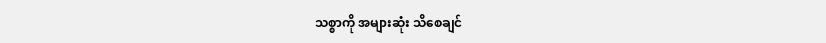သစ္စာကို အများဆုံး သိစေချင်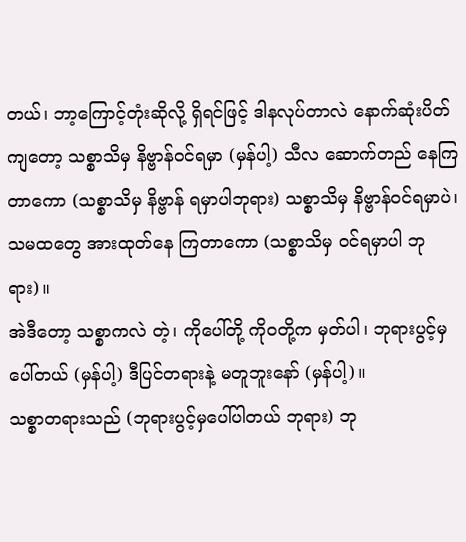တယ်၊ ဘာ့ကြောင့်တုံးဆိုလို့ ရှိရင်ဖြင့် ဒါနလုပ်တာလဲ နောက်ဆုံးပိတ် ကျတော့ သစ္စာသိမှ နိဗ္ဗာန်ဝင်ရမှာ (မှန်ပါ့) သီလ ဆောက်တည် နေကြတာကော (သစ္စာသိမှ နိဗ္ဗာန် ရမှာပါဘုရား) သစ္စာသိမှ နိဗ္ဗာန်ဝင်ရမှာပဲ၊ သမထတွေ အားထုတ်နေ ကြတာကော (သစ္စာသိမှ ဝင်ရမှာပါ ဘုရား)။
အဲဒီတော့ သစ္စာကလဲ တဲ့၊ ကိုပေါ်တို့ ကိုဝတို့က မှတ်ပါ၊ ဘုရားပွင့်မှ ပေါ်တယ် (မှန်ပါ့) ဒီပြင်တရားနဲ့ မတူဘူးနော် (မှန်ပါ့)။
သစ္စာတရားသည် (ဘုရားပွင့်မှပေါ်ပါတယ် ဘုရား) ဘု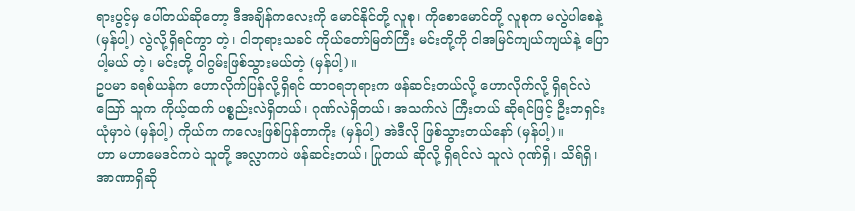ရားပွင့်မှ ပေါ်တယ်ဆိုတော့ ဒီအချိန်ကလေးကို မောင်နိုင်တို့ လူစု၊ ကိုစောမောင်တို့ လူစုက မလွဲပါစေနဲ့ (မှန်ပါ့) လွဲလို့ရှိရင်ကွာ တဲ့၊ ငါဘုရားသခင် ကိုယ်တော်မြတ်ကြီး မင်းတို့ကို ငါအမြင်ကျယ်ကျယ်နဲ့ ပြောပါ့မယ် တဲ့၊ မင်းတို့ ဝါဂွမ်းဖြစ်သွားမယ်တဲ့ (မှန်ပါ့)။
ဥပမာ ခရစ်ယန်က ဟောလိုက်ပြန်လို့ရှိရင် ထာဝရဘုရားက ဖန်ဆင်းတယ်လို့ ဟောလိုက်လို့ ရှိရင်လဲ သြော် သူက ကိုယ့်ထက် ပစ္စည်းလဲရှိတယ်၊ ဂုဏ်လဲရှိတယ်၊ အသက်လဲ ကြီးတယ် ဆိုရင်ဖြင့် ဦးဘရှင်း ယုံမှာပဲ (မှန်ပါ့) ကိုယ်က ကလေးဖြစ်ပြန်တာကိုး (မှန်ပါ့) အဲဒီလို ဖြစ်သွားတယ်နော် (မှန်ပါ့)။
ဟာ မဟာမေဒင်ကပဲ သူတို့ အလ္လာကပဲ ဖန်ဆင်းတယ်၊ ပြုတယ် ဆိုလို့ ရှိရင်လဲ သူလဲ ဂုဏ်ရှိ၊ သိရ်ရှိ၊ အာဏာရှိဆို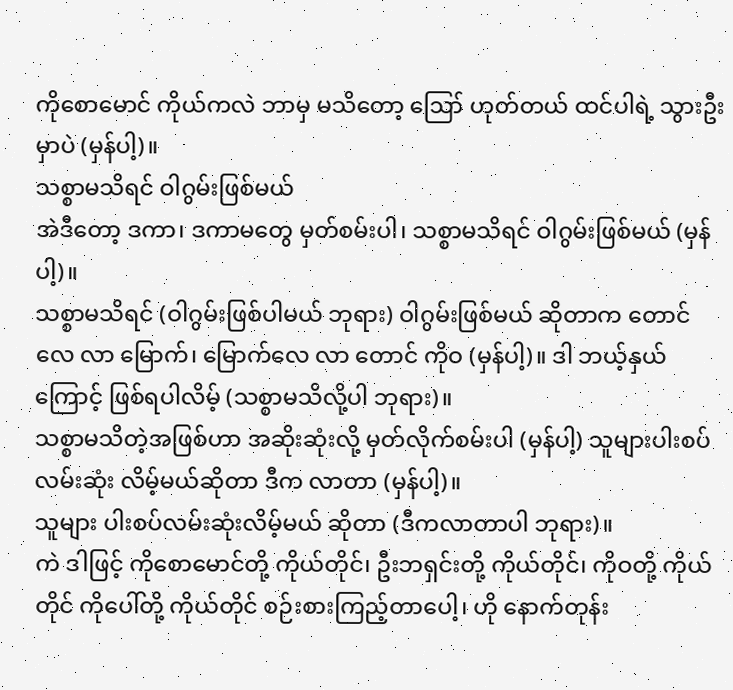ကိုစောမောင် ကိုယ်ကလဲ ဘာမှ မသိတော့ ဪ ဟုတ်တယ် ထင်ပါရဲ့ သွားဦးမှာပဲ (မှန်ပါ့)။
သစ္စာမသိရင် ဝါဂွမ်းဖြစ်မယ်
အဲဒီတော့ ဒကာ၊ ဒကာမတွေ မှတ်စမ်းပါ၊ သစ္စာမသိရင် ဝါဂွမ်းဖြစ်မယ် (မှန်ပါ့)။
သစ္စာမသိရင် (ဝါဂွမ်းဖြစ်ပါမယ် ဘုရား) ဝါဂွမ်းဖြစ်မယ် ဆိုတာက တောင်လေ လာ မြောက်၊ မြောက်လေ လာ တောင် ကိုဝ (မှန်ပါ့)။ ဒါ ဘယ့်နှယ်ကြောင့် ဖြစ်ရပါလိမ့် (သစ္စာမသိလို့ပါ ဘုရား)။
သစ္စာမသိတဲ့အဖြစ်ဟာ အဆိုးဆုံးလို့ မှတ်လိုက်စမ်းပါ (မှန်ပါ့) သူများပါးစပ် လမ်းဆုံး လိမ့်မယ်ဆိုတာ ဒီက လာတာ (မှန်ပါ့)။
သူများ ပါးစပ်လမ်းဆုံးလိမ့်မယ် ဆိုတာ (ဒီကလာတာပါ ဘုရား)။
ကဲ ဒါဖြင့် ကိုစောမောင်တို့ ကိုယ်တိုင်၊ ဦးဘရှင်းတို့ ကိုယ်တိုင်၊ ကိုဝတို့ ကိုယ်တိုင် ကိုပေါ်တို့ ကိုယ်တိုင် စဉ်းစားကြည့်တာပေါ့၊ ဟို နောက်တုန်း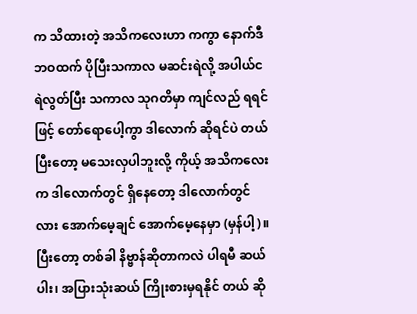က သိထားတဲ့ အသိကလေးဟာ ကကွာ နောက်ဒီဘဝထက် ပိုပြီးသကာလ မဆင်းရဲလို့ အပါယ်ငရဲလွတ်ပြီး သကာလ သုဂတိမှာ ကျင်လည် ရရင်ဖြင့် တော်ရောပေါ့ကွာ ဒါလောက် ဆိုရင်ပဲ တယ်ပြီးတော့ မသေးလှပါဘူးလို့ ကိုယ့် အသိကလေးက ဒါလောက်တွင် ရှိနေတော့ ဒါလောက်တွင်လား အောက်မေ့ချင် အောက်မေ့နေမှာ (မှန်ပါ့)။
ပြီးတော့ တစ်ခါ နိဗ္ဗာန်ဆိုတာကလဲ ပါရမီ ဆယ်ပါး၊ အပြားသုံးဆယ် ကြိုးစားမှရနိုင် တယ် ဆို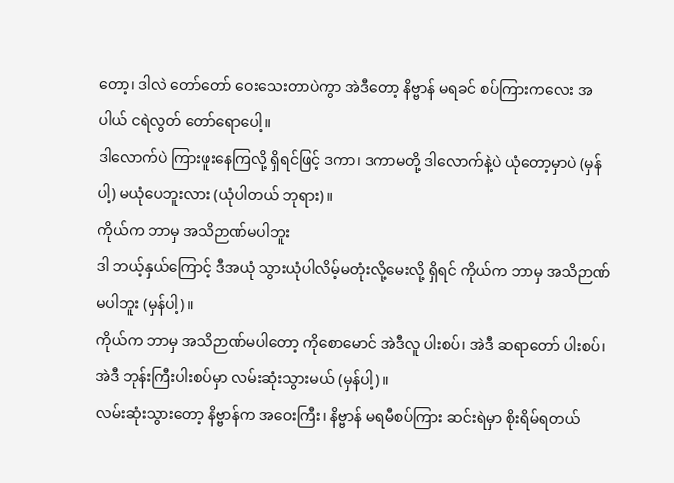တော့၊ ဒါလဲ တော်တော် ဝေးသေးတာပဲကွာ အဲဒီတော့ နိဗ္ဗာန် မရခင် စပ်ကြားကလေး အပါယ် ငရဲလွတ် တော်ရောပေါ့။
ဒါလောက်ပဲ ကြားဖူးနေကြလို့ ရှိရင်ဖြင့် ဒကာ၊ ဒကာမတို့ ဒါလောက်နဲ့ပဲ ယုံတော့မှာပဲ (မှန်ပါ့) မယုံပေဘူးလား (ယုံပါတယ် ဘုရား)။
ကိုယ်က ဘာမှ အသိဉာဏ်မပါဘူး
ဒါ ဘယ့်နှယ်ကြောင့် ဒီအယုံ သွားယုံပါလိမ့်မတုံးလို့မေးလို့ ရှိရင် ကိုယ်က ဘာမှ အသိဉာဏ်မပါဘူး (မှန်ပါ့)။
ကိုယ်က ဘာမှ အသိဉာဏ်မပါတော့ ကိုစောမောင် အဲဒီလူ ပါးစပ်၊ အဲဒီ ဆရာတော် ပါးစပ်၊ အဲဒီ ဘုန်းကြီးပါးစပ်မှာ လမ်းဆုံးသွားမယ် (မှန်ပါ့)။
လမ်းဆုံးသွားတော့ နိဗ္ဗာန်က အဝေးကြီး၊ နိဗ္ဗာန် မရမီစပ်ကြား ဆင်းရဲမှာ စိုးရိမ်ရတယ်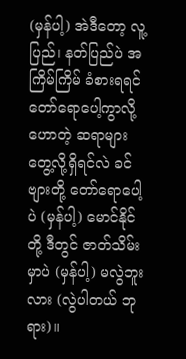(မှန်ပါ့) အဲဒီတော့ လူ့ပြည်၊ နတ်ပြည်ပဲ အကြိမ်ကြိမ် ခံစားရရင် တော်ရောပေါ့ကွာလို့ ဟောတဲ့ ဆရာများ တွေ့လို့ရှိရင်လဲ ခင်ဗျားတို့ တော်ရောပေါ့ပဲ (မှန်ပါ့) မောင်နိုင်တို့ ဒီတွင် ဇာတ်သိမ်းမှာပဲ (မှန်ပါ့) မလွဲဘူးလား (လွဲပါတယ် ဘုရား)။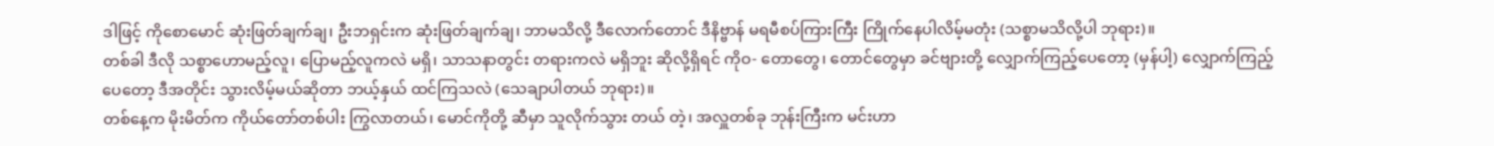ဒါဖြင့် ကိုစောမောင် ဆုံးဖြတ်ချက်ချ၊ ဦးဘရှင်းက ဆုံးဖြတ်ချက်ချ၊ ဘာမသိလို့ ဒီလောက်တောင် ဒီနိဗ္ဗာန် မရမီစပ်ကြားကြီး ကြိုက်နေပါလိမ့်မတုံး (သစ္စာမသိလို့ပါ ဘုရား)။
တစ်ခါ ဒီလို သစ္စာဟောမည့်လူ၊ ပြောမည့်လူကလဲ မရှိ၊ သာသနာတွင်း တရားကလဲ မရှိဘူး ဆိုလို့ရှိရင် ကိုဝ- တောတွေ၊ တောင်တွေမှာ ခင်ဗျားတို့ လျှောက်ကြည့်ပေတော့ (မှန်ပါ့) လျှောက်ကြည့်ပေတော့ ဒီအတိုင်း သွားလိမ့်မယ်ဆိုတာ ဘယ့်နှယ် ထင်ကြသလဲ (သေချာပါတယ် ဘုရား)။
တစ်နေ့က မိုးမိတ်က ကိုယ်တော်တစ်ပါး ကြွလာတယ်၊ မောင်ကိုတို့ ဆီမှာ သူလိုက်သွား တယ် တဲ့၊ အလှူတစ်ခု ဘုန်းကြီးက မင်းဟာ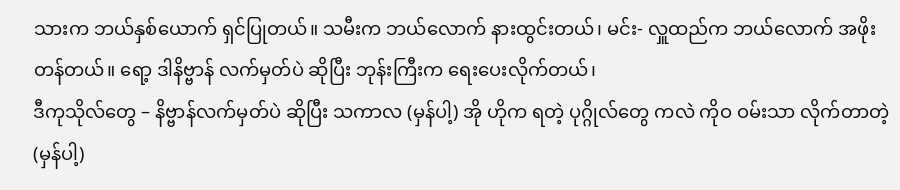သားက ဘယ်နှစ်ယောက် ရှင်ပြုတယ်။ သမီးက ဘယ်လောက် နားထွင်းတယ်၊ မင်း- လှူထည်က ဘယ်လောက် အဖိုးတန်တယ်။ ရော့ ဒါနိဗ္ဗာန် လက်မှတ်ပဲ ဆိုပြီး ဘုန်းကြီးက ရေးပေးလိုက်တယ်၊
ဒီကုသိုလ်တွေ – နိဗ္ဗာန်လက်မှတ်ပဲ ဆိုပြီး သကာလ (မှန်ပါ့) အို ဟိုက ရတဲ့ ပုဂ္ဂိုလ်တွေ ကလဲ ကိုဝ ဝမ်းသာ လိုက်တာတဲ့ (မှန်ပါ့)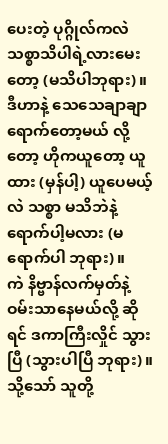ပေးတဲ့ ပုဂ္ဂိုလ်ကလဲ သစ္စာသိပါရဲ့လားမေးတော့ (မသိပါဘုရား)။
ဒီဟာနဲ့ သေသေချာချာ ရောက်တော့မယ် လို့တော့ ဟိုကယူတော့ ယူထား (မှန်ပါ့) ယူပေမယ့်လဲ သစ္စာ မသိဘဲနဲ့ ရောက်ပါ့မလား (မရောက်ပါ ဘုရား)။
ကဲ နိဗ္ဗာန်လက်မှတ်နဲ့ ဝမ်းသာနေမယ်လို့ ဆိုရင် ဒကာကြီးလှိုင် သွားပြီ (သွားပါပြီ ဘုရား)။ သို့သော် သူတို့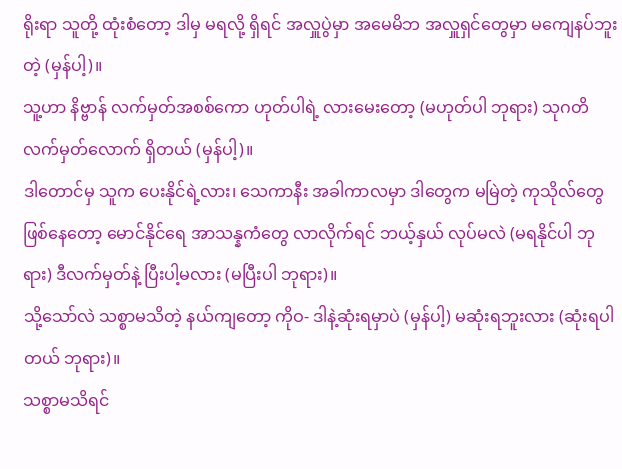ရိုးရာ သူတို့ ထုံးစံတော့ ဒါမှ မရလို့ ရှိရင် အလှူပွဲမှာ အမေမိဘ အလှူရှင်တွေမှာ မကျေနပ်ဘူးတဲ့ (မှန်ပါ့)။
သူ့ဟာ နိဗ္ဗာန် လက်မှတ်အစစ်ကော ဟုတ်ပါရဲ့ လားမေးတော့ (မဟုတ်ပါ ဘုရား) သုဂတိ လက်မှတ်လောက် ရှိတယ် (မှန်ပါ့)။
ဒါတောင်မှ သူက ပေးနိုင်ရဲ့လား၊ သေကာနီး အခါကာလမှာ ဒါတွေက မမြဲတဲ့ ကုသိုလ်တွေ ဖြစ်နေတော့ မောင်နိုင်ရေ အာသန္နကံတွေ လာလိုက်ရင် ဘယ့်နှယ် လုပ်မလဲ (မရနိုင်ပါ ဘုရား) ဒီလက်မှတ်နဲ့ ပြီးပါ့မလား (မပြီးပါ ဘုရား)။
သို့သော်လဲ သစ္စာမသိတဲ့ နယ်ကျတော့ ကိုဝ- ဒါနဲ့ဆုံးရမှာပဲ (မှန်ပါ့) မဆုံးရဘူးလား (ဆုံးရပါတယ် ဘုရား)။
သစ္စာမသိရင်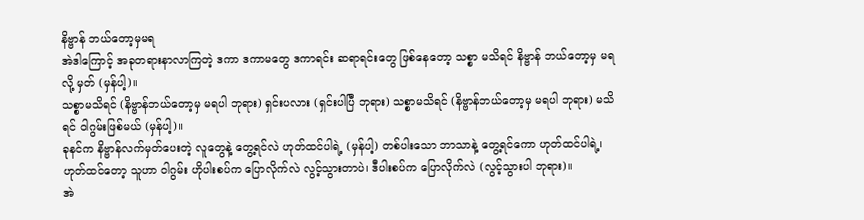နိဗ္ဗာန် ဘယ်တော့မှမရ
အဲဒါကြောင့် အခုတရားနာလာကြတဲ့ ဒကာ ဒကာမတွေ ဒကာရင်း ဆရာရင်းတွေ ဖြစ်နေတော့ သစ္စာ မသိရင် နိဗ္ဗာန် ဘယ်တော့မှ မရလို့ မှတ် (မှန်ပါ့)။
သစ္စာမသိရင် (နိဗ္ဗာန်ဘယ်တော့မှ မရပါ ဘုရား) ရှင်းပလား (ရှင်းပါပြီ ဘုရား) သစ္စာမသိရင် (နိဗ္ဗာန်ဘယ်တော့မှ မရပါ ဘုရား) မသိရင် ဝါဂွမ်းဖြစ်မယ် (မှန်ပါ့)။
ခုနင်က နိဗ္ဗာန်လက်မှတ်ပေးတဲ့ လူတွေနဲ့ တွေ့ရင်လဲ ဟုတ်ထင်ပါရဲ့ (မှန်ပါ့) တစ်ပါးသော ဘာသာနဲ့ တွေ့ရင်ကော ဟုတ်ထင်ပါရဲ့၊ ဟုတ်ထင်တော့ သူဟာ ဝါဂွမ်း ဟိုပါးစပ်က ပြောလိုက်လဲ လွင့်သွားတာပဲ၊ ဒီပါးစပ်က ပြောလိုက်လဲ (လွင့်သွားပါ ဘုရား)။
အဲ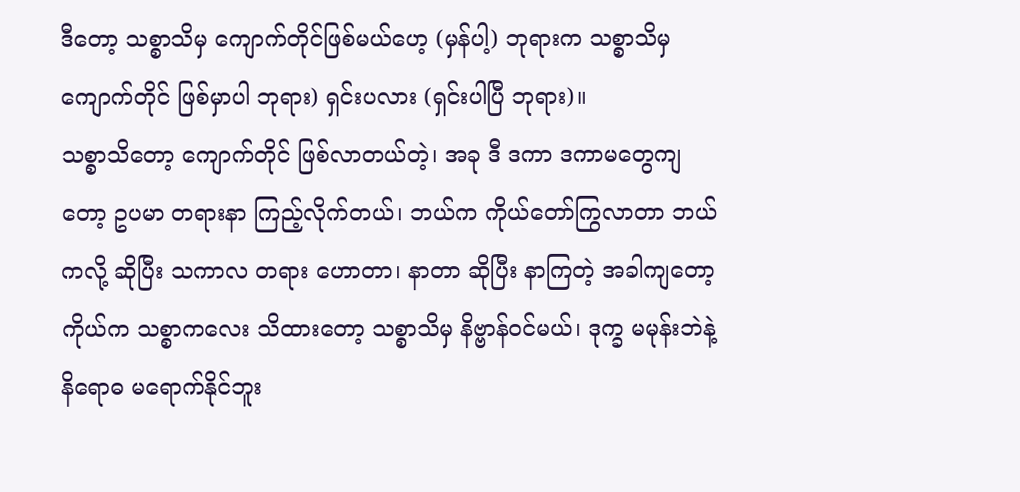ဒီတော့ သစ္စာသိမှ ကျောက်တိုင်ဖြစ်မယ်ဟေ့ (မှန်ပါ့) ဘုရားက သစ္စာသိမှ ကျောက်တိုင် ဖြစ်မှာပါ ဘုရား) ရှင်းပလား (ရှင်းပါပြီ ဘုရား)။
သစ္စာသိတော့ ကျောက်တိုင် ဖြစ်လာတယ်တဲ့၊ အခု ဒီ ဒကာ ဒကာမတွေကျတော့ ဥပမာ တရားနာ ကြည့်လိုက်တယ်၊ ဘယ်က ကိုယ်တော်ကြွလာတာ ဘယ်ကလို့ ဆိုပြီး သကာလ တရား ဟောတာ၊ နာတာ ဆိုပြီး နာကြတဲ့ အခါကျတော့ ကိုယ်က သစ္စာကလေး သိထားတော့ သစ္စာသိမှ နိဗ္ဗာန်ဝင်မယ်၊ ဒုက္ခ မမုန်းဘဲနဲ့ နိရောဓ မရောက်နိုင်ဘူး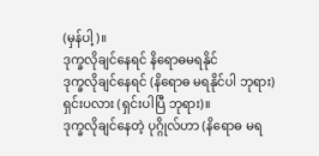(မှန်ပါ့)။
ဒုက္ခလိုချင်နေရင် နိရောဓမရနိုင်
ဒုက္ခလိုချင်နေရင် (နိရောဓ မရနိုင်ပါ ဘုရား) ရှင်းပလား (ရှင်းပါပြီ ဘုရား)။
ဒုက္ခလိုချင်နေတဲ့ ပုဂ္ဂိုလ်ဟာ (နိရောဓ မရ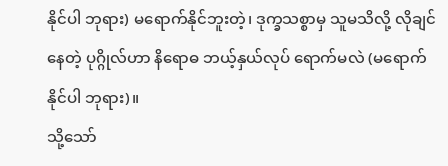နိုင်ပါ ဘုရား) မရောက်နိုင်ဘူးတဲ့၊ ဒုက္ခသစ္စာမှ သူမသိလို့ လိုချင်နေတဲ့ ပုဂ္ဂိုလ်ဟာ နိရောဓ ဘယ့်နှယ်လုပ် ရောက်မလဲ (မရောက်နိုင်ပါ ဘုရား)။
သို့သော်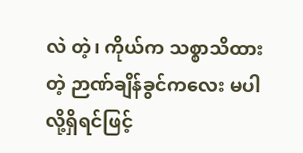လဲ တဲ့၊ ကိုယ်က သစ္စာသိထားတဲ့ ဉာဏ်ချိန်ခွင်ကလေး မပါလို့ရှိရင်ဖြင့်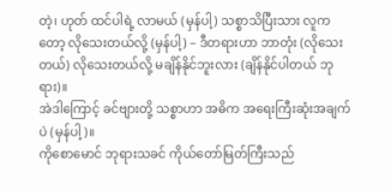တဲ့၊ ဟုတ် ထင်ပါရဲ့ လာမယ် (မှန်ပါ့) သစ္စာသိပြီးသား လူကတော့ လိုသေးတယ်လို့ (မှန်ပါ့) – ဒီတရားဟာ ဘာတုံး (လိုသေးတယ်) လိုသေးတယ်လို့ မချိန်နိုင်ဘူးလား (ချိန်နိုင်ပါတယ် ဘုရား)။
အဲဒါကြောင့် ခင်ဗျားတို့ သစ္စာဟာ အဓိက အရေးကြီးဆုံးအချက်ပဲ (မှန်ပါ့)။
ကိုစောမောင် ဘုရားသခင် ကိုယ်တော်မြတ်ကြီးသည်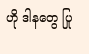ဟို ဒါနတွေ ပြု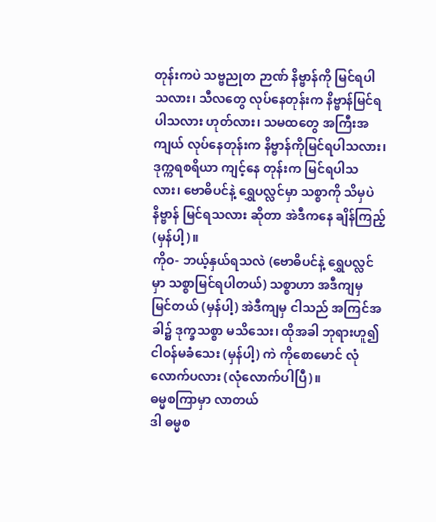တုန်းကပဲ သဗ္ဗညုတ ဉာဏ် နိဗ္ဗာန်ကို မြင်ရပါသလား၊ သီလတွေ လုပ်နေတုန်းက နိဗ္ဗာန်မြင်ရပါသလား ဟုတ်လား၊ သမထတွေ အကြီးအကျယ် လုပ်နေတုန်းက နိဗ္ဗာန်ကိုမြင်ရပါသလား၊ ဒုက္ကရစရိယာ ကျင့်နေ တုန်းက မြင်ရပါသလား၊ ဗောဓိပင်နဲ့ ရွှေပလ္လင်မှာ သစ္စာကို သိမှပဲ နိဗ္ဗာန် မြင်ရသလား ဆိုတာ အဲဒီကနေ ချိန်ကြည့် (မှန်ပါ့)။
ကိုဝ- ဘယ့်နှယ်ရသလဲ (ဗောဓိပင်နဲ့ ရွှေပလ္လင်မှာ သစ္စာမြင်ရပါတယ်) သစ္စာဟာ အဒီကျမှ မြင်တယ် (မှန်ပါ့) အဲဒီကျမှ ငါသည် အကြင်အခါ၌ ဒုက္ခသစ္စာ မသိသေး၊ ထိုအခါ ဘုရားဟူ၍ ငါဝန်မခံသေး (မှန်ပါ့) ကဲ ကိုစောမောင် လုံလောက်ပလား (လုံလောက်ပါပြီ)။
ဓမ္မစကြာမှာ လာတယ်
ဒါ ဓမ္မစ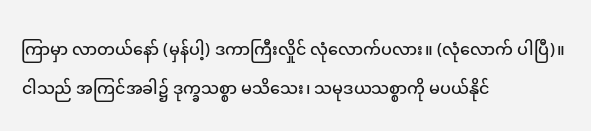ကြာမှာ လာတယ်နော် (မှန်ပါ့) ဒကာကြီးလှိုင် လုံလောက်ပလား။ (လုံလောက် ပါပြီ)။
ငါသည် အကြင်အခါ၌ ဒုက္ခသစ္စာ မသိသေး၊ သမုဒယသစ္စာကို မပယ်နိုင်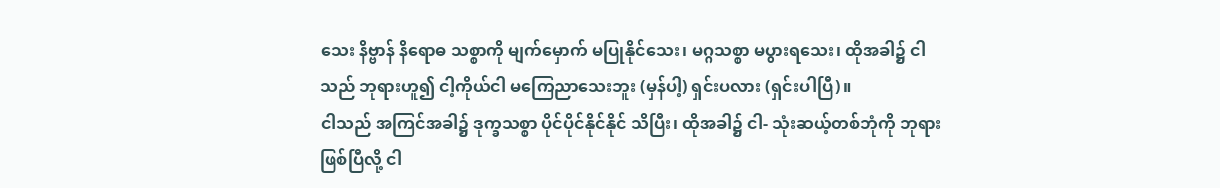သေး နိဗ္ဗာန် နိရောဓ သစ္စာကို မျက်မှောက် မပြုနိုင်သေး၊ မဂ္ဂသစ္စာ မပွားရသေး၊ ထိုအခါ၌ ငါသည် ဘုရားဟူ၍ ငါ့ကိုယ်ငါ မကြေညာသေးဘူး (မှန်ပါ့) ရှင်းပလား (ရှင်းပါပြီ)။
ငါသည် အကြင်အခါ၌ ဒုက္ခသစ္စာ ပိုင်ပိုင်နိုင်နိုင် သိပြီး၊ ထိုအခါ၌ ငါ- သုံးဆယ့်တစ်ဘုံကို ဘုရားဖြစ်ပြီလို့ ငါ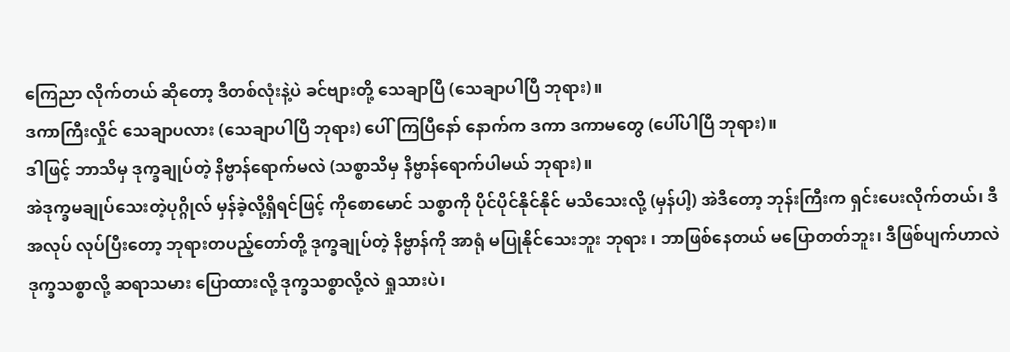ကြေညာ လိုက်တယ် ဆိုတော့ ဒီတစ်လုံးနဲ့ပဲ ခင်ဗျားတို့ သေချာပြီ (သေချာပါပြီ ဘုရား)။
ဒကာကြီးလှိုင် သေချာပလား (သေချာပါပြီ ဘုရား) ပေါ်ကြပြီနော် နောက်က ဒကာ ဒကာမတွေ (ပေါ်ပါပြီ ဘုရား)။
ဒါဖြင့် ဘာသိမှ ဒုက္ခချုပ်တဲ့ နိဗ္ဗာန်ရောက်မလဲ (သစ္စာသိမှ နိဗ္ဗာန်ရောက်ပါမယ် ဘုရား)။
အဲဒုက္ခမချုပ်သေးတဲ့ပုဂ္ဂိုလ် မှန်ခဲ့လို့ရှိရင်ဖြင့် ကိုစောမောင် သစ္စာကို ပိုင်ပိုင်နိုင်နိုင် မသိသေးလို့ (မှန်ပါ့) အဲဒီတော့ ဘုန်းကြီးက ရှင်းပေးလိုက်တယ်၊ ဒီအလုပ် လုပ်ပြီးတော့ ဘုရားတပည့်တော်တို့ ဒုက္ခချုပ်တဲ့ နိဗ္ဗာန်ကို အာရုံ မပြုနိုင်သေးဘူး ဘုရား ၊ ဘာဖြစ်နေတယ် မပြောတတ်ဘူး၊ ဒီဖြစ်ပျက်ဟာလဲ ဒုက္ခသစ္စာလို့ ဆရာသမား ပြောထားလို့ ဒုက္ခသစ္စာလို့လဲ ရှုသားပဲ၊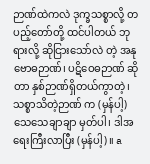ဉာဏ်ထဲကလဲ ဒုက္ခသစ္စာလို့ တပည့်တော်တို့ ထင်ပါတယ် ဘုရားလို့ ဆိုငြားသော်လဲ တဲ့ အနုဗောဓဉာဏ်၊ ပဋိဝေဓဉာဏ် ဆိုတာ နှစ်ဉာဏ်ရှိတယ်ကွာတဲ့၊ သစ္စာသိတဲ့ဉာဏ် က (မှန်ပါ့) သေသေချာချာ မှတ်ပါ၊ ဒါအရေးကြီးလာပြီး (မှန်ပါ့)။ a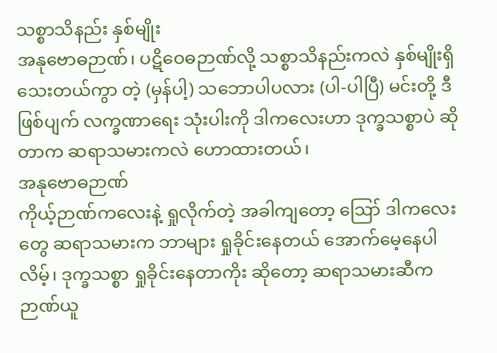သစ္စာသိနည်း နှစ်မျိုး
အနုဗောဓဉာဏ်၊ ပဋိဝေဓဉာဏ်လို့ သစ္စာသိနည်းကလဲ နှစ်မျိုးရှိသေးတယ်ကွာ တဲ့ (မှန်ပါ့) သဘောပါပလား (ပါ-ပါပြီ) မင်းတို့ ဒီဖြစ်ပျက် လက္ခဏာရေး သုံးပါးကို ဒါကလေးဟာ ဒုက္ခသစ္စာပဲ ဆိုတာက ဆရာသမားကလဲ ဟောထားတယ်၊
အနုဗောဓဉာဏ်
ကိုယ့်ဉာဏ်ကလေးနဲ့ ရှုလိုက်တဲ့ အခါကျတော့ ဪ ဒါကလေးတွေ ဆရာသမားက ဘာများ ရှုခိုင်းနေတယ် အောက်မေ့နေပါလိမ့်၊ ဒုက္ခသစ္စာ ရှုခိုင်းနေတာကိုး ဆိုတော့ ဆရာသမားဆီက ဉာဏ်ယူ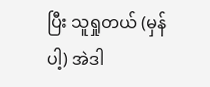ပြီး သူရှုတယ် (မှန်ပါ့) အဲဒါ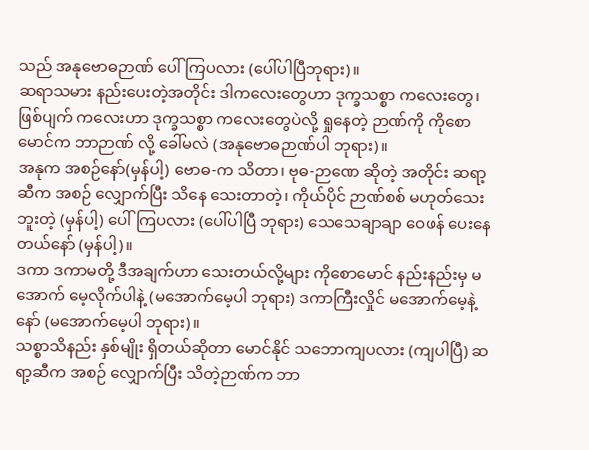သည် အနုဗောဓဉာဏ် ပေါ်ကြပလား (ပေါ်ပါပြီဘုရား)။
ဆရာသမား နည်းပေးတဲ့အတိုင်း ဒါကလေးတွေဟာ ဒုက္ခသစ္စာ ကလေးတွေ၊ ဖြစ်ပျက် ကလေးဟာ ဒုက္ခသစ္စာ ကလေးတွေပဲလို့ ရှုနေတဲ့ ဉာဏ်ကို ကိုစောမောင်က ဘာဉာဏ် လို့ ခေါ်မလဲ (အနုဗောဓဉာဏ်ပါ ဘုရား)။
အနုက အစဉ်နော်(မှန်ပါ့) ဗောဓ-က သိတာ၊ ဗုဓ-ဉာဏေ ဆိုတဲ့ အတိုင်း ဆရာ့ဆီက အစဉ် လျှောက်ပြီး သိနေ သေးတာတဲ့၊ ကိုယ်ပိုင် ဉာဏ်စစ် မဟုတ်သေးဘူးတဲ့ (မှန်ပါ့) ပေါ်ကြပလား (ပေါ်ပါပြီ ဘုရား) သေသေချာချာ ဝေဖန် ပေးနေတယ်နော် (မှန်ပါ့)။
ဒကာ ဒကာမတို့ ဒီအချက်ဟာ သေးတယ်လို့များ ကိုစောမောင် နည်းနည်းမှ မအောက် မေ့လိုက်ပါနဲ့ (မအောက်မေ့ပါ ဘုရား) ဒကာကြီးလှိုင် မအောက်မေ့နဲ့နော် (မအောက်မေ့ပါ ဘုရား)။
သစ္စာသိနည်း နှစ်မျိုး ရှိတယ်ဆိုတာ မောင်နိုင် သဘောကျပလား (ကျပါပြီ) ဆရာ့ဆီက အစဉ် လျှောက်ပြီး သိတဲ့ဉာဏ်က ဘာ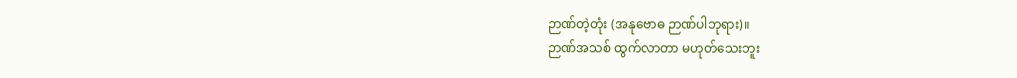ဉာဏ်တဲ့တုံး (အနုဗောဓ ဉာဏ်ပါဘုရား)။
ဉာဏ်အသစ် ထွက်လာတာ မဟုတ်သေးဘူး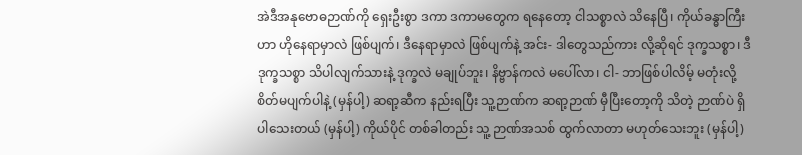အဲဒီအနုဗောဓဉာဏ်ကို ရှေးဦးစွာ ဒကာ ဒကာမတွေက ရနေတော့ ငါသစ္စာလဲ သိနေပြီ၊ ကိုယ်ခန္ဓာကြီးဟာ ဟိုနေရာမှာလဲ ဖြစ်ပျက်၊ ဒီနေရာမှာလဲ ဖြစ်ပျက်နဲ့ အင်း- ဒါတွေသည်ကား လို့ဆိုရင် ဒုက္ခသစ္စာ၊ ဒီဒုက္ခသစ္စာ သိပါလျက်သားနဲ့ ဒုက္ခလဲ မချုပ်ဘူး၊ နိဗ္ဗာန်ကလဲ မပေါ်လာ၊ ငါ- ဘာဖြစ်ပါလိမ့် မတုံးလို့ စိတ်မပျက်ပါနဲ့ (မှန်ပါ့) ဆရာ့ဆီက နည်းရပြီး သူ့ဉာဏ်က ဆရာ့ဉာဏ် မှီပြီးတော့ကို သိတဲ့ ဉာဏ်ပဲ ရှိပါသေးတယ် (မှန်ပါ့) ကိုယ်ပိုင် တစ်ခါတည်း သူ့ ဉာဏ်အသစ် ထွက်လာတာ မဟုတ်သေးဘူး (မှန်ပါ့)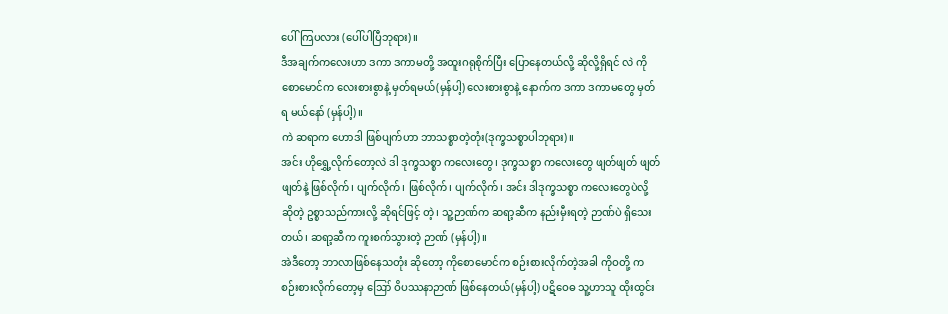ပေါ်ကြပလား (ပေါ်ပါပြီဘုရား)။
ဒီအချက်ကလေးဟာ ဒကာ ဒကာမတို့ အထူးဂရုစိုက်ပြီး ပြောနေတယ်လို့ ဆိုလို့ရှိရင် လဲ ကိုစောမောင်က လေးစားစွာနဲ့ မှတ်ရမယ်(မှန်ပါ့) လေးစားစွာနဲ့ နောက်က ဒကာ ဒကာမတွေ မှတ်ရ မယ်နော် (မှန်ပါ့)။
ကဲ ဆရာက ဟောဒါ ဖြစ်ပျက်ဟာ ဘာသစ္စာတဲ့တုံး(ဒုက္ခသစ္စာပါဘုရား)။
အင်း ဟိုရွှေ့လိုက်တော့လဲ ဒါ ဒုက္ခသစ္စာ ကလေးတွေ၊ ဒုက္ခသစ္စာ ကလေးတွေ ဖျတ်ဖျတ် ဖျတ်ဖျတ်နဲ့ ဖြစ်လိုက်၊ ပျက်လိုက်၊ ဖြစ်လိုက်၊ ပျက်လိုက်၊ အင်း ဒါဒုက္ခသစ္စာ ကလေးတွေပဲလို့ ဆိုတဲ့ ဥစ္စာသည်ကားလို့ ဆိုရင်ဖြင့် တဲ့၊ သူ့ဉာဏ်က ဆရာ့ဆီက နည်းမှီးရတဲ့ ဉာဏ်ပဲ ရှိသေးတယ်၊ ဆရာ့ဆီက ကူးစက်သွားတဲ့ ဉာဏ် (မှန်ပါ့)။
အဲဒီတော့ ဘာလာဖြစ်နေသတုံး ဆိုတော့ ကိုစောမောင်က စဉ်းစားလိုက်တဲ့အခါ ကိုဝတို့ က စဉ်းစားလိုက်တော့မှ ဪ ဝိပဿနာဉာဏ် ဖြစ်နေတယ်(မှန်ပါ့) ပဋိဝေဓ သူ့ဟာသူ ထိုးထွင်း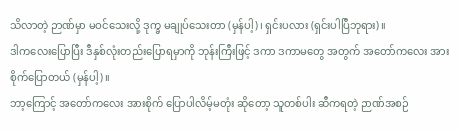သိလာတဲ့ ဉာဏ်မှာ မဝင်သေးလို့ ဒုက္ခ မချုပ်သေးတာ (မှန်ပါ့)၊ ရှင်းပလား (ရှင်းပါပြီဘုရား)။
ဒါကလေးပြောပြီး ဒီနှစ်လုံးတည်းပြောရမှာကို ဘုန်းကြီးဖြင့် ဒကာ ဒကာမတွေ အတွက် အတော်ကလေး အားစိုက်ပြောတယ် (မှန်ပါ့)။
ဘာ့ကြောင့် အတော်ကလေး အားစိုက် ပြောပါလိမ့်မတုံး ဆိုတော့ သူတစ်ပါး ဆီကရတဲ့ ဉာဏ်အစဉ်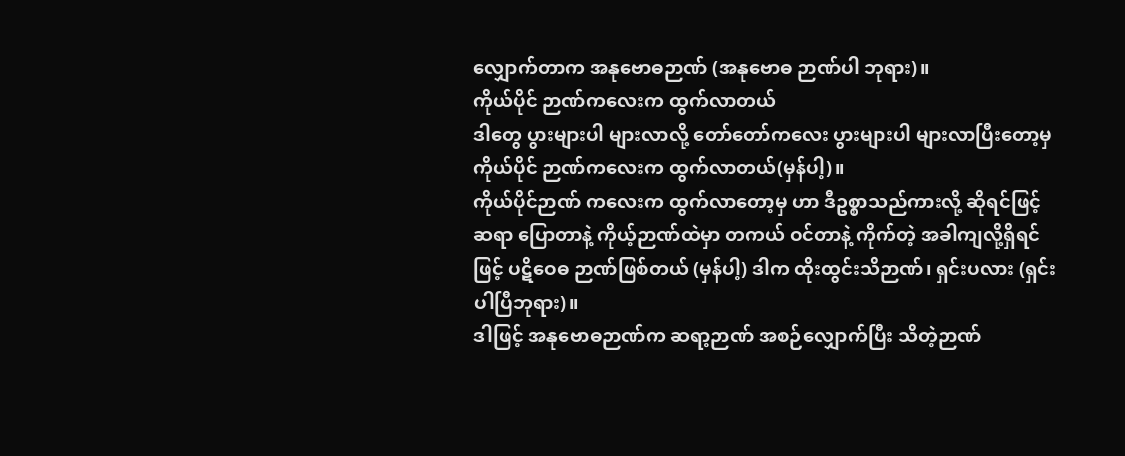လျှောက်တာက အနုဗောဓဉာဏ် (အနုဗောဓ ဉာဏ်ပါ ဘုရား)။
ကိုယ်ပိုင် ဉာဏ်ကလေးက ထွက်လာတယ်
ဒါတွေ ပွားများပါ များလာလို့ တော်တော်ကလေး ပွားများပါ များလာပြီးတော့မှ ကိုယ်ပိုင် ဉာဏ်ကလေးက ထွက်လာတယ်(မှန်ပါ့)။
ကိုယ်ပိုင်ဉာဏ် ကလေးက ထွက်လာတော့မှ ဟာ ဒီဥစ္စာသည်ကားလို့ ဆိုရင်ဖြင့် ဆရာ ပြောတာနဲ့ ကိုယ့်ဉာဏ်ထဲမှာ တကယ် ဝင်တာနဲ့ ကိုက်တဲ့ အခါကျလို့ရှိရင်ဖြင့် ပဋိဝေဓ ဉာဏ်ဖြစ်တယ် (မှန်ပါ့) ဒါက ထိုးထွင်းသိဉာဏ်၊ ရှင်းပလား (ရှင်းပါပြီဘုရား)။
ဒါဖြင့် အနုဗောဓဉာဏ်က ဆရာ့ဉာဏ် အစဉ်လျှောက်ပြီး သိတဲ့ဉာဏ်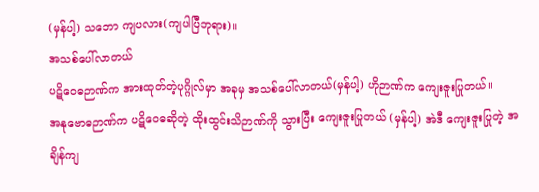(မှန်ပါ့) သဘော ကျပလား(ကျပါပြီဘုရား)။
အသစ်ပေါ်လာတယ်
ပဋိဝေဓဉာဏ်က အားထုတ်တဲ့ပုဂ္ဂိုလ်မှာ အခုမှ အသစ်ပေါ်လာတယ်(မှန်ပါ့) ဟိုဉာဏ်က ကျေးဇူးပြုတယ်။
အနုဗောဓဉာဏ်က ပဋိဝေဓဆိုတဲ့ ထိုးထွင်းသိဉာဏ်ကို သွားပြီး ကျေးဇူးပြုတယ် (မှန်ပါ့) အဲဒီ ကျေးဇူးပြုတဲ့ အချိန်ကျ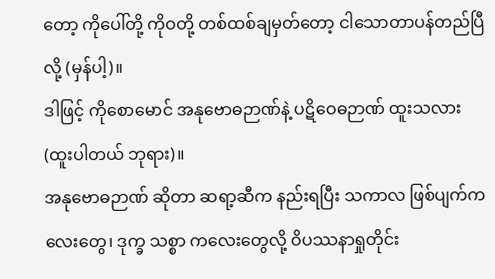တော့ ကိုပေါ်တို့ ကိုဝတို့ တစ်ထစ်ချမှတ်တော့ ငါသောတာပန်တည်ပြီလို့ (မှန်ပါ့)။
ဒါဖြင့် ကိုစောမောင် အနုဗောဓဉာဏ်နဲ့ ပဋိဝေဓဉာဏ် ထူးသလား (ထူးပါတယ် ဘုရား)။
အနုဗောဓဉာဏ် ဆိုတာ ဆရာ့ဆီက နည်းရပြီး သကာလ ဖြစ်ပျက်ကလေးတွေ၊ ဒုက္ခ သစ္စာ ကလေးတွေလို့ ဝိပဿနာရှုတိုင်း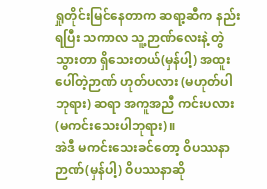ရှုတိုင်းမြင်နေတာက ဆရာ့ဆီက နည်းရပြီး သကာလ သူ့ဉာဏ်လေးနဲ့ တွဲသွားတာ ရှိသေးတယ်(မှန်ပါ့) အထူးပေါ်တဲ့ဉာဏ် ဟုတ်ပလား (မဟုတ်ပါဘုရား) ဆရာ အကူအညီ ကင်းပလား (မကင်းသေးပါဘုရား)။
အဲဒီ မကင်းသေးခင်တော့ ဝိပဿနာဉာဏ်(မှန်ပါ့) ဝိပဿနာဆို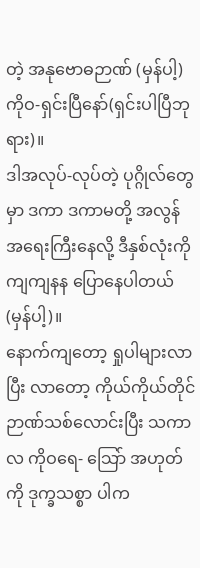တဲ့ အနုဗောဓဉာဏ် (မှန်ပါ့) ကိုဝ-ရှင်းပြီနော်(ရှင်းပါပြီဘုရား)။
ဒါအလုပ်-လုပ်တဲ့ ပုဂ္ဂိုလ်တွေမှာ ဒကာ ဒကာမတို့ အလွန် အရေးကြီးနေလို့ ဒီနှစ်လုံးကို ကျကျနန ပြောနေပါတယ်(မှန်ပါ့)။
နောက်ကျတော့ ရှုပါများလာပြီး လာတော့ ကိုယ်ကိုယ်တိုင် ဉာဏ်သစ်လောင်းပြီး သကာလ ကိုဝရေ- သြော် အဟုတ်ကို ဒုက္ခသစ္စာ ပါက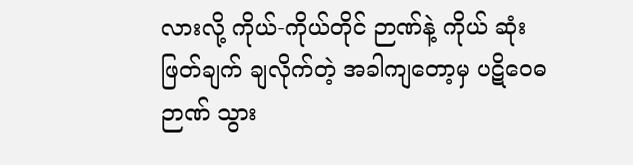လားလို့ ကိုယ်-ကိုယ်တိုင် ဉာဏ်နဲ့ ကိုယ် ဆုံးဖြတ်ချက် ချလိုက်တဲ့ အခါကျတော့မှ ပဋိဝေဓဉာဏ် သွား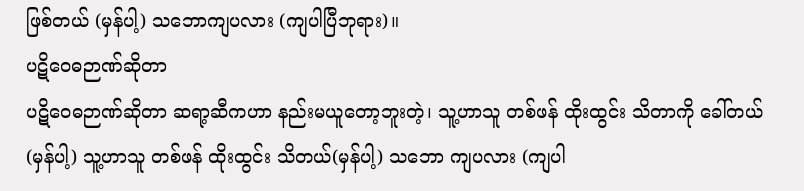ဖြစ်တယ် (မှန်ပါ့) သဘောကျပလား (ကျပါပြီဘုရား)။
ပဋိဝေဓဉာဏ်ဆိုတာ
ပဋိဝေဓဉာဏ်ဆိုတာ ဆရာ့ဆီကဟာ နည်းမယူတော့ဘူးတဲ့၊ သူ့ဟာသူ တစ်ဖန် ထိုးထွင်း သိတာကို ခေါ်တယ် (မှန်ပါ့) သူ့ဟာသူ တစ်ဖန် ထိုးထွင်း သိတယ်(မှန်ပါ့) သဘော ကျပလား (ကျပါ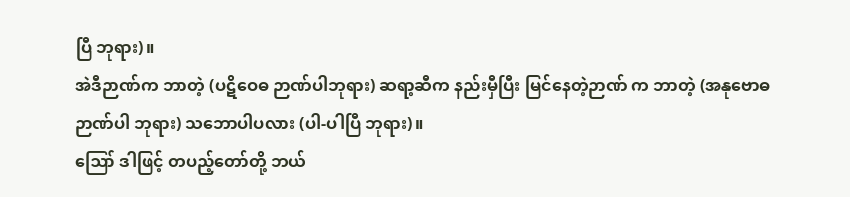ပြီ ဘုရား)။
အဲဒီဉာဏ်က ဘာတဲ့ (ပဋိဝေဓ ဉာဏ်ပါဘုရား) ဆရာ့ဆီက နည်းမှီပြီး မြင်နေတဲ့ဉာဏ် က ဘာတဲ့ (အနုဗောဓ ဉာဏ်ပါ ဘုရား) သဘောပါပလား (ပါ-ပါပြီ ဘုရား)။
ဪ ဒါဖြင့် တပည့်တော်တို့ ဘယ်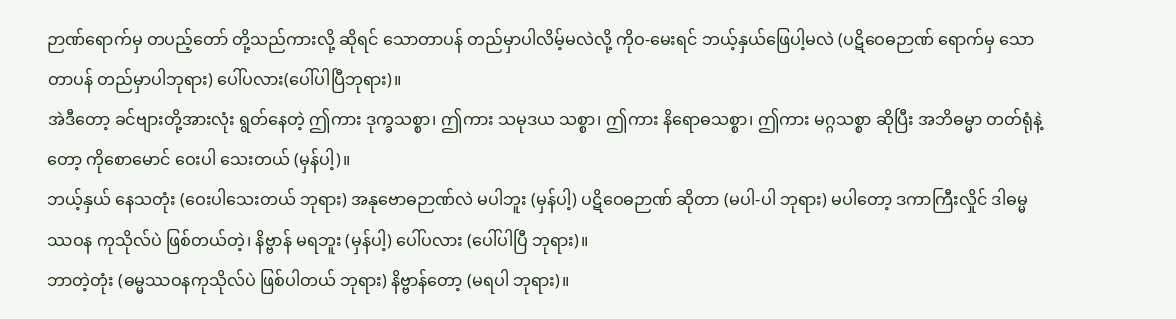ဉာဏ်ရောက်မှ တပည့်တော် တို့သည်ကားလို့ ဆိုရင် သောတာပန် တည်မှာပါလိမ့်မလဲလို့ ကိုဝ-မေးရင် ဘယ့်နှယ်ဖြေပါ့မလဲ (ပဋိဝေဓဉာဏ် ရောက်မှ သောတာပန် တည်မှာပါဘုရား) ပေါ်ပလား(ပေါ်ပါပြီဘုရား)။
အဲဒီတော့ ခင်ဗျားတို့အားလုံး ရွတ်နေတဲ့ ဤကား ဒုက္ခသစ္စာ၊ ဤကား သမုဒယ သစ္စာ၊ ဤကား နိရောဓသစ္စာ၊ ဤကား မဂ္ဂသစ္စာ ဆိုပြီး အဘိဓမ္မာ တတ်ရုံနဲ့တော့ ကိုစောမောင် ဝေးပါ သေးတယ် (မှန်ပါ့)။
ဘယ့်နှယ် နေသတုံး (ဝေးပါသေးတယ် ဘုရား) အနုဗောဓဉာဏ်လဲ မပါဘူး (မှန်ပါ့) ပဋိဝေဓဉာဏ် ဆိုတာ (မပါ-ပါ ဘုရား) မပါတော့ ဒကာကြီးလှိုင် ဒါဓမ္မဿဝန ကုသိုလ်ပဲ ဖြစ်တယ်တဲ့၊ နိဗ္ဗာန် မရဘူး (မှန်ပါ့) ပေါ်ပလား (ပေါ်ပါပြီ ဘုရား)။
ဘာတဲ့တုံး (ဓမ္မဿဝနကုသိုလ်ပဲ ဖြစ်ပါတယ် ဘုရား) နိဗ္ဗာန်တော့ (မရပါ ဘုရား)။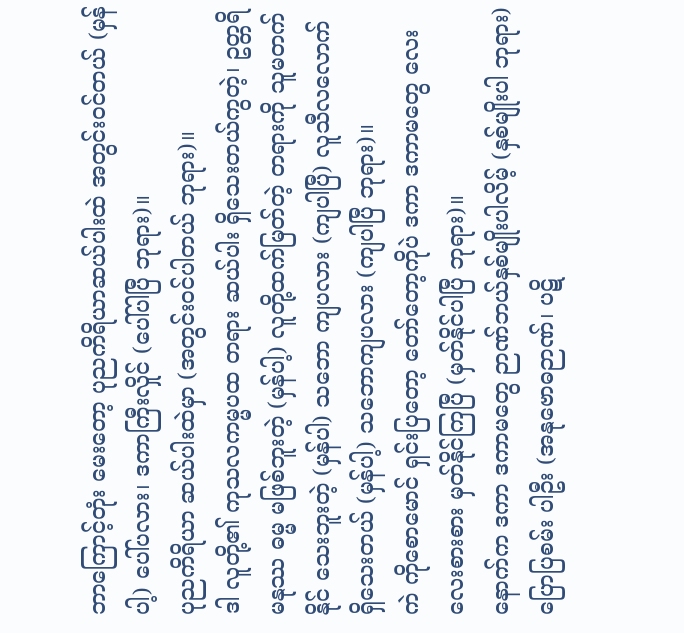ဘာကြောင့်တုံး မေးတော့ ပုညကိရိယာဆယ်ပါးထဲ အတွင်းဝင်တယ် (မှန်ပါ့) ပေါ်ပလား၊ ဒကာကြီးလှိုင် (ပေါ်ပါပြီ ဘုရား)။
ပုညကိရိယာ ဆယ်ပါးထဲမှာ (အတွင်းဝင်ပါတယ် ဘုရား)။
ဒါ လူတို့၏ ကုသလကမ္မပထ တရား ဆယ်ပါး ရှိသေးတယ်ကွတဲ့၊ ဥတ္တရိ မနုဿ ဓမ္မ မဖြစ်ဘူးတဲ့ (မှန်ပါ့) လူတို့ထက်မြတ်တဲ့ တရားကို သူမတက်နိုင် သေးဘူးတဲ့ (မှန်ပါ) သဘော ကျပလား (ကျပါပြီ) လူသီလလောက် ရှိသေးတယ် (မှန်ပါ့) သဘောကျပလား (ကျပါပြီ ဘုရား)။
ကဲ ကိုစောမောင် ရှင်းပြတော့ တော်တော့ကိုပဲ ဒကာ ဒကာမတွေ လေးလေးစားစား မှတ်နိုင်ကြပြီ (မှတ်နိုင်ပါပြီ ဘုရား)။
နောက်က ဒကာ ဒကာမတွေ ဉာဏ်ဘယ်နှစ်မျိုးပါလိမ့် (နှစ်မျိုးပါ ဘုရား) ပြောပြစမ်း ပါဦး (အနုဗောဓဉာဏ်၊ ပဋိ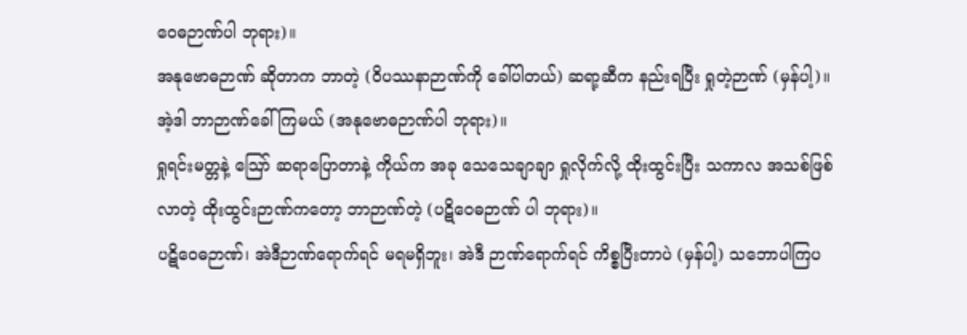ဝေဓဉာဏ်ပါ ဘုရား)။
အနုဗောဓဉာဏ် ဆိုတာက ဘာတဲ့ (ဝိပဿနာဉာဏ်ကို ခေါ်ပါတယ်) ဆရာ့ဆီက နည်းရပြီး ရှုတဲ့ဉာဏ် (မှန်ပါ့)။ အဲ့ဒါ ဘာဉာဏ်ခေါ်ကြမယ် (အနုဗောဓဉာဏ်ပါ ဘုရား)။
ရှုရင်းမတ္တနဲ့ သြော် ဆရာပြောတာနဲ့ ကိုယ်က အခု သေသေချာချာ ရှုလိုက်လို့ ထိုးထွင်းပြီး သကာလ အသစ်ဖြစ်လာတဲ့ ထိုးထွင်းဉာဏ်ကတော့ ဘာဉာဏ်တဲ့ (ပဋိဝေဓဉာဏ် ပါ ဘုရား)။
ပဋိဝေဓဉာဏ်၊ အဲဒီဉာဏ်ရောက်ရင် မရမရှိဘူး၊ အဲဒီ ဉာဏ်ရောက်ရင် ကိစ္စပြီးတာပဲ (မှန်ပါ့) သဘောပါကြပ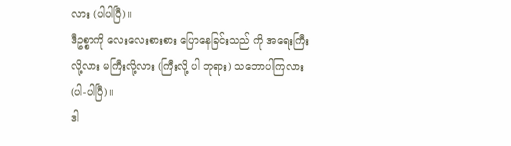လား (ပါပါပြီ)။
ဒီဥစ္စာကို လေးလေးစားစား ပြောနေခြင်းသည် ကို အရေးကြီးလို့လား မကြီးလို့လား (ကြီးလို့ ပါ ဘုရား) သဘောပါကြလား (ပါ-ပါပြီ)။
ဒါ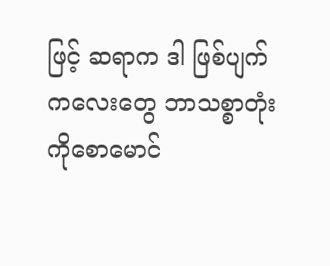ဖြင့် ဆရာက ဒါ ဖြစ်ပျက်ကလေးတွေ ဘာသစ္စာတုံး ကိုစောမောင်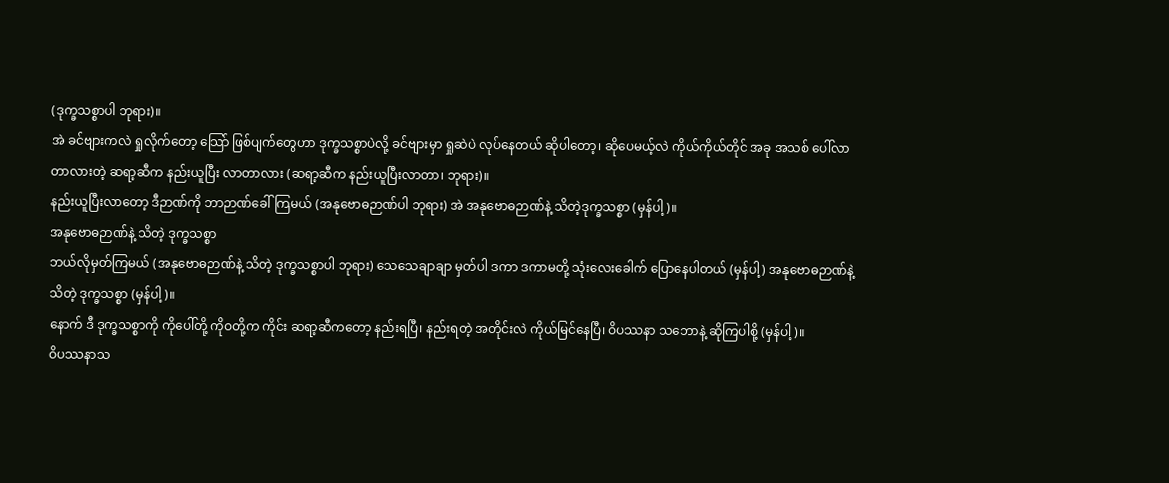(ဒုက္ခသစ္စာပါ ဘုရား)။
အဲ ခင်ဗျားကလဲ ရှုလိုက်တော့ သြော် ဖြစ်ပျက်တွေဟာ ဒုက္ခသစ္စာပဲလို့ ခင်ဗျားမှာ ရှုဆဲပဲ လုပ်နေတယ် ဆိုပါတော့၊ ဆိုပေမယ့်လဲ ကိုယ်ကိုယ်တိုင် အခု အသစ် ပေါ်လာ တာလားတဲ့ ဆရာ့ဆီက နည်းယူပြီး လာတာလား (ဆရာ့ဆီက နည်းယူပြီးလာတာ၊ ဘုရား)။
နည်းယူပြီးလာတော့ ဒီဉာဏ်ကို ဘာဉာဏ်ခေါ်ကြမယ် (အနုဗောဓဉာဏ်ပါ ဘုရား) အဲ အနုဗောဓဉာဏ်နဲ့ သိတဲ့ဒုက္ခသစ္စာ (မှန်ပါ့)။
အနုဗောဓဉာဏ်နဲ့ သိတဲ့ ဒုက္ခသစ္စာ
ဘယ်လိုမှတ်ကြမယ် (အနုဗောဓဉာဏ်နဲ့ သိတဲ့ ဒုက္ခသစ္စာပါ ဘုရား) သေသေချာချာ မှတ်ပါ ဒကာ ဒကာမတို့ သုံးလေးခေါက် ပြောနေပါတယ် (မှန်ပါ့) အနုဗောဓဉာဏ်နဲ့ သိတဲ့ ဒုက္ခသစ္စာ (မှန်ပါ့)။
နောက် ဒီ ဒုက္ခသစ္စာကို ကိုပေါ်တို့ ကိုဝတို့က ကိုင်း ဆရာ့ဆီကတော့ နည်းရပြီ၊ နည်းရတဲ့ အတိုင်းလဲ ကိုယ်မြင်နေပြီ၊ ဝိပဿနာ သဘောနဲ့ ဆိုကြပါစို့ (မှန်ပါ့)။
ဝိပဿနာသ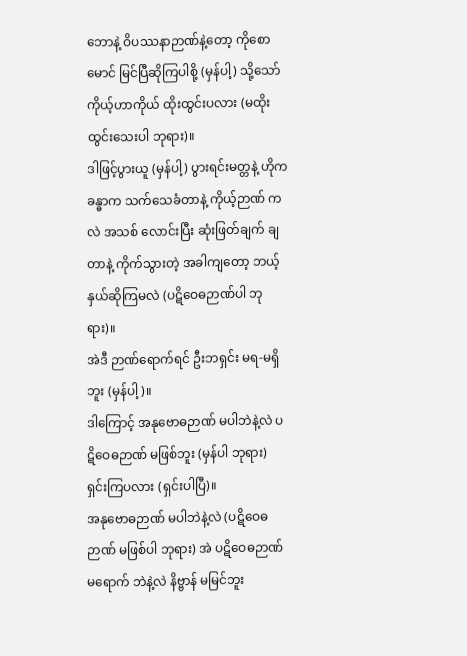ဘောနဲ့ ဝိပဿနာဉာဏ်နဲ့တော့ ကိုစောမောင် မြင်ပြီဆိုကြပါစို့ (မှန်ပါ့) သို့သော် ကိုယ့်ဟာကိုယ် ထိုးထွင်းပလား (မထိုးထွင်းသေးပါ ဘုရား)။
ဒါဖြင့်ပွားယူ (မှန်ပါ့) ပွားရင်းမတ္တနဲ့ ဟိုက ခန္ဓာက သက်သေခံတာနဲ့ ကိုယ့်ဉာဏ် ကလဲ အသစ် လောင်းပြီး ဆုံးဖြတ်ချက် ချတာနဲ့ ကိုက်သွားတဲ့ အခါကျတော့ ဘယ့်နှယ်ဆိုကြမလဲ (ပဋိဝေဓဉာဏ်ပါ ဘုရား)။
အဲဒီ ဉာဏ်ရောက်ရင် ဦးဘရှင်း မရ-မရှိဘူး (မှန်ပါ့)။
ဒါကြောင့် အနုဗောဓဉာဏ် မပါဘဲနဲ့လဲ ပဋိဝေဓဉာဏ် မဖြစ်ဘူး (မှန်ပါ ဘုရား) ရှင်းကြပလား (ရှင်းပါပြီ)။
အနုဗောဓဉာဏ် မပါဘဲနဲ့လဲ (ပဋိဝေဓဉာဏ် မဖြစ်ပါ ဘုရား) အဲ ပဋိဝေဓဉာဏ် မရောက် ဘဲနဲ့လဲ နိဗ္ဗာန် မမြင်ဘူး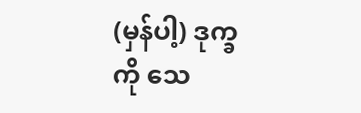(မှန်ပါ့) ဒုက္ခကို သေ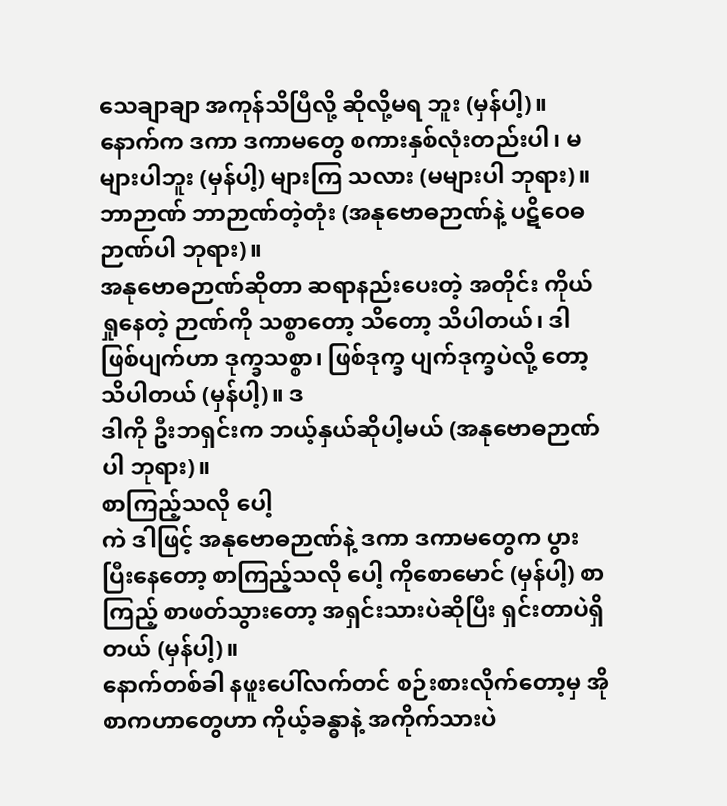သေချာချာ အကုန်သိပြီလို့ ဆိုလို့မရ ဘူး (မှန်ပါ့)။
နောက်က ဒကာ ဒကာမတွေ စကားနှစ်လုံးတည်းပါ၊ မများပါဘူး (မှန်ပါ့) များကြ သလား (မများပါ ဘုရား)။
ဘာဉာဏ် ဘာဉာဏ်တဲ့တုံး (အနုဗောဓဉာဏ်နဲ့ ပဋိဝေဓဉာဏ်ပါ ဘုရား)။
အနုဗောဓဉာဏ်ဆိုတာ ဆရာနည်းပေးတဲ့ အတိုင်း ကိုယ်ရှုနေတဲ့ ဉာဏ်ကို သစ္စာတော့ သိတော့ သိပါတယ်၊ ဒါ ဖြစ်ပျက်ဟာ ဒုက္ခသစ္စာ၊ ဖြစ်ဒုက္ခ ပျက်ဒုက္ခပဲလို့ တော့ သိပါတယ် (မှန်ပါ့)။ ဒ
ဒါကို ဦးဘရှင်းက ဘယ့်နှယ်ဆိုပါ့မယ် (အနုဗောဓဉာဏ်ပါ ဘုရား)။
စာကြည့်သလို ပေါ့
ကဲ ဒါဖြင့် အနုဗောဓဉာဏ်နဲ့ ဒကာ ဒကာမတွေက ပွားပြီးနေတော့ စာကြည့်သလို ပေါ့ ကိုစောမောင် (မှန်ပါ့) စာကြည့် စာဖတ်သွားတော့ အရှင်းသားပဲဆိုပြီး ရှင်းတာပဲရှိတယ် (မှန်ပါ့)။
နောက်တစ်ခါ နဖူးပေါ်လက်တင် စဉ်းစားလိုက်တော့မှ အို စာကဟာတွေဟာ ကိုယ့်ခန္ဓာနဲ့ အကိုက်သားပဲ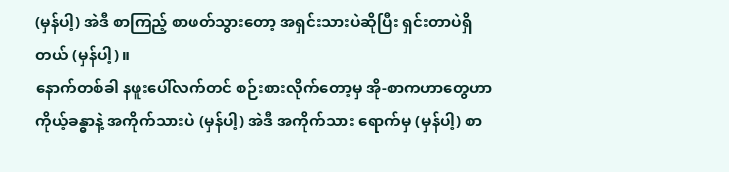(မှန်ပါ့) အဲဒီ စာကြည့် စာဖတ်သွားတော့ အရှင်းသားပဲဆိုပြီး ရှင်းတာပဲရှိတယ် (မှန်ပါ့)။
နောက်တစ်ခါ နဖူးပေါ်လက်တင် စဉ်းစားလိုက်တော့မှ အို-စာကဟာတွေဟာ ကိုယ့်ခန္ဓာနဲ့ အကိုက်သားပဲ (မှန်ပါ့) အဲဒီ အကိုက်သား ရောက်မှ (မှန်ပါ့) စာ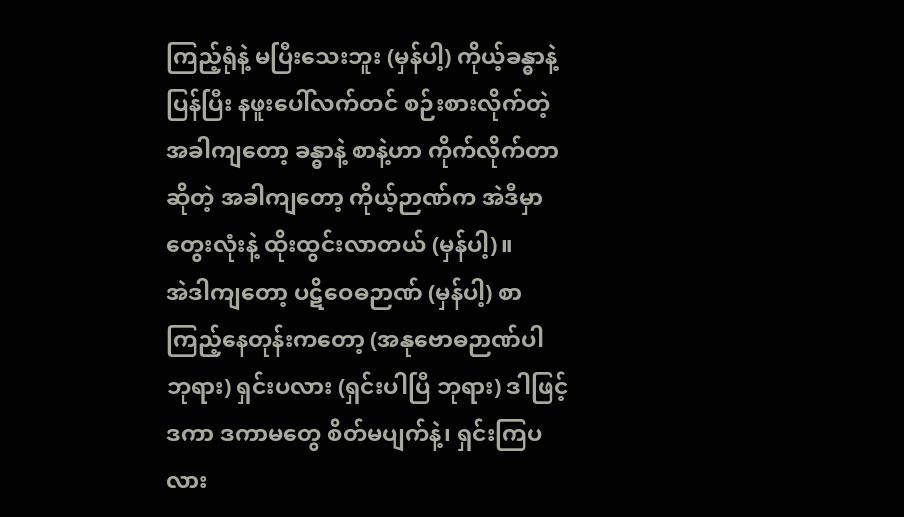ကြည့်ရုံနဲ့ မပြီးသေးဘူး (မှန်ပါ့) ကိုယ့်ခန္ဓာနဲ့ ပြန်ပြီး နဖူးပေါ်လက်တင် စဉ်းစားလိုက်တဲ့ အခါကျတော့ ခန္ဓာနဲ့ စာနဲ့ဟာ ကိုက်လိုက်တာ ဆိုတဲ့ အခါကျတော့ ကိုယ့်ဉာဏ်က အဲဒီမှာ တွေးလုံးနဲ့ ထိုးထွင်းလာတယ် (မှန်ပါ့)။
အဲဒါကျတော့ ပဋိဝေဓဉာဏ် (မှန်ပါ့) စာကြည့်နေတုန်းကတော့ (အနုဗောဓဉာဏ်ပါ ဘုရား) ရှင်းပလား (ရှင်းပါပြီ ဘုရား) ဒါဖြင့် ဒကာ ဒကာမတွေ စိတ်မပျက်နဲ့၊ ရှင်းကြပလား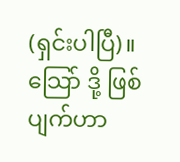(ရှင်းပါပြီ)။
သြော် ဒို့ ဖြစ်ပျက်ဟာ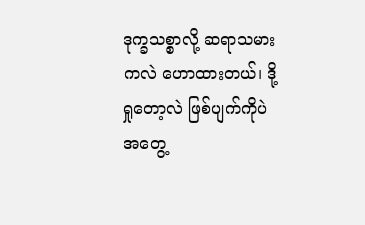ဒုက္ခသစ္စာလို့ ဆရာသမားကလဲ ဟောထားတယ်၊ ဒို့ ရှုတော့လဲ ဖြစ်ပျက်ကိုပဲ အတွေ့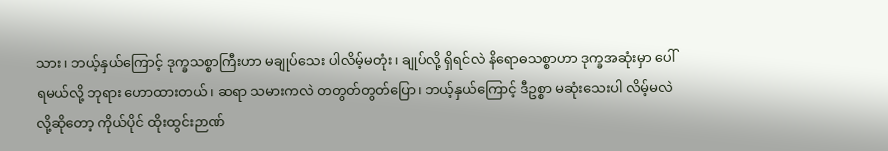သား၊ ဘယ့်နှယ်ကြောင့် ဒုက္ခသစ္စာကြီးဟာ မချုပ်သေး ပါလိမ့်မတုံး၊ ချုပ်လို့ ရှိရင်လဲ နိရောဓသစ္စာဟာ ဒုက္ခအဆုံးမှာ ပေါ်ရမယ်လို့ ဘုရား ဟောထားတယ်၊ ဆရာ သမားကလဲ တတွတ်တွတ်ပြော၊ ဘယ့်နှယ်ကြောင့် ဒီဥစ္စာ မဆုံးသေးပါ လိမ့်မလဲလို့ဆိုတော့ ကိုယ်ပိုင် ထိုးထွင်းဉာဏ်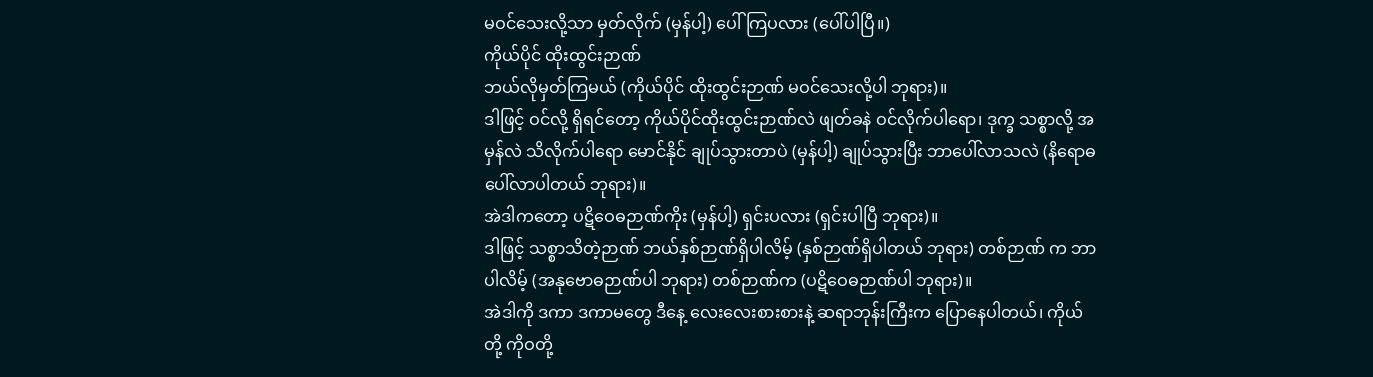မဝင်သေးလို့သာ မှတ်လိုက် (မှန်ပါ့) ပေါ်ကြပလား (ပေါ်ပါပြီ။)
ကိုယ်ပိုင် ထိုးထွင်းဉာဏ်
ဘယ်လိုမှတ်ကြမယ် (ကိုယ်ပိုင် ထိုးထွင်းဉာဏ် မဝင်သေးလို့ပါ ဘုရား)။
ဒါဖြင့် ဝင်လို့ ရှိရင်တော့ ကိုယ်ပိုင်ထိုးထွင်းဉာဏ်လဲ ဖျတ်ခနဲ ဝင်လိုက်ပါရော၊ ဒုက္ခ သစ္စာလို့ အမှန်လဲ သိလိုက်ပါရော မောင်နိုင် ချုပ်သွားတာပဲ (မှန်ပါ့) ချုပ်သွားပြီး ဘာပေါ်လာသလဲ (နိရောဓ ပေါ်လာပါတယ် ဘုရား)။
အဲဒါကတော့ ပဋိဝေဓဉာဏ်ကိုး (မှန်ပါ့) ရှင်းပလား (ရှင်းပါပြီ ဘုရား)။
ဒါဖြင့် သစ္စာသိတဲ့ဉာဏ် ဘယ်နှစ်ဉာဏ်ရှိပါလိမ့် (နှစ်ဉာဏ်ရှိပါတယ် ဘုရား) တစ်ဉာဏ် က ဘာပါလိမ့် (အနုဗောဓဉာဏ်ပါ ဘုရား) တစ်ဉာဏ်က (ပဋိဝေဓဉာဏ်ပါ ဘုရား)။
အဲဒါကို ဒကာ ဒကာမတွေ ဒီနေ့ လေးလေးစားစားနဲ့ ဆရာဘုန်းကြီးက ပြောနေပါတယ်၊ ကိုယ်တို့ ကိုဝတို့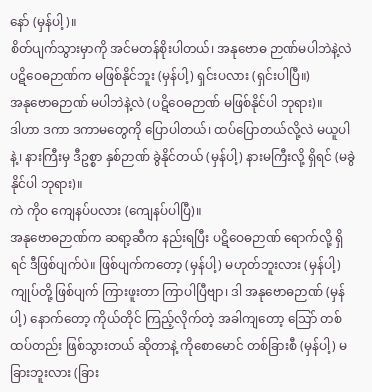နော် (မှန်ပါ့)။
စိတ်ပျက်သွားမှာကို အင်မတန်စိုးပါတယ်၊ အနုဗောဓ ဉာဏ်မပါဘဲနဲ့လဲ ပဋိဝေဓဉာဏ်က မဖြစ်နိုင်ဘူး (မှန်ပါ့) ရှင်းပလား (ရှင်းပါပြီ။)
အနုဗောဓဉာဏ် မပါဘဲနဲ့လဲ (ပဋိဝေဓဉာဏ် မဖြစ်နိုင်ပါ ဘုရား)။
ဒါဟာ ဒကာ ဒကာမတွေကို ပြောပါတယ်၊ ထပ်ပြောတယ်လို့လဲ မယူပါနဲ့၊ နားကြီးမှ ဒီဥစ္စာ နှစ်ဉာဏ် ခွဲနိုင်တယ် (မှန်ပါ့) နားမကြီးလို့ ရှိရင် (မခွဲနိုင်ပါ ဘုရား)။
ကဲ ကိုဝ ကျေနပ်ပလား (ကျေနပ်ပါပြီ)။
အနုဗောဓဉာဏ်က ဆရာ့ဆီက နည်းရပြီး ပဋိဝေဓဉာဏ် ရောက်လို့ ရှိရင် ဒီဖြစ်ပျက်ပဲ။ ဖြစ်ပျက်ကတော့ (မှန်ပါ့) မဟုတ်ဘူးလား (မှန်ပါ့) ကျုပ်တို့ ဖြစ်ပျက် ကြားဖူးတာ ကြာပါပြီဗျာ၊ ဒါ အနုဗောဓဉာဏ် (မှန်ပါ့) နောက်တော့ ကိုယ်တိုင် ကြည့်လိုက်တဲ့ အခါကျတော့ သြော် တစ်ထပ်တည်း ဖြစ်သွားတယ် ဆိုတာနဲ့ ကိုစောမောင် တစ်ခြားစီ (မှန်ပါ့) မခြားဘူးလား (ခြား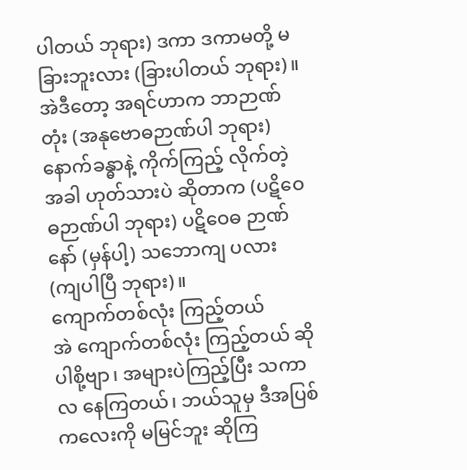ပါတယ် ဘုရား) ဒကာ ဒကာမတို့ မခြားဘူးလား (ခြားပါတယ် ဘုရား)။
အဲဒီတော့ အရင်ဟာက ဘာဉာဏ်တုံး (အနုဗောဓဉာဏ်ပါ ဘုရား) နောက်ခန္ဓာနဲ့ ကိုက်ကြည့် လိုက်တဲ့အခါ ဟုတ်သားပဲ ဆိုတာက (ပဋိဝေဓဉာဏ်ပါ ဘုရား) ပဋိဝေဓ ဉာဏ်နော် (မှန်ပါ့) သဘောကျ ပလား (ကျပါပြီ ဘုရား)။
ကျောက်တစ်လုံး ကြည့်တယ်
အဲ ကျောက်တစ်လုံး ကြည့်တယ် ဆိုပါစို့ဗျာ၊ အများပဲကြည့်ပြီး သကာလ နေကြတယ်၊ ဘယ်သူမှ ဒီအပြစ်ကလေးကို မမြင်ဘူး ဆိုကြ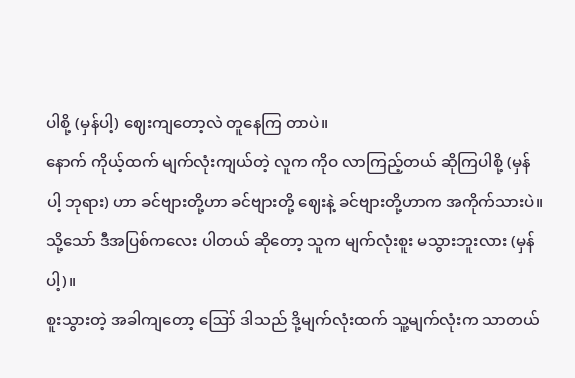ပါစို့ (မှန်ပါ့) ဈေးကျတော့လဲ တူနေကြ တာပဲ။
နောက် ကိုယ့်ထက် မျက်လုံးကျယ်တဲ့ လူက ကိုဝ လာကြည့်တယ် ဆိုကြပါစို့ (မှန်ပါ့ ဘုရား) ဟာ ခင်ဗျားတို့ဟာ ခင်ဗျားတို့ ဈေးနဲ့ ခင်ဗျားတို့ဟာက အကိုက်သားပဲ။ သို့သော် ဒီအပြစ်ကလေး ပါတယ် ဆိုတော့ သူက မျက်လုံးစူး မသွားဘူးလား (မှန်ပါ့)။
စူးသွားတဲ့ အခါကျတော့ ဪ ဒါသည် ဒို့မျက်လုံးထက် သူ့မျက်လုံးက သာတယ်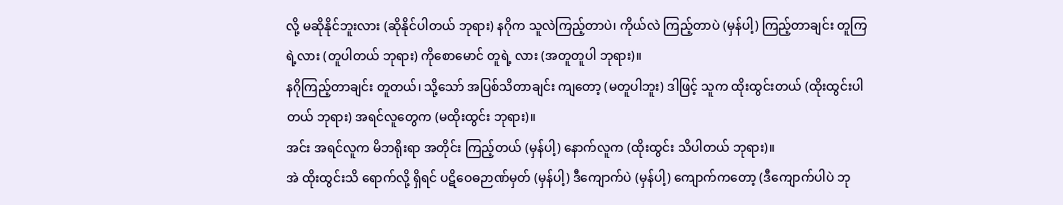လို့ မဆိုနိုင်ဘူးလား (ဆိုနိုင်ပါတယ် ဘုရား) နဂိုက သူလဲကြည့်တာပဲ၊ ကိုယ်လဲ ကြည့်တာပဲ (မှန်ပါ့) ကြည့်တာချင်း တူကြရဲ့လား (တူပါတယ် ဘုရား) ကိုစောမောင် တူရဲ့ လား (အတူတူပါ ဘုရား)။
နဂိုကြည့်တာချင်း တူတယ်၊ သို့သော် အပြစ်သိတာချင်း ကျတော့ (မတူပါဘူး) ဒါဖြင့် သူက ထိုးထွင်းတယ် (ထိုးထွင်းပါတယ် ဘုရား) အရင်လူတွေက (မထိုးထွင်း ဘုရား)။
အင်း အရင်လူက မိဘရိုးရာ အတိုင်း ကြည့်တယ် (မှန်ပါ့) နောက်လူက (ထိုးထွင်း သိပါတယ် ဘုရား)။
အဲ ထိုးထွင်းသိ ရောက်လို့ ရှိရင် ပဋိဝေဓဉာဏ်မှတ် (မှန်ပါ့) ဒီကျောက်ပဲ (မှန်ပါ့) ကျောက်ကတော့ (ဒီကျောက်ပါပဲ ဘု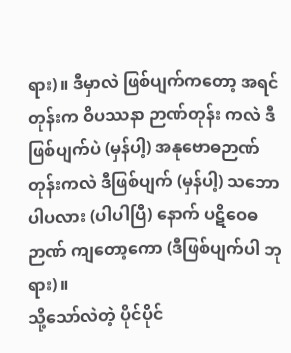ရား)။ ဒီမှာလဲ ဖြစ်ပျက်ကတော့ အရင်တုန်းက ဝိပဿနာ ဉာဏ်တုန်း ကလဲ ဒီဖြစ်ပျက်ပဲ (မှန်ပါ့) အနုဗောဓဉာဏ် တုန်းကလဲ ဒီဖြစ်ပျက် (မှန်ပါ့) သဘော ပါပလား (ပါပါပြီ) နောက် ပဋိဝေဓဉာဏ် ကျတော့ကော (ဒီဖြစ်ပျက်ပါ ဘုရား)။
သို့သော်လဲတဲ့ ပိုင်ပိုင်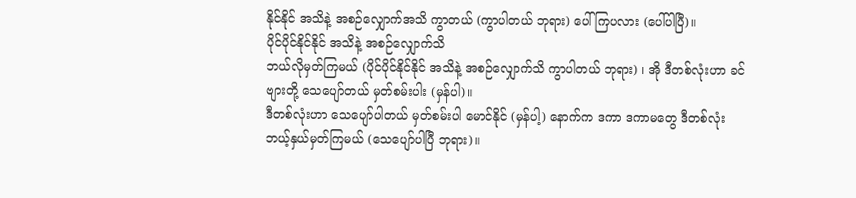နိုင်နိုင် အသိနဲ့ အစဉ်လျှောက်အသိ ကွာတယ် (ကွာပါတယ် ဘုရား) ပေါ်ကြပလား (ပေါ်ပါပြီ)။
ပိုင်ပိုင်နိုင်နိုင် အသိနဲ့ အစဉ်လျှောက်သိ
ဘယ်လိုမှတ်ကြမယ် (ပိုင်ပိုင်နိုင်နိုင် အသိနဲ့ အစဉ်လျှောက်သိ ကွာပါတယ် ဘုရား) ၊ အို ဒီတစ်လုံးဟာ ခင်ဗျားတို့ သေပျော်တယ် မှတ်စမ်းပါး (မှန်ပါ)။
ဒီတစ်လုံးဟာ သေပျော်ပါတယ် မှတ်စမ်းပါ မောင်နိုင် (မှန်ပါ့) နောက်က ဒကာ ဒကာမတွေ ဒီတစ်လုံး ဘယ့်နှယ်မှတ်ကြမယ် (သေပျော်ပါပြီ ဘုရား)။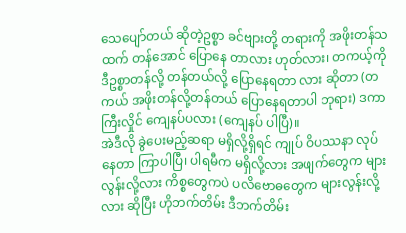သေပျော်တယ် ဆိုတဲ့ဥစ္စာ ခင်ဗျားတို့ တရားကို အဖိုးတန်သထက် တန်အောင် ပြောနေ တာလား ဟုတ်လား၊ တကယ့်ကို ဒီဥစ္စာတန်လို့ တန်တယ်လို့ ပြောနေရတာ လား ဆိုတာ (တကယ် အဖိုးတန်လို့တန်တယ် ပြောနေရတာပါ ဘုရား) ဒကာကြီးလှိုင် ကျေနပ်ပလား (ကျေနပ် ပါပြီ)။
အဲဒီလို ခွဲပေးမည့်ဆရာ မရှိလို့ရှိရင် ကျုပ် ဝိပဿနာ လုပ်နေတာ ကြာပါပြီ၊ ပါရမီက မရှိလို့လား အဖျက်တွေက များလွန်းလို့လား ကိစ္စတွေကပဲ ပလိဗောဓတွေက များလွန်းလို့ လား ဆိုပြီး ဟိုဘက်တိမ်း ဒီဘက်တိမ်း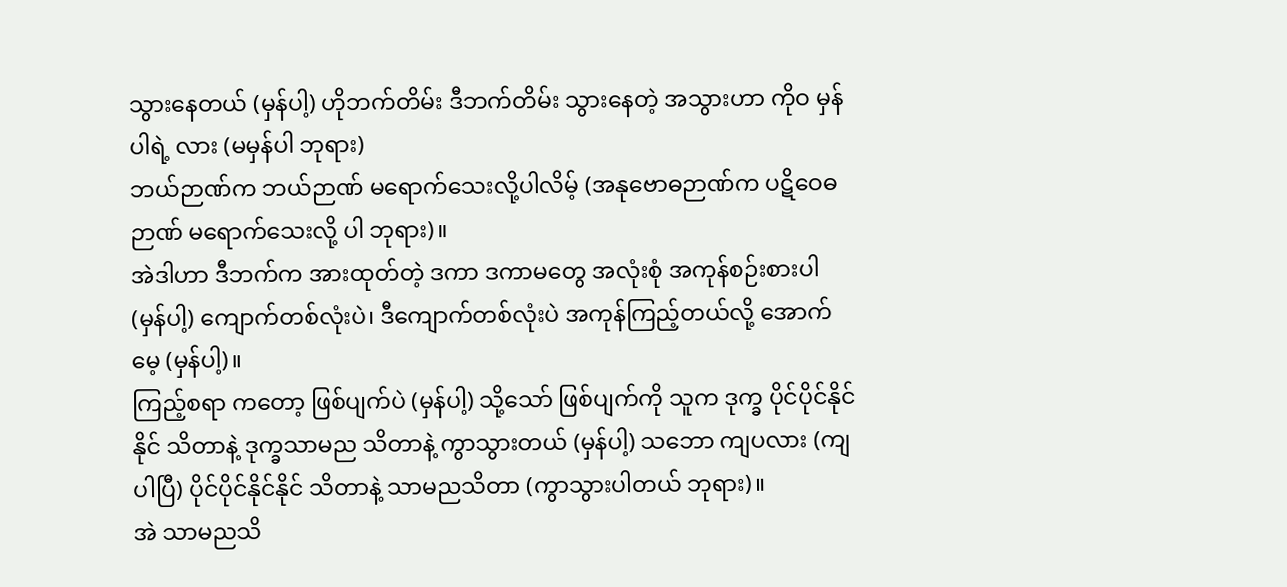သွားနေတယ် (မှန်ပါ့) ဟိုဘက်တိမ်း ဒီဘက်တိမ်း သွားနေတဲ့ အသွားဟာ ကိုဝ မှန်ပါရဲ့ လား (မမှန်ပါ ဘုရား)
ဘယ်ဉာဏ်က ဘယ်ဉာဏ် မရောက်သေးလို့ပါလိမ့် (အနုဗောဓဉာဏ်က ပဋိဝေဓဉာဏ် မရောက်သေးလို့ ပါ ဘုရား)။
အဲဒါဟာ ဒီဘက်က အားထုတ်တဲ့ ဒကာ ဒကာမတွေ အလုံးစုံ အကုန်စဉ်းစားပါ (မှန်ပါ့) ကျောက်တစ်လုံးပဲ၊ ဒီကျောက်တစ်လုံးပဲ အကုန်ကြည့်တယ်လို့ အောက်မေ့ (မှန်ပါ့)။
ကြည့်စရာ ကတော့ ဖြစ်ပျက်ပဲ (မှန်ပါ့) သို့သော် ဖြစ်ပျက်ကို သူက ဒုက္ခ ပိုင်ပိုင်နိုင်နိုင် သိတာနဲ့ ဒုက္ခသာမည သိတာနဲ့ ကွာသွားတယ် (မှန်ပါ့) သဘော ကျပလား (ကျပါပြီ) ပိုင်ပိုင်နိုင်နိုင် သိတာနဲ့ သာမညသိတာ (ကွာသွားပါတယ် ဘုရား)။
အဲ သာမညသိ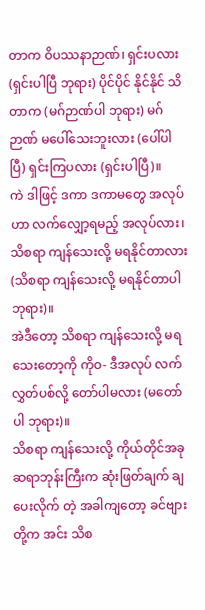တာက ဝိပဿနာဉာဏ်၊ ရှင်းပလား (ရှင်းပါပြီ ဘုရား) ပိုင်ပိုင် နိုင်နိုင် သိတာက (မဂ်ဉာဏ်ပါ ဘုရား) မဂ်ဉာဏ် မပေါ်သေးဘူးလား (ပေါ်ပါပြီ) ရှင်းကြပလား (ရှင်းပါပြီ)။
ကဲ ဒါဖြင့် ဒကာ ဒကာမတွေ အလုပ်ဟာ လက်လျှော့ရမည့် အလုပ်လား၊ သိစရာ ကျန်သေးလို့ မရနိုင်တာလား (သိစရာ ကျန်သေးလို့ မရနိုင်တာပါ ဘုရား)။
အဲဒီတော့ သိစရာ ကျန်သေးလို့ မရသေးတော့ကို ကိုဝ- ဒီအလုပ် လက်လွှတ်ပစ်လို့ တော်ပါမလား (မတော်ပါ ဘုရား)။
သိစရာ ကျန်သေးလို့ ကိုယ်တိုင်အခု ဆရာဘုန်းကြီးက ဆုံးဖြတ်ချက် ချပေးလိုက် တဲ့ အခါကျတော့ ခင်ဗျားတို့က အင်း သိစ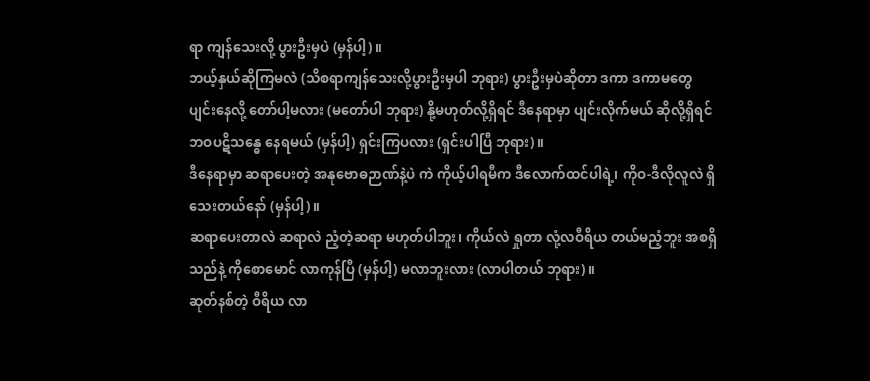ရာ ကျန်သေးလို့ ပွားဦးမှပဲ (မှန်ပါ့)။
ဘယ့်နှယ်ဆိုကြမလဲ (သိစရာကျန်သေးလို့ပွားဦးမှပါ ဘုရား) ပွားဦးမှပဲဆိုတာ ဒကာ ဒကာမတွေ ပျင်းနေလို့ တော်ပါ့မလား (မတော်ပါ ဘုရား) နို့မဟုတ်လို့ရှိရင် ဒီနေရာမှာ ပျင်းလိုက်မယ် ဆိုလို့ရှိရင် ဘဝပဋိသန္ဓေ နေရမယ် (မှန်ပါ့) ရှင်းကြပလား (ရှင်းပါပြီ ဘုရား)။
ဒီနေရာမှာ ဆရာပေးတဲ့ အနုဗောဓဉာဏ်နဲ့ပဲ ကဲ ကိုယ့်ပါရမီက ဒီလောက်ထင်ပါရဲ့၊ ကိုဝ-ဒီလိုလူလဲ ရှိသေးတယ်နော် (မှန်ပါ့)။
ဆရာပေးတာလဲ ဆရာလဲ ညံ့တဲ့ဆရာ မဟုတ်ပါဘူး၊ ကိုယ်လဲ ရှုတာ လုံ့လဝီရိယ တယ်မညံ့ဘူး အစရှိသည်နဲ့ ကိုစောမောင် လာကုန်ပြီ (မှန်ပါ့) မလာဘူးလား (လာပါတယ် ဘုရား)။
ဆုတ်နစ်တဲ့ ဝီရိယ လာ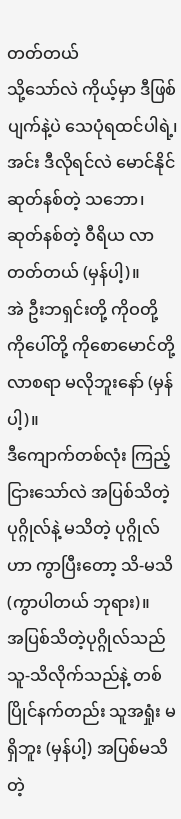တတ်တယ်
သို့သော်လဲ ကိုယ့်မှာ ဒီဖြစ်ပျက်နဲ့ပဲ သေပုံရထင်ပါရဲ့၊ အင်း ဒီလိုရင်လဲ မောင်နိုင် ဆုတ်နစ်တဲ့ သဘော၊ ဆုတ်နစ်တဲ့ ဝီရိယ လာတတ်တယ် (မှန်ပါ့)။
အဲ ဦးဘရှင်းတို့ ကိုဝတို့ ကိုပေါ်တို့ ကိုစောမောင်တို့ လာစရာ မလိုဘူးနော် (မှန်ပါ့)။
ဒီကျောက်တစ်လုံး ကြည့်ငြားသော်လဲ အပြစ်သိတဲ့ ပုဂ္ဂိုလ်နဲ့ မသိတဲ့ ပုဂ္ဂိုလ်ဟာ ကွာပြီးတော့ သိ-မသိ (ကွာပါတယ် ဘုရား)။
အပြစ်သိတဲ့ပုဂ္ဂိုလ်သည် သူ-သိလိုက်သည်နဲ့ တစ်ပြိုင်နက်တည်း သူအရှုံး မရှိဘူး (မှန်ပါ့) အပြစ်မသိတဲ့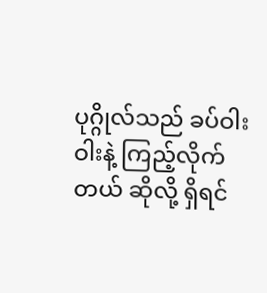ပုဂ္ဂိုလ်သည် ခပ်ဝါးဝါးနဲ့ ကြည့်လိုက်တယ် ဆိုလို့ ရှိရင်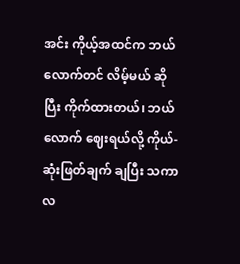အင်း ကိုယ့်အထင်က ဘယ်လောက်တင် လိမ့်မယ် ဆိုပြီး ကိုက်ထားတယ်၊ ဘယ်လောက် ဈေးရယ်လို့ ကိုယ်- ဆုံးဖြတ်ချက် ချပြီး သကာလ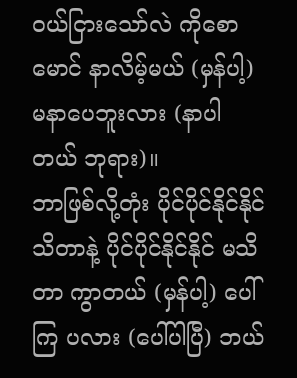ဝယ်ငြားသော်လဲ ကိုစောမောင် နာလိမ့်မယ် (မှန်ပါ့) မနာပေဘူးလား (နာပါတယ် ဘုရား)။
ဘာဖြစ်လို့တုံး ပိုင်ပိုင်နိုင်နိုင် သိတာနဲ့ ပိုင်ပိုင်နိုင်နိုင် မသိတာ ကွာတယ် (မှန်ပါ့) ပေါ်ကြ ပလား (ပေါ်ပါပြီ) ဘယ်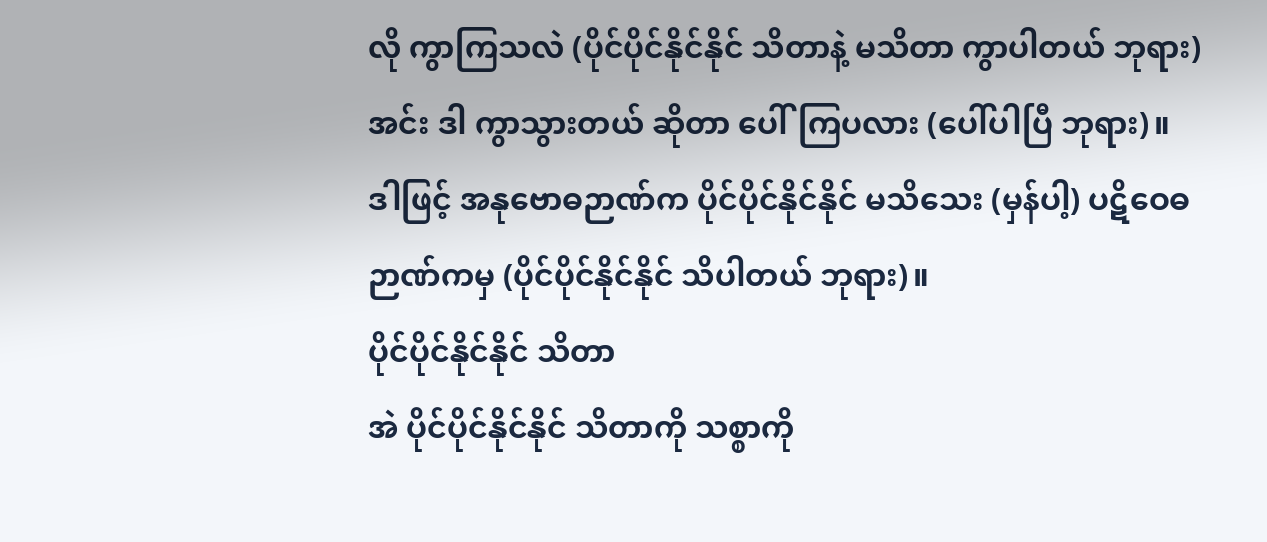လို ကွာကြသလဲ (ပိုင်ပိုင်နိုင်နိုင် သိတာနဲ့ မသိတာ ကွာပါတယ် ဘုရား) အင်း ဒါ ကွာသွားတယ် ဆိုတာ ပေါ်ကြပလား (ပေါ်ပါပြီ ဘုရား)။
ဒါဖြင့် အနုဗောဓဉာဏ်က ပိုင်ပိုင်နိုင်နိုင် မသိသေး (မှန်ပါ့) ပဋိဝေဓဉာဏ်ကမှ (ပိုင်ပိုင်နိုင်နိုင် သိပါတယ် ဘုရား)။
ပိုင်ပိုင်နိုင်နိုင် သိတာ
အဲ ပိုင်ပိုင်နိုင်နိုင် သိတာကို သစ္စာကို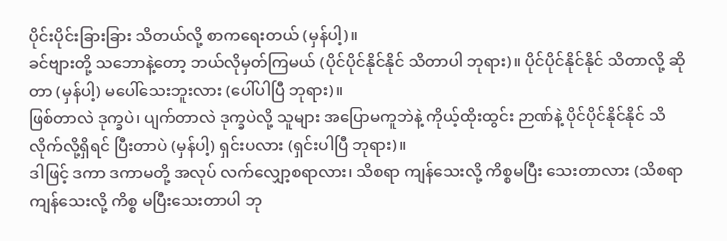ပိုင်းပိုင်းခြားခြား သိတယ်လို့ စာကရေးတယ် (မှန်ပါ့)။
ခင်ဗျားတို့ သဘောနဲ့တော့ ဘယ်လိုမှတ်ကြမယ် (ပိုင်ပိုင်နိုင်နိုင် သိတာပါ ဘုရား)။ ပိုင်ပိုင်နိုင်နိုင် သိတာလို့ ဆိုတာ (မှန်ပါ့) မပေါ်သေးဘူးလား (ပေါ်ပါပြီ ဘုရား)။
ဖြစ်တာလဲ ဒုက္ခပဲ၊ ပျက်တာလဲ ဒုက္ခပဲလို့ သူများ အပြောမကူဘဲနဲ့ ကိုယ့်ထိုးထွင်း ဉာဏ်နဲ့ ပိုင်ပိုင်နိုင်နိုင် သိလိုက်လို့ရှိရင် ပြီးတာပဲ (မှန်ပါ့) ရှင်းပလား (ရှင်းပါပြီ ဘုရား)။
ဒါဖြင့် ဒကာ ဒကာမတို့ အလုပ် လက်လျှော့စရာလား၊ သိစရာ ကျန်သေးလို့ ကိစ္စမပြီး သေးတာလား (သိစရာ ကျန်သေးလို့ ကိစ္စ မပြီးသေးတာပါ ဘု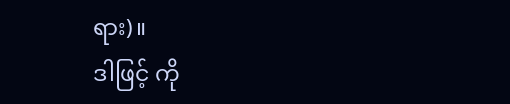ရား)။
ဒါဖြင့် ကို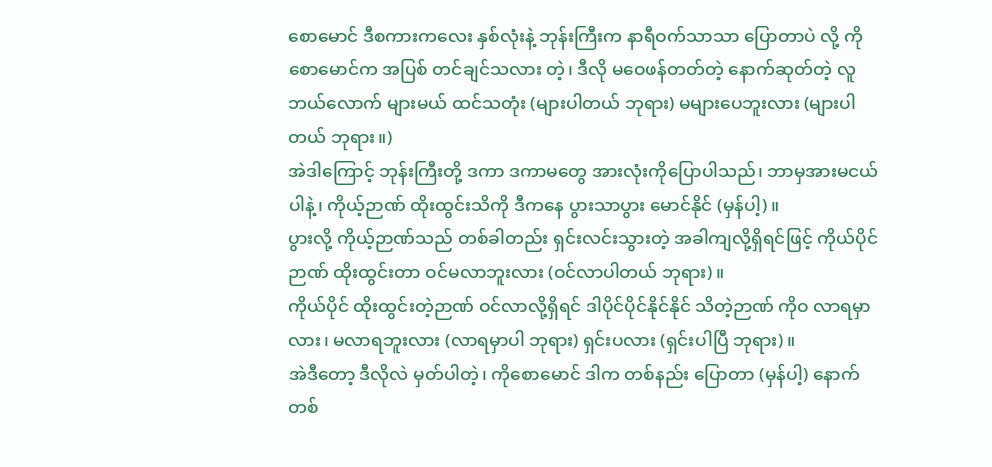စောမောင် ဒီစကားကလေး နှစ်လုံးနဲ့ ဘုန်းကြီးက နာရီဝက်သာသာ ပြောတာပဲ လို့ ကိုစောမောင်က အပြစ် တင်ချင်သလား တဲ့၊ ဒီလို မဝေဖန်တတ်တဲ့ နောက်ဆုတ်တဲ့ လူဘယ်လောက် များမယ် ထင်သတုံး (များပါတယ် ဘုရား) မများပေဘူးလား (များပါတယ် ဘုရား။)
အဲဒါကြောင့် ဘုန်းကြီးတို့ ဒကာ ဒကာမတွေ အားလုံးကိုပြောပါသည်၊ ဘာမှအားမငယ်ပါနဲ့၊ ကိုယ့်ဉာဏ် ထိုးထွင်းသိကို ဒီကနေ ပွားသာပွား မောင်နိုင် (မှန်ပါ့)။
ပွားလို့ ကိုယ့်ဉာဏ်သည် တစ်ခါတည်း ရှင်းလင်းသွားတဲ့ အခါကျလို့ရှိရင်ဖြင့် ကိုယ်ပိုင် ဉာဏ် ထိုးထွင်းတာ ဝင်မလာဘူးလား (ဝင်လာပါတယ် ဘုရား)။
ကိုယ်ပိုင် ထိုးထွင်းတဲ့ဉာဏ် ဝင်လာလို့ရှိရင် ဒါပိုင်ပိုင်နိုင်နိုင် သိတဲ့ဉာဏ် ကိုဝ လာရမှာလား၊ မလာရဘူးလား (လာရမှာပါ ဘုရား) ရှင်းပလား (ရှင်းပါပြီ ဘုရား)။
အဲဒီတော့ ဒီလိုလဲ မှတ်ပါတဲ့၊ ကိုစောမောင် ဒါက တစ်နည်း ပြောတာ (မှန်ပါ့) နောက်တစ်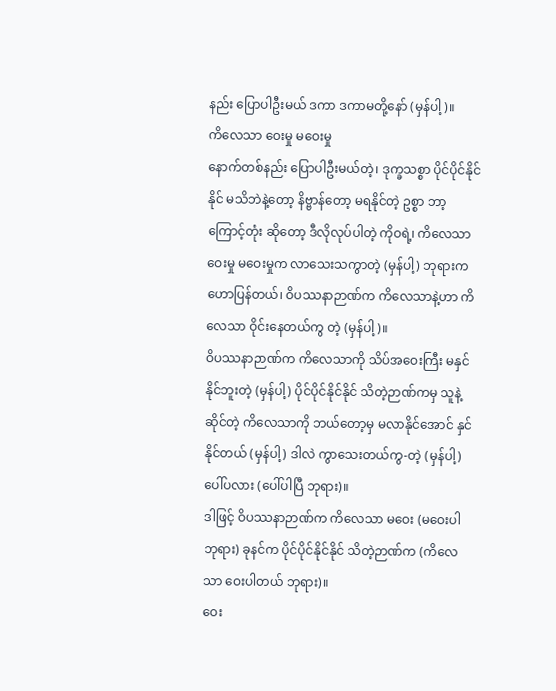နည်း ပြောပါဦးမယ် ဒကာ ဒကာမတို့နော် (မှန်ပါ့)။
ကိလေသာ ဝေးမှု မဝေးမှု
နောက်တစ်နည်း ပြောပါဦးမယ်တဲ့၊ ဒုက္ခသစ္စာ ပိုင်ပိုင်နိုင်နိုင် မသိဘဲနဲ့တော့ နိဗ္ဗာန်တော့ မရနိုင်တဲ့ ဥစ္စာ ဘာ့ကြောင့်တုံး ဆိုတော့ ဒီလိုလုပ်ပါတဲ့ ကိုဝရဲ့၊ ကိလေသာ ဝေးမှု မဝေးမှုက လာသေးသကွာတဲ့ (မှန်ပါ့) ဘုရားက ဟောပြန်တယ်၊ ဝိပဿနာဉာဏ်က ကိလေသာနဲ့ဟာ ကိလေသာ ဝိုင်းနေတယ်ကွ တဲ့ (မှန်ပါ့)။
ဝိပဿနာဉာဏ်က ကိလေသာကို သိပ်အဝေးကြီး မနှင်နိုင်ဘူးတဲ့ (မှန်ပါ့) ပိုင်ပိုင်နိုင်နိုင် သိတဲ့ဉာဏ်ကမှ သူနဲ့ဆိုင်တဲ့ ကိလေသာကို ဘယ်တော့မှ မလာနိုင်အောင် နှင်နိုင်တယ် (မှန်ပါ့) ဒါလဲ ကွာသေးတယ်ကွ-တဲ့ (မှန်ပါ့) ပေါ်ပလား (ပေါ်ပါပြီ ဘုရား)။
ဒါဖြင့် ဝိပဿနာဉာဏ်က ကိလေသာ မဝေး (မဝေးပါ ဘုရား) ခုနင်က ပိုင်ပိုင်နိုင်နိုင် သိတဲ့ဉာဏ်က (ကိလေသာ ဝေးပါတယ် ဘုရား)။
ဝေး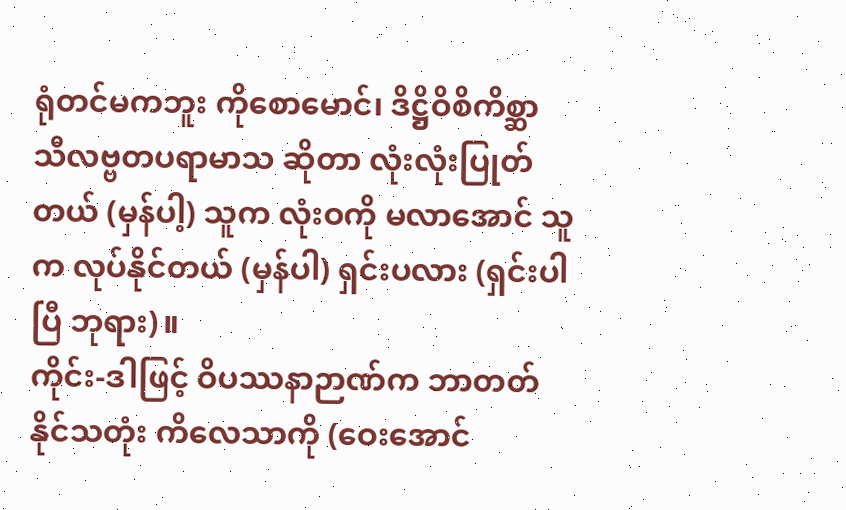ရုံတင်မကဘူး ကိုစောမောင်၊ ဒိဋ္ဌိဝိစိကိစ္ဆာ သီလဗ္ဗတပရာမာသ ဆိုတာ လုံးလုံးပြုတ် တယ် (မှန်ပါ့) သူက လုံးဝကို မလာအောင် သူက လုပ်နိုင်တယ် (မှန်ပါ) ရှင်းပလား (ရှင်းပါပြီ ဘုရား)။
ကိုင်း-ဒါဖြင့် ဝိပဿနာဉာဏ်က ဘာတတ်နိုင်သတုံး ကိလေသာကို (ဝေးအောင်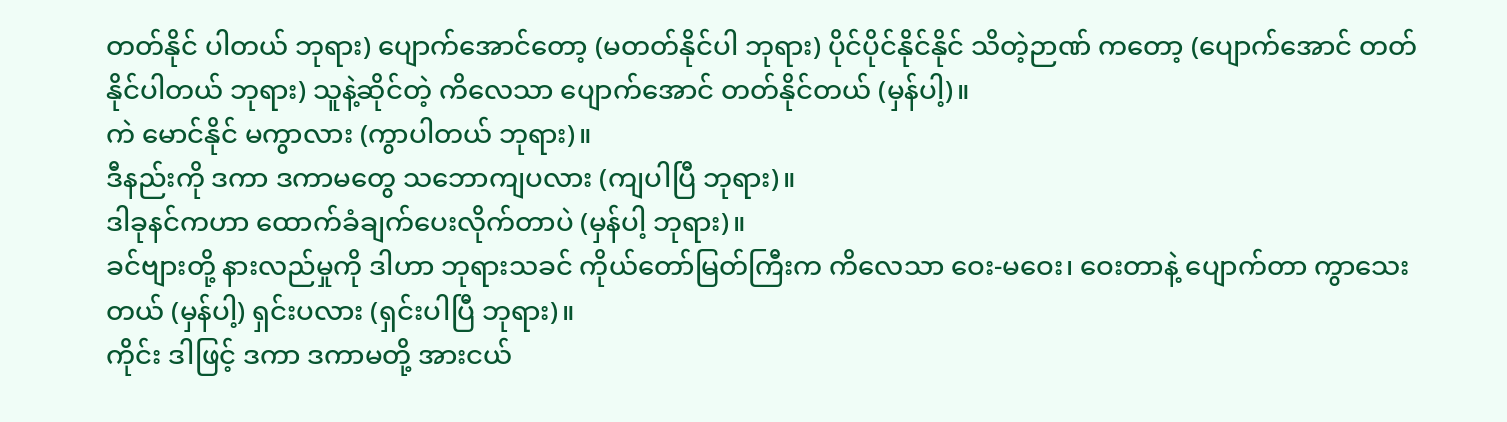တတ်နိုင် ပါတယ် ဘုရား) ပျောက်အောင်တော့ (မတတ်နိုင်ပါ ဘုရား) ပိုင်ပိုင်နိုင်နိုင် သိတဲ့ဉာဏ် ကတော့ (ပျောက်အောင် တတ်နိုင်ပါတယ် ဘုရား) သူနဲ့ဆိုင်တဲ့ ကိလေသာ ပျောက်အောင် တတ်နိုင်တယ် (မှန်ပါ့)။
ကဲ မောင်နိုင် မကွာလား (ကွာပါတယ် ဘုရား)။
ဒီနည်းကို ဒကာ ဒကာမတွေ သဘောကျပလား (ကျပါပြီ ဘုရား)။
ဒါခုနင်ကဟာ ထောက်ခံချက်ပေးလိုက်တာပဲ (မှန်ပါ့ ဘုရား)။
ခင်ဗျားတို့ နားလည်မှုကို ဒါဟာ ဘုရားသခင် ကိုယ်တော်မြတ်ကြီးက ကိလေသာ ဝေး-မဝေး၊ ဝေးတာနဲ့ ပျောက်တာ ကွာသေးတယ် (မှန်ပါ့) ရှင်းပလား (ရှင်းပါပြီ ဘုရား)။
ကိုင်း ဒါဖြင့် ဒကာ ဒကာမတို့ အားငယ်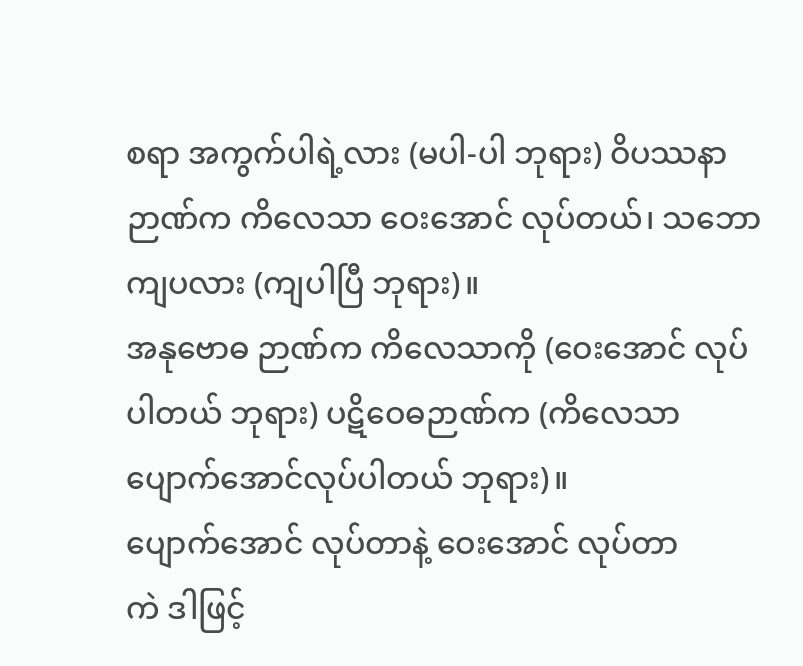စရာ အကွက်ပါရဲ့လား (မပါ-ပါ ဘုရား) ဝိပဿနာ ဉာဏ်က ကိလေသာ ဝေးအောင် လုပ်တယ်၊ သဘော ကျပလား (ကျပါပြီ ဘုရား)။
အနုဗောဓ ဉာဏ်က ကိလေသာကို (ဝေးအောင် လုပ်ပါတယ် ဘုရား) ပဋိဝေဓဉာဏ်က (ကိလေသာ ပျောက်အောင်လုပ်ပါတယ် ဘုရား)။
ပျောက်အောင် လုပ်တာနဲ့ ဝေးအောင် လုပ်တာ
ကဲ ဒါဖြင့်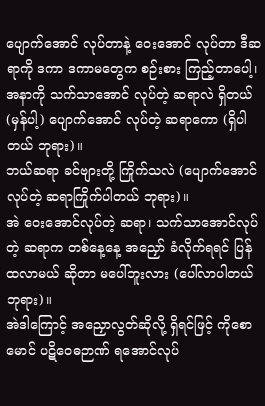ပျောက်အောင် လုပ်တာနဲ့ ဝေးအောင် လုပ်တာ ဒီဆရာကို ဒကာ ဒကာမတွေက စဉ်းစား ကြည့်တာပေါ့၊ အနာကို သက်သာအောင် လုပ်တဲ့ ဆရာလဲ ရှိတယ် (မှန်ပါ့) ပျောက်အောင် လုပ်တဲ့ ဆရာကော (ရှိပါတယ် ဘုရား)။
ဘယ်ဆရာ ခင်ဗျားတို့ ကြိုက်သလဲ (ပျောက်အောင်လုပ်တဲ့ ဆရာကြိုက်ပါတယ် ဘုရား)။
အဲ ဝေးအောင်လုပ်တဲ့ ဆရာ၊ သက်သာအောင်လုပ်တဲ့ ဆရာက တစ်နေ့နေ့ အညှော် ခံလိုက်ရရင် ပြန်ထလာမယ် ဆိုတာ မပေါ်ဘူးလား (ပေါ်လာပါတယ် ဘုရား)။
အဲဒါကြောင့် အညှောလွတ်ဆိုလို့ ရှိရင်ဖြင့် ကိုစောမောင် ပဋိဝေဓဉာဏ် ရအောင်လုပ်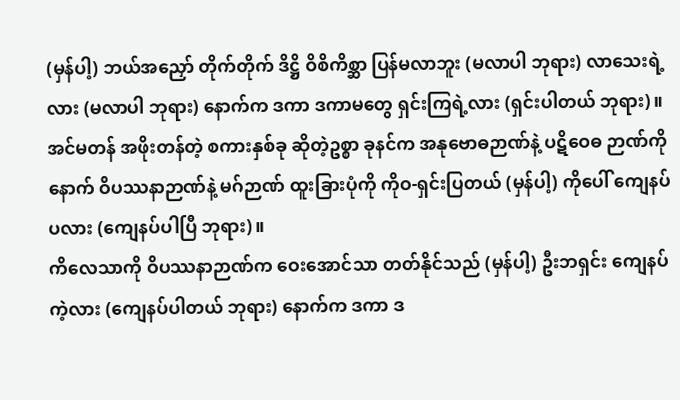(မှန်ပါ့) ဘယ်အညှော် တိုက်တိုက် ဒိဋ္ဌိ ဝိစိကိစ္ဆာ ပြန်မလာဘူး (မလာပါ ဘုရား) လာသေးရဲ့ လား (မလာပါ ဘုရား) နောက်က ဒကာ ဒကာမတွေ ရှင်းကြရဲ့လား (ရှင်းပါတယ် ဘုရား)။
အင်မတန် အဖိုးတန်တဲ့ စကားနှစ်ခု ဆိုတဲ့ဥစ္စာ ခုနင်က အနုဗောဓဉာဏ်နဲ့ ပဋိဝေဓ ဉာဏ်ကို နောက် ဝိပဿနာဉာဏ်နဲ့ မဂ်ဉာဏ် ထူးခြားပုံကို ကိုဝ-ရှင်းပြတယ် (မှန်ပါ့) ကိုပေါ် ကျေနပ်ပလား (ကျေနပ်ပါပြီ ဘုရား)။
ကိလေသာကို ဝိပဿနာဉာဏ်က ဝေးအောင်သာ တတ်နိုင်သည် (မှန်ပါ့) ဦးဘရှင်း ကျေနပ်ကဲ့လား (ကျေနပ်ပါတယ် ဘုရား) နောက်က ဒကာ ဒ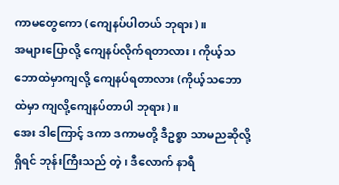ကာမတွေကော (ကျေနပ်ပါတယ် ဘုရား)။
အများပြောလို့ ကျေနပ်လိုက်ရတာလား၊ ကိုယ့်သဘောထဲမှာကျလို့ ကျေနပ်ရတာလား (ကိုယ့်သဘောထဲမှာ ကျလို့ကျေနပ်တာပါ ဘုရား)။
အေး ဒါကြောင့် ဒကာ ဒကာမတို့ ဒီဥစ္စာ သာမညဆိုလို့ ရှိရင် ဘုန်းကြီးသည် တဲ့၊ ဒီလောက် နာရီ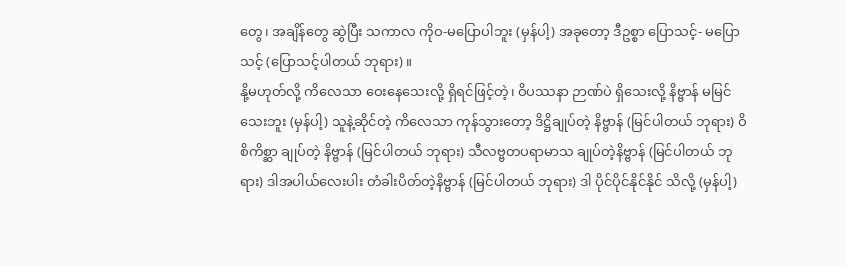တွေ၊ အချိန်တွေ ဆွဲပြီး သကာလ ကိုဝ-မပြောပါဘူး (မှန်ပါ့) အခုတော့ ဒီဥစ္စာ ပြောသင့်- မပြောသင့် (ပြောသင့်ပါတယ် ဘုရား)။
နို့မဟုတ်လို့ ကိလေသာ ဝေးနေသေးလို့ ရှိရင်ဖြင့်တဲ့၊ ဝိပဿနာ ဉာဏ်ပဲ ရှိသေးလို့ နိဗ္ဗာန် မမြင်သေးဘူး (မှန်ပါ့) သူနဲ့ဆိုင်တဲ့ ကိလေသာ ကုန်သွားတော့ ဒိဋ္ဌိချုပ်တဲ့ နိဗ္ဗာန် (မြင်ပါတယ် ဘုရား) ဝိစိကိစ္ဆာ ချုပ်တဲ့ နိဗ္ဗာန် (မြင်ပါတယ် ဘုရား) သီလဗ္ဗတပရာမာသ ချုပ်တဲ့နိဗ္ဗာန် (မြင်ပါတယ် ဘုရား) ဒါအပါယ်လေးပါး တံခါးပိတ်တဲ့နိဗ္ဗာန် (မြင်ပါတယ် ဘုရား) ဒါ ပိုင်ပိုင်နိုင်နိုင် သိလို့ (မှန်ပါ့)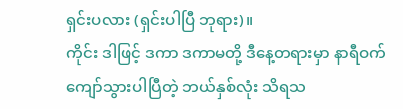ရှင်းပလား (ရှင်းပါပြီ ဘုရား)။
ကိုင်း ဒါဖြင့် ဒကာ ဒကာမတို့ ဒီနေ့တရားမှာ နာရီဝက်ကျော်သွားပါပြီတဲ့ ဘယ်နှစ်လုံး သိရသ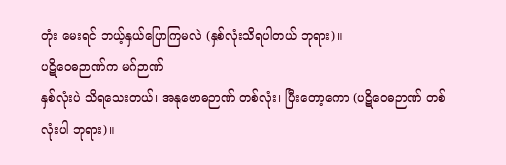တုံး မေးရင် ဘယ့်နှယ်ပြောကြမလဲ (နှစ်လုံးသိရပါတယ် ဘုရား)။
ပဋိဝေဓဉာဏ်က မဂ်ဉာဏ်
နှစ်လုံးပဲ သိရသေးတယ်၊ အနုဗောဓဉာဏ် တစ်လုံး၊ ပြီးတော့ကော (ပဋိဝေဓဉာဏ် တစ်လုံးပါ ဘုရား)။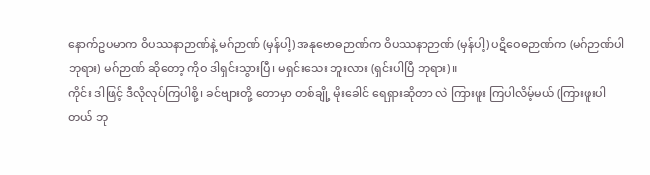နောက်ဥပမာက ဝိပဿနာဉာဏ်နဲ့ မဂ်ဉာဏ် (မှန်ပါ့) အနုဗောဓဉာဏ်က ဝိပဿနာဉာဏ် (မှန်ပါ့) ပဋိဝေဓဉာဏ်က (မဂ်ဉာဏ်ပါ ဘုရား) မဂ်ဉာဏ် ဆိုတော့ ကိုဝ ဒါရှင်းသွားပြီ၊ မရှင်းသေး ဘူးလား (ရှင်းပါပြီ ဘုရား)။
ကိုင်း ဒါဖြင့် ဒီလိုလုပ်ကြပါစို့၊ ခင်ဗျားတို့ တောမှာ တစ်ချို့ မိုးခေါင် ရေရှားဆိုတာ လဲ ကြားဖူး ကြပါလိမ့်မယ် (ကြားဖူးပါတယ် ဘု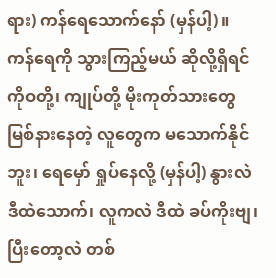ရား) ကန်ရေသောက်နော် (မှန်ပါ့)။
ကန်ရေကို သွားကြည့်မယ် ဆိုလို့ရှိရင် ကိုဝတို့၊ ကျုပ်တို့ မိုးကုတ်သားတွေ မြစ်နားနေတဲ့ လူတွေက မသောက်နိုင်ဘူး၊ ရေမှော် ရှုပ်နေလို့ (မှန်ပါ့) နွားလဲ ဒီထဲသောက်၊ လူကလဲ ဒီထဲ ခပ်ကိုးဗျ၊ ပြီးတော့လဲ တစ်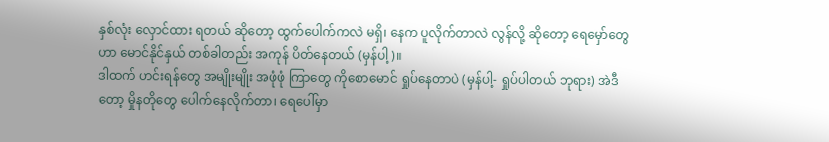နှစ်လုံး လှောင်ထား ရတယ် ဆိုတော့ ထွက်ပေါက်ကလဲ မရှိ၊ နေက ပူလိုက်တာလဲ လွန်လို့ ဆိုတော့ ရေမှော်တွေဟာ မောင်နိုင်နှယ် တစ်ခါတည်း အကုန် ပိတ်နေတယ် (မှန်ပါ့)။
ဒါထက် ဟင်းရန်တွေ အမျိုးမျိုး အဖုံဖုံ ကြာတွေ ကိုစောမောင် ရှုပ်နေတာပဲ (မှန်ပါ့- ရှုပ်ပါတယ် ဘုရား) အဲဒီတော့ မှိုနတိုတွေ ပေါက်နေလိုက်တာ၊ ရေပေါ်မှာ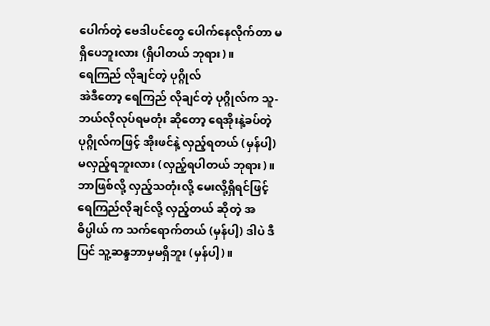ပေါက်တဲ့ ဗေဒါပင်တွေ ပေါက်နေလိုက်တာ မရှိပေဘူးလား (ရှိပါတယ် ဘုရား)။
ရေကြည် လိုချင်တဲ့ ပုဂ္ဂိုလ်
အဲဒီတော့ ရေကြည် လိုချင်တဲ့ ပုဂ္ဂိုလ်က သူ-ဘယ်လိုလုပ်ရမတုံး ဆိုတော့ ရေအိုးနဲ့ခပ်တဲ့ ပုဂ္ဂိုလ်ကဖြင့် အိုးဖင်နဲ့ လှည့်ရတယ် (မှန်ပါ့) မလှည့်ရဘူးလား (လှည့်ရပါတယ် ဘုရား)။
ဘာဖြစ်လို့ လှည့်သတုံးလို့ မေးလို့ရှိရင်ဖြင့် ရေကြည်လိုချင်လို့ လှည့်တယ် ဆိုတဲ့ အဓိပ္ပါယ် က သက်ရောက်တယ် (မှန်ပါ့) ဒါပဲ ဒီပြင် သူ့ဆန္ဒဘာမှမရှိဘူး (မှန်ပါ့)။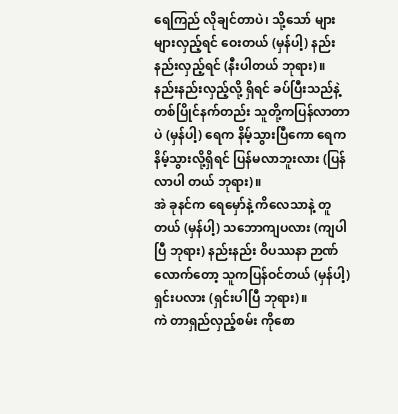ရေကြည် လိုချင်တာပဲ၊ သို့သော် များများလှည့်ရင် ဝေးတယ် (မှန်ပါ့) နည်းနည်းလှည့်ရင် (နီးပါတယ် ဘုရား)။
နည်းနည်းလှည့်လို့ ရှိရင် ခပ်ပြီးသည်နဲ့ တစ်ပြိုင်နက်တည်း သူတို့ကပြန်လာတာပဲ (မှန်ပါ့) ရေက နိမ့်သွားပြီကော ရေကနိမ့်သွားလို့ရှိရင် ပြန်မလာဘူးလား (ပြန်လာပါ တယ် ဘုရား)။
အဲ ခုနင်က ရေမှော်နဲ့ ကိလေသာနဲ့ တူတယ် (မှန်ပါ့) သဘောကျပလား (ကျပါပြီ ဘုရား) နည်းနည်း ဝိပဿနာ ဉာဏ်လောက်တော့ သူကပြန်ဝင်တယ် (မှန်ပါ့) ရှင်းပလား (ရှင်းပါပြီ ဘုရား)။
ကဲ တာရှည်လှည့်စမ်း ကိုစော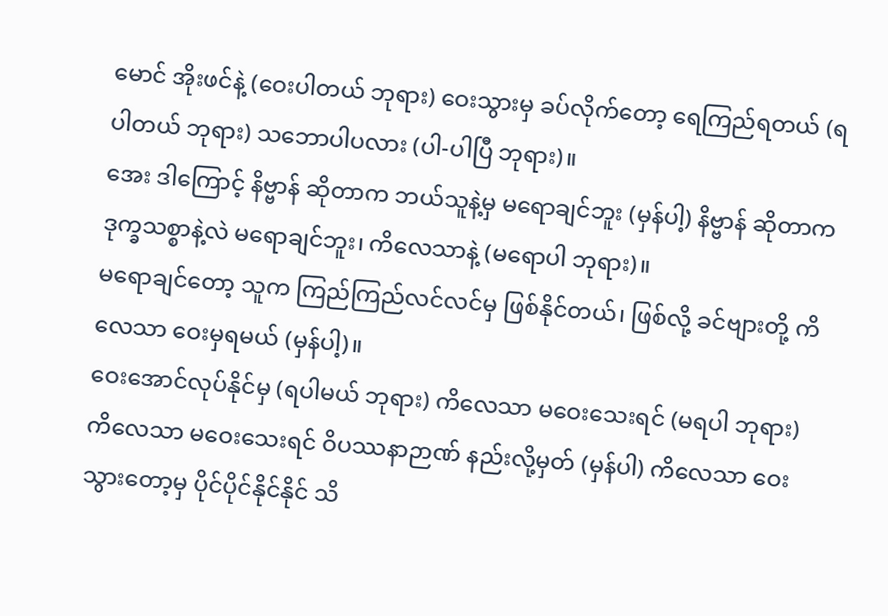မောင် အိုးဖင်နဲ့ (ဝေးပါတယ် ဘုရား) ဝေးသွားမှ ခပ်လိုက်တော့ ရေကြည်ရတယ် (ရပါတယ် ဘုရား) သဘောပါပလား (ပါ-ပါပြီ ဘုရား)။
အေး ဒါကြောင့် နိဗ္ဗာန် ဆိုတာက ဘယ်သူနဲ့မှ မရောချင်ဘူး (မှန်ပါ့) နိဗ္ဗာန် ဆိုတာက ဒုက္ခသစ္စာနဲ့လဲ မရောချင်ဘူး၊ ကိလေသာနဲ့ (မရောပါ ဘုရား)။
မရောချင်တော့ သူက ကြည်ကြည်လင်လင်မှ ဖြစ်နိုင်တယ်၊ ဖြစ်လို့ ခင်ဗျားတို့ ကိလေသာ ဝေးမှရမယ် (မှန်ပါ့)။
ဝေးအောင်လုပ်နိုင်မှ (ရပါမယ် ဘုရား) ကိလေသာ မဝေးသေးရင် (မရပါ ဘုရား) ကိလေသာ မဝေးသေးရင် ဝိပဿနာဉာဏ် နည်းလို့မှတ် (မှန်ပါ) ကိလေသာ ဝေးသွားတော့မှ ပိုင်ပိုင်နိုင်နိုင် သိ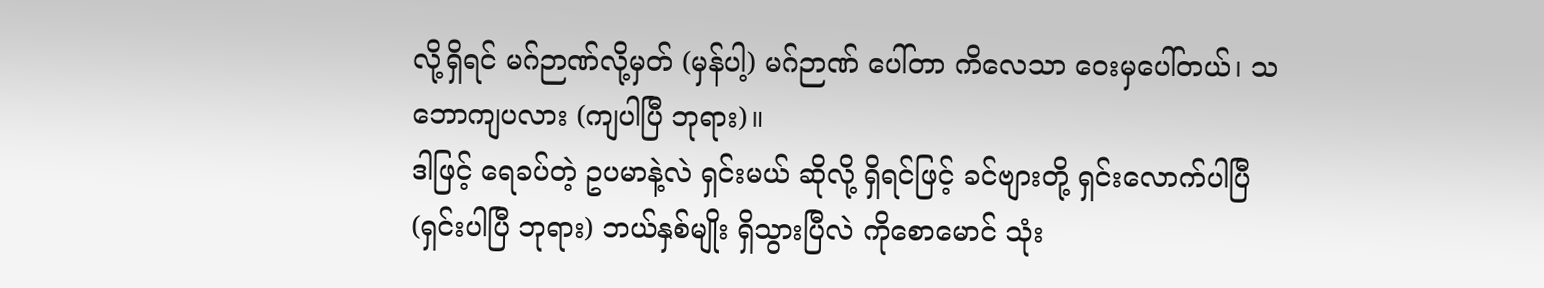လို့ရှိရင် မဂ်ဉာဏ်လို့မှတ် (မှန်ပါ့) မဂ်ဉာဏ် ပေါ်တာ ကိလေသာ ဝေးမှပေါ်တယ်၊ သဘောကျပလား (ကျပါပြီ ဘုရား)။
ဒါဖြင့် ရေခပ်တဲ့ ဥပမာနဲ့လဲ ရှင်းမယ် ဆိုလို့ ရှိရင်ဖြင့် ခင်ဗျားတို့ ရှင်းလောက်ပါပြီ (ရှင်းပါပြီ ဘုရား) ဘယ်နှစ်မျိုး ရှိသွားပြီလဲ ကိုစောမောင် သုံး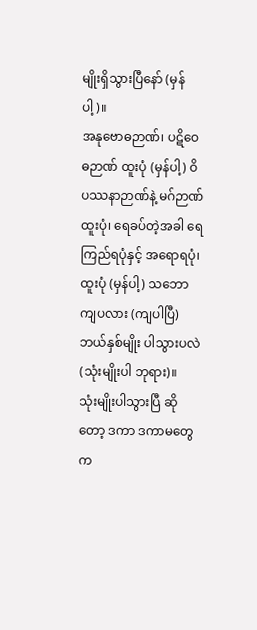မျိုးရှိသွားပြီနော် (မှန်ပါ့)။
အနုဗောဓဉာဏ်၊ ပဋိဝေဓဉာဏ် ထူးပုံ (မှန်ပါ့) ဝိပဿနာဉာဏ်နဲ့ မဂ်ဉာဏ်ထူးပုံ၊ ရေခပ်တဲ့အခါ ရေကြည်ရပုံနှင့် အရောရပုံ၊ ထူးပုံ (မှန်ပါ့) သဘောကျပလား (ကျပါပြီ) ဘယ်နှစ်မျိုး ပါသွားပလဲ (သုံးမျိုးပါ ဘုရား)။
သုံးမျိုးပါသွားပြီ ဆိုတော့ ဒကာ ဒကာမတွေက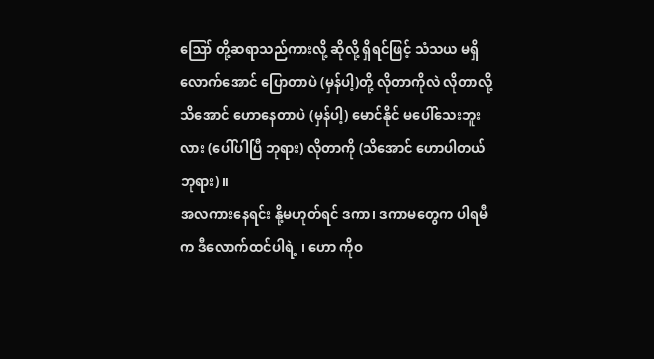ဪ တို့ဆရာသည်ကားလို့ ဆိုလို့ ရှိရင်ဖြင့် သံသယ မရှိလောက်အောင် ပြောတာပဲ (မှန်ပါ့)တို့ လိုတာကိုလဲ လိုတာလို့ သိအောင် ဟောနေတာပဲ (မှန်ပါ့) မောင်နိုင် မပေါ်သေးဘူးလား (ပေါ်ပါပြီ ဘုရား) လိုတာကို (သိအောင် ဟောပါတယ် ဘုရား)။
အလကားနေရင်း နို့မဟုတ်ရင် ဒကာ၊ ဒကာမတွေက ပါရမီက ဒီလောက်ထင်ပါရဲ့ ၊ ဟော ကိုဝ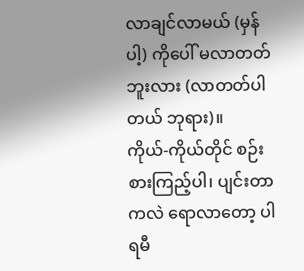လာချင်လာမယ် (မှန်ပါ့) ကိုပေါ် မလာတတ်ဘူးလား (လာတတ်ပါတယ် ဘုရား)။
ကိုယ်-ကိုယ်တိုင် စဉ်းစားကြည့်ပါ၊ ပျင်းတာကလဲ ရောလာတော့ ပါရမီ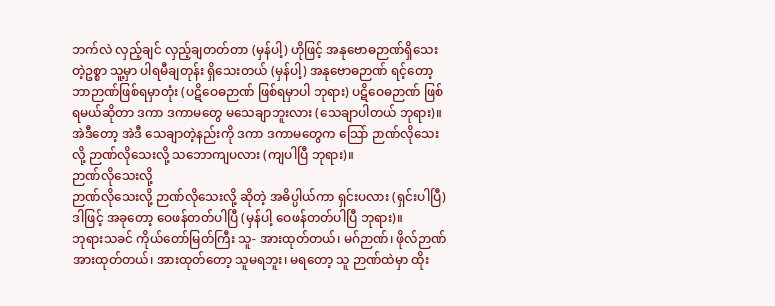ဘက်လဲ လှည့်ချင် လှည့်ချတတ်တာ (မှန်ပါ့) ဟိုဖြင့် အနုဗောဓဉာဏ်ရှိသေးတဲ့ဥစ္စာ သူ့မှာ ပါရမီချတုန်း ရှိသေးတယ် (မှန်ပါ့) အနုဗောဓဉာဏ် ရင့်တော့ ဘာဉာဏ်ဖြစ်ရမှာတုံး (ပဋိဝေဓဉာဏ် ဖြစ်ရမှာပါ ဘုရား) ပဋိဝေဓဉာဏ် ဖြစ်ရမယ်ဆိုတာ ဒကာ ဒကာမတွေ မသေချာဘူးလား (သေချာပါတယ် ဘုရား)။
အဲဒီတော့ အဲဒီ သေချာတဲ့နည်းကို ဒကာ ဒကာမတွေက သြော် ဉာဏ်လိုသေးလို့ ဉာဏ်လိုသေးလို့ သဘောကျပလား (ကျပါပြီ ဘုရား)။
ဉာဏ်လိုသေးလို့
ဉာဏ်လိုသေးလို့ ဉာဏ်လိုသေးလို့ ဆိုတဲ့ အဓိပ္ပါယ်ကာ ရှင်းပလား (ရှင်းပါပြီ) ဒါဖြင့် အခုတော့ ဝေဖန်တတ်ပါပြီ (မှန်ပါ့ ဝေဖန်တတ်ပါပြီ ဘုရား)။
ဘုရားသခင် ကိုယ်တော်မြတ်ကြီး သူ- အားထုတ်တယ်၊ မဂ်ဉာဏ်၊ ဖိုလ်ဉာဏ် အားထုတ်တယ်၊ အားထုတ်တော့ သူမရဘူး၊ မရတော့ သူ ဉာဏ်ထဲမှာ ထိုး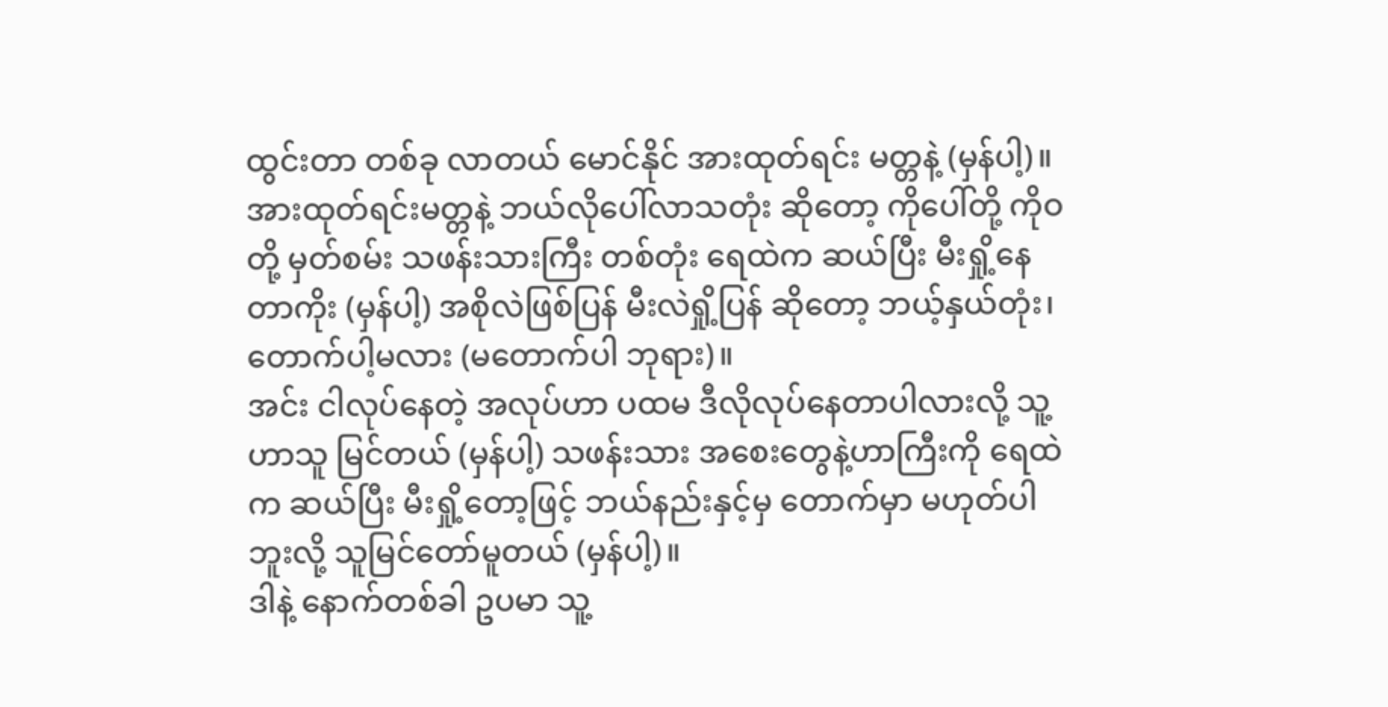ထွင်းတာ တစ်ခု လာတယ် မောင်နိုင် အားထုတ်ရင်း မတ္တနဲ့ (မှန်ပါ့)။
အားထုတ်ရင်းမတ္တနဲ့ ဘယ်လိုပေါ်လာသတုံး ဆိုတော့ ကိုပေါ်တို့ ကိုဝတို့ မှတ်စမ်း သဖန်းသားကြီး တစ်တုံး ရေထဲက ဆယ်ပြီး မီးရှို့နေတာကိုး (မှန်ပါ့) အစိုလဲဖြစ်ပြန် မီးလဲရှို့ပြန် ဆိုတော့ ဘယ့်နှယ်တုံး၊ တောက်ပါ့မလား (မတောက်ပါ ဘုရား)။
အင်း ငါလုပ်နေတဲ့ အလုပ်ဟာ ပထမ ဒီလိုလုပ်နေတာပါလားလို့ သူ့ ဟာသူ မြင်တယ် (မှန်ပါ့) သဖန်းသား အစေးတွေနဲ့ဟာကြီးကို ရေထဲက ဆယ်ပြီး မီးရှို့တော့ဖြင့် ဘယ်နည်းနှင့်မှ တောက်မှာ မဟုတ်ပါဘူးလို့ သူမြင်တော်မူတယ် (မှန်ပါ့)။
ဒါနဲ့ နောက်တစ်ခါ ဥပမာ သူ့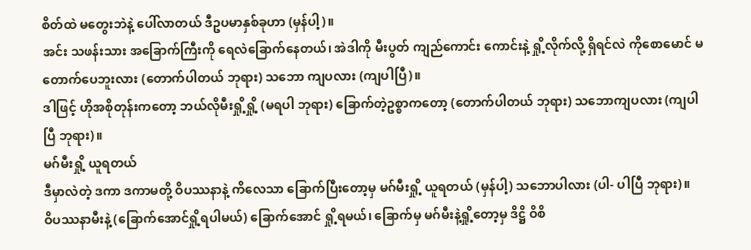စိတ်ထဲ မတွေးဘဲနဲ့ ပေါ်လာတယ် ဒီဥပမာနှစ်ခုဟာ (မှန်ပါ့)။
အင်း သဖန်းသား အခြောက်ကြီးကို ရေလဲခြောက်နေတယ်၊ အဲဒါကို မီးပွတ် ကျည်ကောင်း ကောင်းနဲ့ ရှို့လိုက်လို့ ရှိရင်လဲ ကိုစောမောင် မတောက်ပေဘူးလား (တောက်ပါတယ် ဘုရား) သဘော ကျပလား (ကျပါပြီ)။
ဒါဖြင့် ဟိုအစိုတုန်းကတော့ ဘယ်လိုမီးရှို့ရှို့ (မရပါ ဘုရား) ခြောက်တဲ့ဥစ္စာကတော့ (တောက်ပါတယ် ဘုရား) သဘောကျပလား (ကျပါပြီ ဘုရား)။
မဂ်မီးရှို့ ယူရတယ်
ဒီမှာလဲတဲ့ ဒကာ ဒကာမတို့ ဝိပဿနာနဲ့ ကိလေသာ ခြောက်ပြီးတော့မှ မဂ်မီးရှို့ ယူရတယ် (မှန်ပါ့) သဘောပါလား (ပါ- ပါပြီ ဘုရား)။
ဝိပဿနာမီးနဲ့ (ခြောက်အောင်ရှို့ရပါမယ်) ခြောက်အောင် ရှို့ရမယ်၊ ခြောက်မှ မဂ်မီးနဲ့ရှို့တော့မှ ဒိဋ္ဌိ ဝိစိ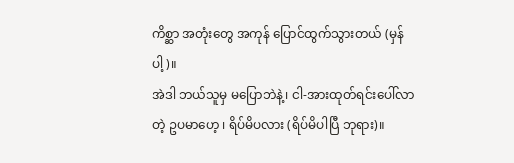ကိစ္ဆာ အတုံးတွေ အကုန် ပြောင်ထွက်သွားတယ် (မှန်ပါ့)။
အဲဒါ ဘယ်သူမှ မပြောဘဲနဲ့၊ ငါ-အားထုတ်ရင်းပေါ်လာတဲ့ ဥပမာဟေ့ ၊ ရိပ်မိပလား (ရိပ်မိပါပြီ ဘုရား)။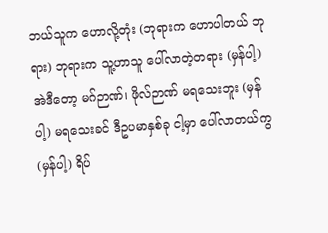ဘယ်သူက ဟောလို့တုံး (ဘုရားက ဟောပါတယ် ဘုရား) ဘုရားက သူ့ဟာသူ ပေါ်လာတဲ့တရား (မှန်ပါ့) အဲဒီတော့ မဂ်ဉာဏ်၊ ဖိုလ်ဉာဏ် မရသေးဘူး (မှန်ပါ့) မရသေးခင် ဒီဥပမာနှစ်ခု ငါ့မှာ ပေါ်လာတယ်ကွ (မှန်ပါ့) ရိပ်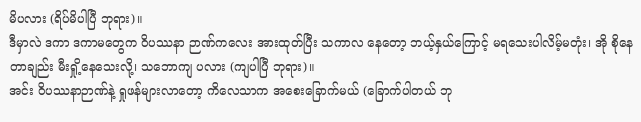မိပလား (ရိပ်မိပါပြီ ဘုရား)။
ဒီမှာလဲ ဒကာ ဒကာမတွေက ဝိပဿနာ ဉာဏ်ကလေး အားထုတ်ပြီး သကာလ နေတော့ ဘယ့်နှယ်ကြောင့် မရသေးပါလိမ့်မတုံး၊ အို စိုနေတာချည်း မီးရှို့နေသေးလို့၊ သဘောကျ ပလား (ကျပါပြီ ဘုရား)။
အင်း ဝိပဿနာဉာဏ်နဲ့ ရှုဖန်များလာတော့ ကိလေသာက အစေးခြောက်မယ် (ခြောက်ပါတယ် ဘု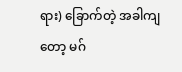ရား) ခြောက်တဲ့ အခါကျတော့ မဂ်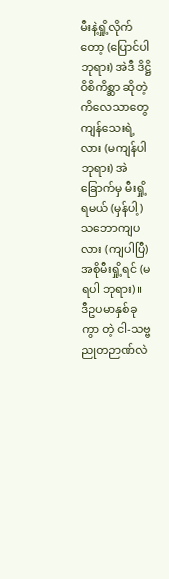မီးနဲ့ရှို့လိုက်တော့ (ပြောင်ပါ ဘုရား) အဲဒီ ဒိဋ္ဌိဝိစိကိစ္ဆာ ဆိုတဲ့ ကိလေသာတွေ ကျန်သေးရဲ့လား (မကျန်ပါ ဘုရား) အဲ ခြောက်မှ မီးရှို့ရမယ် (မှန်ပါ့) သဘောကျပလား (ကျပါပြီ) အစိုမီးရှို့ရင် (မရပါ ဘုရား)။
ဒီဥပမာနှစ်ခုကွာ တဲ့ ငါ-သဗ္ဗညုတဉာဏ်လဲ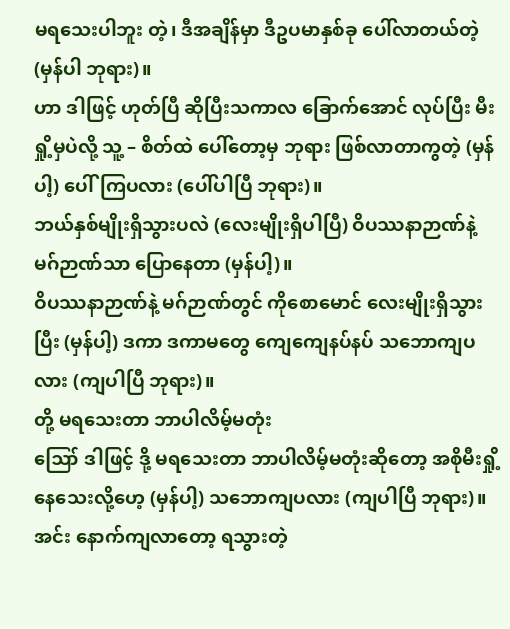မရသေးပါဘူး တဲ့၊ ဒီအချိန်မှာ ဒီဥပမာနှစ်ခု ပေါ်လာတယ်တဲ့ (မှန်ပါ ဘုရား)။
ဟာ ဒါဖြင့် ဟုတ်ပြီ ဆိုပြီးသကာလ ခြောက်အောင် လုပ်ပြီး မီးရှို့မှပဲလို့ သူ့ – စိတ်ထဲ ပေါ်တော့မှ ဘုရား ဖြစ်လာတာကွတဲ့ (မှန်ပါ့) ပေါ်ကြပလား (ပေါ်ပါပြီ ဘုရား)။
ဘယ်နှစ်မျိုးရှိသွားပလဲ (လေးမျိုးရှိပါပြီ) ဝိပဿနာဉာဏ်နဲ့ မဂ်ဉာဏ်သာ ပြောနေတာ (မှန်ပါ့)။
ဝိပဿနာဉာဏ်နဲ့ မဂ်ဉာဏ်တွင် ကိုစောမောင် လေးမျိုးရှိသွားပြီး (မှန်ပါ့) ဒကာ ဒကာမတွေ ကျေကျေနပ်နပ် သဘောကျပလား (ကျပါပြီ ဘုရား)။
တို့ မရသေးတာ ဘာပါလိမ့်မတုံး
ဪ ဒါဖြင့် ဒို့ မရသေးတာ ဘာပါလိမ့်မတုံးဆိုတော့ အစိုမီးရှို့ နေသေးလို့ဟေ့ (မှန်ပါ့) သဘောကျပလား (ကျပါပြီ ဘုရား)။
အင်း နောက်ကျလာတော့ ရသွားတဲ့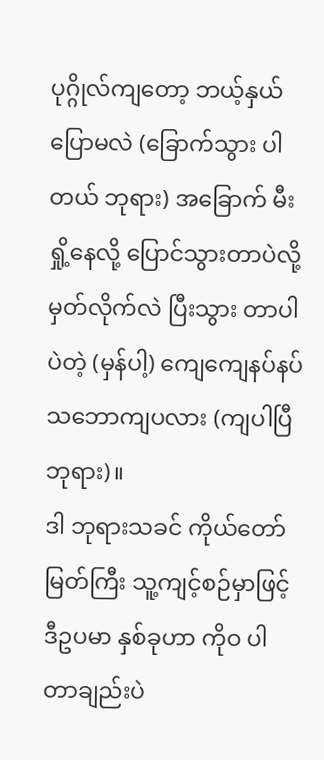ပုဂ္ဂိုလ်ကျတော့ ဘယ့်နှယ်ပြောမလဲ (ခြောက်သွား ပါတယ် ဘုရား) အခြောက် မီးရှို့နေလို့ ပြောင်သွားတာပဲလို့ မှတ်လိုက်လဲ ပြီးသွား တာပါပဲတဲ့ (မှန်ပါ့) ကျေကျေနပ်နပ် သဘောကျပလား (ကျပါပြီ ဘုရား)။
ဒါ ဘုရားသခင် ကိုယ်တော်မြတ်ကြီး သူ့ကျင့်စဉ်မှာဖြင့် ဒီဥပမာ နှစ်ခုဟာ ကိုဝ ပါတာချည်းပဲ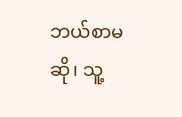ဘယ်စာမဆို၊ သူ့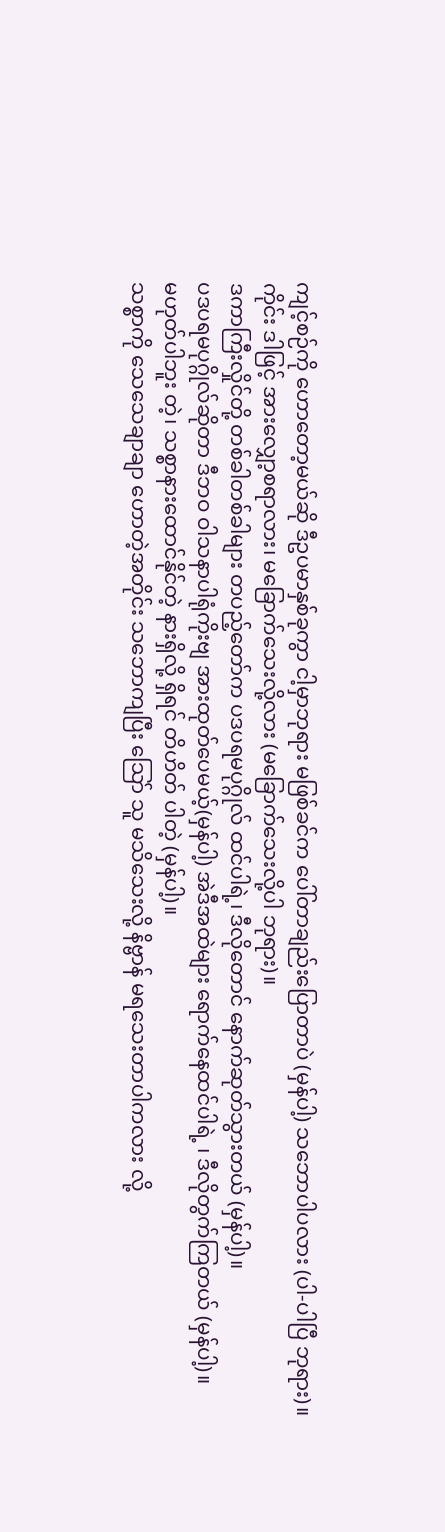ကျင့်စဉ်ကို ဟောတော့မယ်ဆို ဒီဥပမာနှစ်ခုကွာ ငါ့မှာဘုရား မဖြစ်ခင်က ပေါ်တာချည်းပြောတာပဲ (မှန်ပါ့) သဘောပါပလား (ပါ-ပါပြီ ဘုရား)။
ကိုင်း ဒါဖြင့် အားလျှော့စရာလား၊ မခြောက်သေးလို့လား (မခြောက်သေးလို့ပါ ဘုရား)။
ဒကာကြီးလှိုင်တို့ တစ်ခါတစ်ခါများ တပည့်တော်က ပဒပရမပုဂ္ဂိုလ် ထင်ပါရဲ့၊ ဒီလိုတောင် နောက်ဆုတ်သွားတယ် (မှန်ပါ့)။
ပဒပရမပုဂ္ဂိုလ်ဆိုတာ ဒီဘဝ ဝါသနာပါရုံကိုးဗျ အားထုတ်ပေမယ့်(မှန်ပါ့) အဲဒီအထဲများ ရောက်နေထင်ပါရဲ့ ၊ ဒီလိုတွက်ကြတယ် (မှန်ပါ့)။
မဟုတ်ပါဘူး တဲ့၊ သစ္စာနားထောင်နိုင်တဲ့ နားရှိလို့ ရှိရင် တိဟိတ် ပါတဲ့ (မှန်ပါ့)။
သစ္စာကို သေသေချာချာ ဟောတဲ့အတိုင်း သဘောကျပြီး သြော် သူ မသိသေးလို့ နိဗ္ဗာန် မရသေးတာပါကလား လို့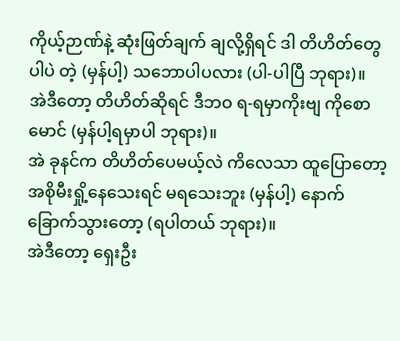ကိုယ့်ဉာဏ်နဲ့ ဆုံးဖြတ်ချက် ချလို့ရှိရင် ဒါ တိဟိတ်တွေပါပဲ တဲ့ (မှန်ပါ့) သဘောပါပလား (ပါ-ပါပြီ ဘုရား)။
အဲဒီတော့ တိဟိတ်ဆိုရင် ဒီဘဝ ရ-ရမှာကိုးဗျ ကိုစောမောင် (မှန်ပါ့ရမှာပါ ဘုရား)။
အဲ ခုနင်က တိဟိတ်ပေမယ့်လဲ ကိလေသာ ထူပြောတော့ အစိုမီးရှို့နေသေးရင် မရသေးဘူး (မှန်ပါ့) နောက် ခြောက်သွားတော့ (ရပါတယ် ဘုရား)။
အဲဒီတော့ ရှေးဦး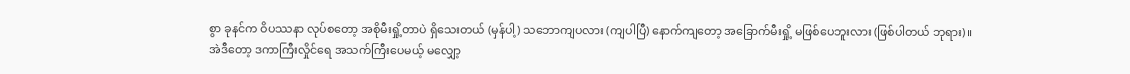စွာ ခုနင်က ဝိပဿနာ လုပ်စတော့ အစိုမီးရှို့တာပဲ ရှိသေးတယ် (မှန်ပါ့) သဘောကျပလား (ကျပါပြီ) နောက်ကျတော့ အခြောက်မီးရှို့ မဖြစ်ပေဘူးလား (ဖြစ်ပါတယ် ဘုရား)။
အဲဒီတော့ ဒကာကြီးလှိုင်ရေ အသက်ကြီးပေမယ့် မလျှော့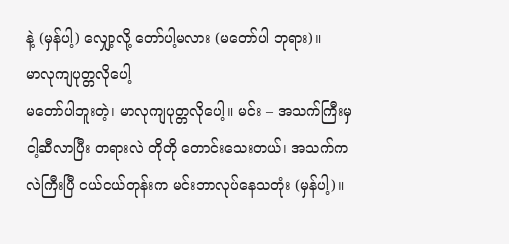နဲ့ (မှန်ပါ့) လျှော့လို့ တော်ပါ့မလား (မတော်ပါ ဘုရား)။
မာလုကျပုတ္တလိုပေါ့
မတော်ပါဘူးတဲ့၊ မာလုကျပုတ္တလိုပေါ့။ မင်း – အသက်ကြီးမှ ငါ့ဆီလာပြီး တရားလဲ တိုတို တောင်းသေးတယ်၊ အသက်ကလဲကြီးပြီ ငယ်ငယ်တုန်းက မင်းဘာလုပ်နေသတုံး (မှန်ပါ့)။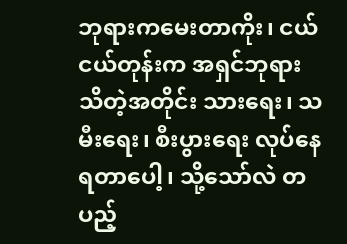ဘုရားကမေးတာကိုး၊ ငယ်ငယ်တုန်းက အရှင်ဘုရား သိတဲ့အတိုင်း သားရေး၊ သမီးရေး၊ စီးပွားရေး လုပ်နေရတာပေါ့၊ သို့သော်လဲ တပည့်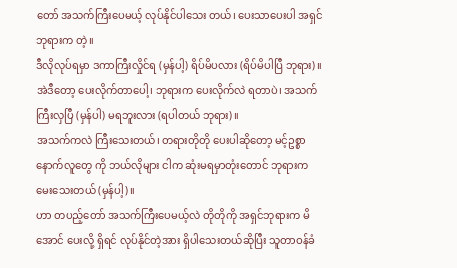တော် အသက်ကြီးပေမယ့် လုပ်နိုင်ပါသေး တယ်၊ ပေးသာပေးပါ အရှင်ဘုရားက တဲ့။
ဒီလိုလုပ်ရမှာ ဒကာကြီးလှိုင်ရ (မှန်ပါ့) ရိပ်မိပလား (ရိပ်မိပါပြီ ဘုရား)။
အဲဒီတော့ ပေးလိုက်တာပေါ့၊ ဘုရားက ပေးလိုက်လဲ ရတာပဲ၊ အသက်ကြီးလှပြီ (မှန်ပါ) မရဘူးလား (ရပါတယ် ဘုရား)။
အသက်ကလဲ ကြီးသေးတယ်၊ တရားတိုတို ပေးပါဆိုတော့ မင့်ဥစ္စာ နောက်လူတွေ ကို ဘယ်လိုများ ငါက ဆုံးမရမှာတုံးတောင် ဘုရားက မေးသေးတယ် (မှန်ပါ့)။
ဟာ တပည့်တော် အသက်ကြီးပေမယ့်လဲ တိုတိုကို အရှင်ဘုရားက မိအောင် ပေးလို့ ရှိရင် လုပ်နိုင်တဲ့အား ရှိပါသေးတယ်ဆိုပြီး သူတာဝန်ခံ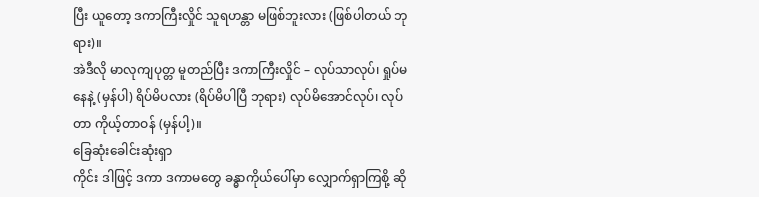ပြီး ယူတော့ ဒကာကြီးလှိုင် သူရဟန္တာ မဖြစ်ဘူးလား (ဖြစ်ပါတယ် ဘုရား)။
အဲဒီလို မာလုကျပုတ္တ မူတည်ပြီး ဒကာကြီးလှိုင် – လုပ်သာလုပ်၊ ရှုပ်မနေနဲ့ (မှန်ပါ) ရိပ်မိပလား (ရိပ်မိပါပြီ ဘုရား) လုပ်မိအောင်လုပ်၊ လုပ်တာ ကိုယ့်တာဝန် (မှန်ပါ့)။
ခြေဆုံးခေါင်းဆုံးရှာ
ကိုင်း ဒါဖြင့် ဒကာ ဒကာမတွေ ခန္ဓာကိုယ်ပေါ်မှာ လျှောက်ရှာကြစို့ ဆို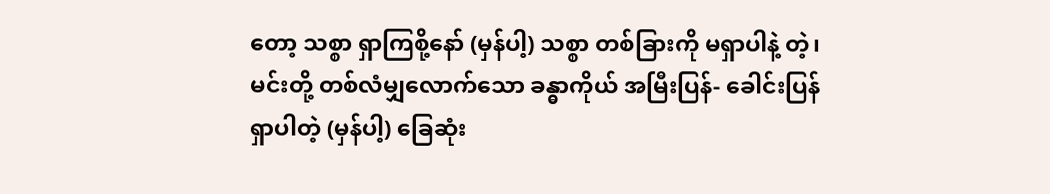တော့ သစ္စာ ရှာကြစို့နော် (မှန်ပါ့) သစ္စာ တစ်ခြားကို မရှာပါနဲ့ တဲ့၊ မင်းတို့ တစ်လံမျှလောက်သော ခန္ဓာကိုယ် အမြီးပြန်- ခေါင်းပြန် ရှာပါတဲ့ (မှန်ပါ့) ခြေဆုံး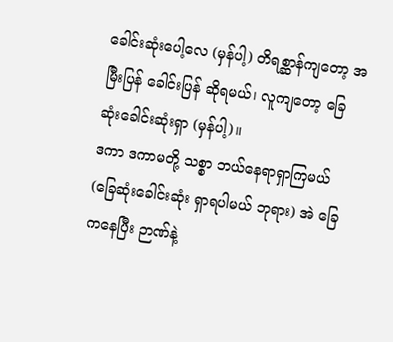ခေါင်းဆုံးပေါ့လေ (မှန်ပါ့) တိရစ္ဆာန်ကျတော့ အမြီးပြန် ခေါင်းပြန် ဆိုရမယ်၊ လူကျတော့ ခြေဆုံးခေါင်းဆုံးရှာ (မှန်ပါ့)။
ဒကာ ဒကာမတို့ သစ္စာ ဘယ်နေရာရှာကြမယ် (ခြေဆုံးခေါင်းဆုံး ရှာရပါမယ် ဘုရား) အဲ ခြေကနေပြီး ဉာဏ်နဲ့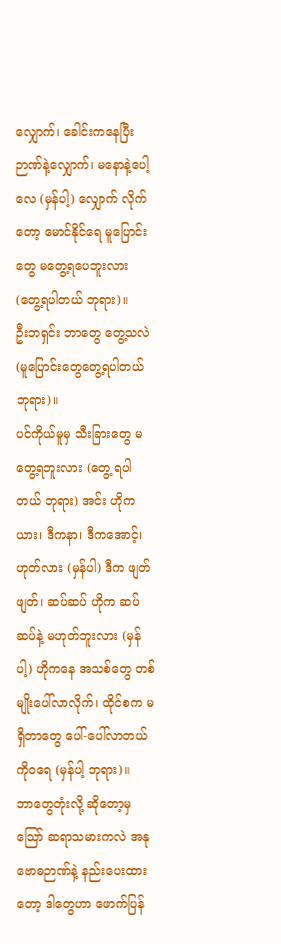လျှောက်၊ ခေါင်းကနေပြီး ဉာဏ်နဲ့လျှောက်၊ မနောနဲ့ပေါ့လေ (မှန်ပါ့) လျှောက် လိုက်တော့ မောင်နိုင်ရေ မူပြောင်းတွေ မတွေ့ရပေဘူးလား (တွေ့ရပါတယ် ဘုရား)။
ဦးဘရှင်း ဘာတွေ တွေ့သလဲ (မူပြောင်းတွေတွေ့ရပါတယ် ဘုရား)။
ပင်ကိုယ်မူမှ သီးခြားတွေ မတွေ့ရဘူးလား (တွေ့ ရပါတယ် ဘုရား) အင်း ဟိုကယား၊ ဒီကနာ၊ ဒီကအောင့်၊ ဟုတ်လား (မှန်ပါ) ဒီက ဖျတ်ဖျတ်၊ ဆပ်ဆပ် ဟိုက ဆပ်ဆပ်နဲ့ မဟုတ်ဘူးလား (မှန်ပါ့) ဟိုကနေ အသစ်တွေ တစ်မျိုးပေါ်လာလိုက်၊ ထိုင်စက မရှိတာတွေ ပေါ်-ပေါ်လာတယ် ကိုဝရေ (မှန်ပါ့ ဘုရား)။
ဘာတွေတုံးလို့ ဆိုတော့မှ သြော် ဆရာသမားကလဲ အနုဗောဓဉာဏ်နဲ့ နည်းပေးထားတော့ ဒါတွေဟာ ဖောက်ပြန်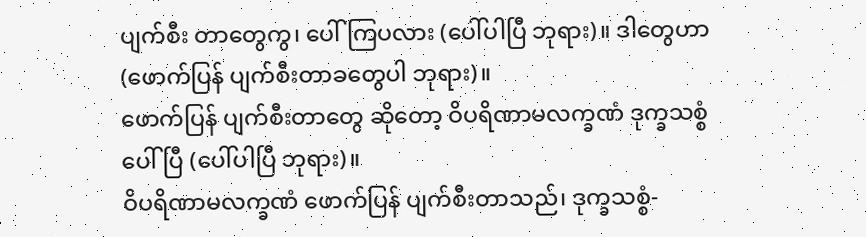ပျက်စီး တာတွေကွ၊ ပေါ်ကြပလား (ပေါ်ပါပြီ ဘုရား)။ ဒါတွေဟာ (ဖောက်ပြန် ပျက်စီးတာခတွေပါ ဘုရား)။
ဖောက်ပြန် ပျက်စီးတာတွေ ဆိုတော့ ဝိပရိဏာမလက္ခဏံ ဒုက္ခသစ္စံ ပေါ်ပြီ (ပေါ်ပါပြီ ဘုရား)။
ဝိပရိဏာမလက္ခဏံ ဖောက်ပြန် ပျက်စီးတာသည်၊ ဒုက္ခသစ္စံ-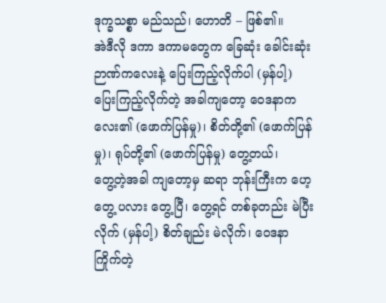ဒုက္ခသစ္စာ မည်သည်၊ ဟောတိ – ဖြစ်၏။
အဲဒီလို ဒကာ ဒကာမတွေက ခြေဆုံး ခေါင်းဆုံး ဉာဏ်ကလေးနဲ့ ပြေးကြည့်လိုက်ပါ (မှန်ပါ့) ပြေးကြည့်လိုက်တဲ့ အခါကျတော့ ဝေဒနာကလေး၏ (ဖောက်ပြန်မှု)၊ စိတ်တို့၏ (ဖောက်ပြန်မှု)၊ ရုပ်တို့၏ (ဖောက်ပြန်မှု) တွေ့တယ်၊
တွေ့တဲ့အခါ ကျတော့မှ ဆရာ ဘုန်းကြီးက ဟေ့ တွေ့ ပလား တွေ့ပြီ၊ တွေ့ရင် တစ်ခုတည်း မဲပြီးလိုက် (မှန်ပါ့) စိတ်ချည်း မဲလိုက်၊ ဝေဒနာ ကြိုက်တဲ့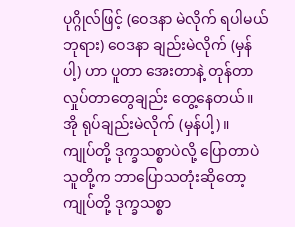ပုဂ္ဂိုလ်ဖြင့် (ဝေဒနာ မဲလိုက် ရပါမယ် ဘုရား) ဝေဒနာ ချည်းမဲလိုက် (မှန်ပါ့) ဟာ ပူတာ အေးတာနဲ့ တုန်တာ လှုပ်တာတွေချည်း တွေ့နေတယ်။ အို ရုပ်ချည်းမဲလိုက် (မှန်ပါ့)။
ကျုပ်တို့ ဒုက္ခသစ္စာပဲလို့ ပြောတာပဲ
သူတို့က ဘာပြောသတုံးဆိုတော့ ကျုပ်တို့ ဒုက္ခသစ္စာ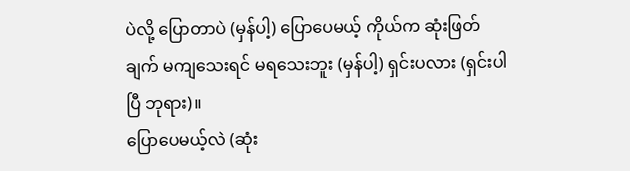ပဲလို့ ပြောတာပဲ (မှန်ပါ့) ပြောပေမယ့် ကိုယ်က ဆုံးဖြတ်ချက် မကျသေးရင် မရသေးဘူး (မှန်ပါ့) ရှင်းပလား (ရှင်းပါပြီ ဘုရား)။
ပြောပေမယ့်လဲ (ဆုံး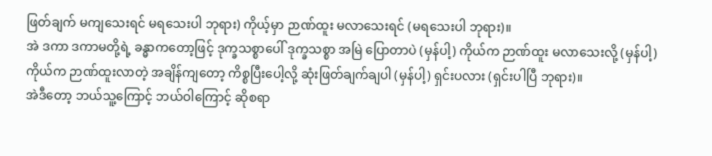ဖြတ်ချက် မကျသေးရင် မရသေးပါ ဘုရား) ကိုယ့်မှာ ဉာဏ်ထူး မလာသေးရင် (မရသေးပါ ဘုရား)။
အဲ ဒကာ ဒကာမတို့ရဲ့ ခန္ဓာကတော့ဖြင့် ဒုက္ခသစ္စာပေါ် ဒုက္ခသစ္စာ အမြဲ ပြောတာပဲ (မှန်ပါ့) ကိုယ်က ဉာဏ်ထူး မလာသေးလို့ (မှန်ပါ့) ကိုယ်က ဉာဏ်ထူးလာတဲ့ အချိန်ကျတော့ ကိစ္စပြီးပေါ့လို့ ဆုံးဖြတ်ချက်ချပါ (မှန်ပါ့) ရှင်းပလား (ရှင်းပါပြီ ဘုရား)။
အဲဒီတော့ ဘယ်သူ့ကြောင့် ဘယ်ဝါကြောင့် ဆိုစရာ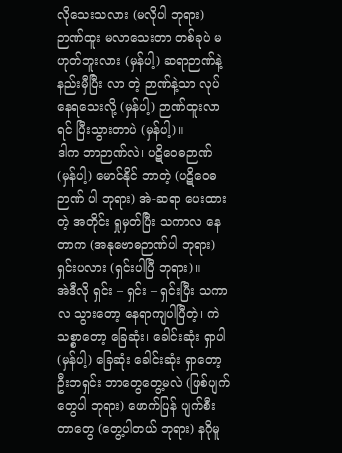လိုသေးသလား (မလိုပါ ဘုရား) ဉာဏ်ထူး မလာသေးတာ တစ်ခုပဲ မဟုတ်ဘူးလား (မှန်ပါ့) ဆရာဉာဏ်နဲ့ နည်းမှီပြီး လာ တဲ့ ဉာဏ်နဲ့သာ လုပ်နေရသေးလို့ (မှန်ပါ့) ဉာဏ်ထူးလာရင် ပြီးသွားတာပဲ (မှန်ပါ့)။
ဒါက ဘာဉာဏ်လဲ၊ ပဋိဝေဓဉာဏ် (မှန်ပါ့) မောင်နိုင် ဘာတဲ့ (ပဋိဝေဓဉာဏ် ပါ ဘုရား) အဲ-ဆရာ ပေးထားတဲ့ အတိုင်း ရှုမှတ်ပြီး သကာလ နေတာက (အနုဗောဓဉာဏ်ပါ ဘုရား) ရှင်းပလား (ရှင်းပါပြီ ဘုရား)။
အဲဒီလို ရှင်း – ရှင်း – ရှင်းပြီး သကာလ သွားတော့ နေရာကျပါပြီတဲ့၊ ကဲ သစ္စာတော့ ခြေဆုံး၊ ခေါင်းဆုံး ရှာပါ (မှန်ပါ့) ခြေဆုံး ခေါင်းဆုံး ရှာတော့ ဦးဘရှင်း ဘာတွေတွေ့မလဲ (ဖြစ်ပျက် တွေပါ ဘုရား) ဖောက်ပြန် ပျက်စီးတာတွေ (တွေ့ပါတယ် ဘုရား) နဂိုမူ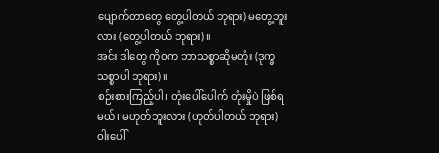ပျောက်တာတွေ တွေ့ပါတယ် ဘုရား) မတွေ့ဘူးလား (တွေ့ပါတယ် ဘုရား)။
အင်း ဒါတွေ ကိုဝက ဘာသစ္စာဆိုမတုံး (ဒုက္ခသစ္စာပါ ဘုရား)။
စဉ်းစားကြည့်ပါ၊ တုံးပေါ်ပေါက် တုံးမှိုပဲ ဖြစ်ရမယ်၊ မဟုတ်ဘူးလား (ဟုတ်ပါတယ် ဘုရား) ဝါးပေါ်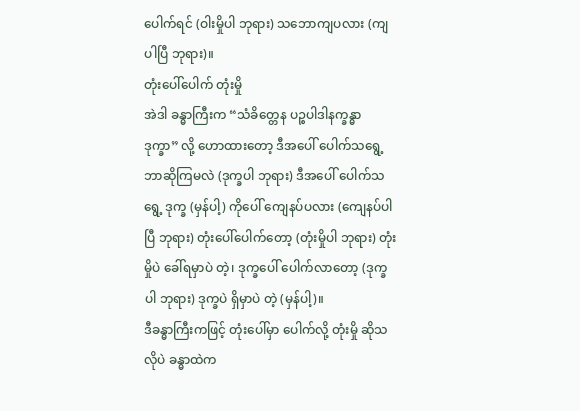ပေါက်ရင် (ဝါးမှိုပါ ဘုရား) သဘောကျပလား (ကျပါပြီ ဘုရား)။
တုံးပေါ်ပေါက် တုံးမှို
အဲဒါ ခန္ဓာကြီးက “သံခိတ္တေန ပဉ္စပါဒါနက္ခန္ဓာ ဒုက္ခာ” လို့ ဟောထားတော့ ဒီအပေါ် ပေါက်သရွေ့ ဘာဆိုကြမလဲ (ဒုက္ခပါ ဘုရား) ဒီအပေါ် ပေါက်သရွေ့ ဒုက္ခ (မှန်ပါ့) ကိုပေါ် ကျေနပ်ပလား (ကျေနပ်ပါပြီ ဘုရား) တုံးပေါ်ပေါက်တော့ (တုံးမှိုပါ ဘုရား) တုံးမှိုပဲ ခေါ်ရမှာပဲ တဲ့၊ ဒုက္ခပေါ် ပေါက်လာတော့ (ဒုက္ခပါ ဘုရား) ဒုက္ခပဲ ရှိမှာပဲ တဲ့ (မှန်ပါ့)။
ဒီခန္ဓာကြီးကဖြင့် တုံးပေါ်မှာ ပေါက်လို့ တုံးမှို ဆိုသလိုပဲ ခန္ဓာထဲက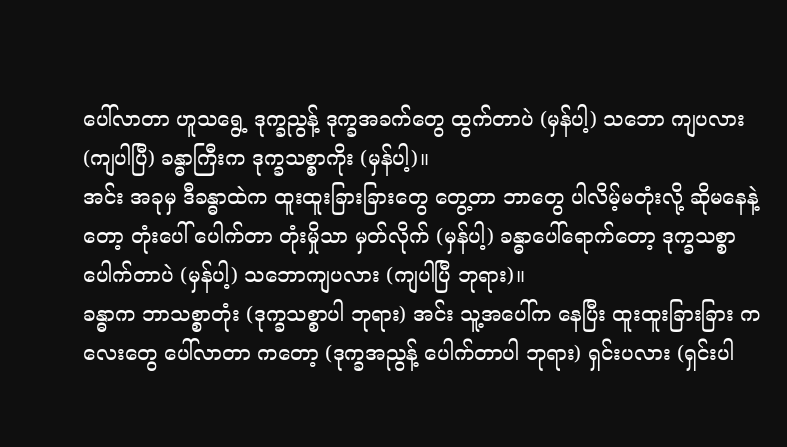ပေါ်လာတာ ဟူသရွေ့ ဒုက္ခညွန့် ဒုက္ခအခက်တွေ ထွက်တာပဲ (မှန်ပါ့) သဘော ကျပလား (ကျပါပြီ) ခန္ဓာကြီးက ဒုက္ခသစ္စာကိုး (မှန်ပါ့)။
အင်း အခုမှ ဒီခန္ဓာထဲက ထူးထူးခြားခြားတွေ တွေ့တာ ဘာတွေ ပါလိမ့်မတုံးလို့ ဆိုမနေနဲ့တော့ တုံးပေါ် ပေါက်တာ တုံးမှိုသာ မှတ်လိုက် (မှန်ပါ့) ခန္ဓာပေါ်ရောက်တော့ ဒုက္ခသစ္စာ ပေါက်တာပဲ (မှန်ပါ့) သဘောကျပလား (ကျပါပြီ ဘုရား)။
ခန္ဓာက ဘာသစ္စာတုံး (ဒုက္ခသစ္စာပါ ဘုရား) အင်း သူ့အပေါ်က နေပြီး ထူးထူးခြားခြား ကလေးတွေ ပေါ်လာတာ ကတော့ (ဒုက္ခအညွန့် ပေါက်တာပါ ဘုရား) ရှင်းပလား (ရှင်းပါ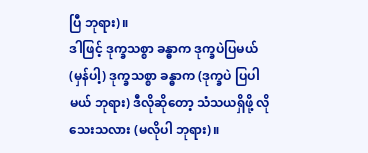ပြီ ဘုရား)။
ဒါဖြင့် ဒုက္ခသစ္စာ ခန္ဓာက ဒုက္ခပဲပြမယ် (မှန်ပါ့) ဒုက္ခသစ္စာ ခန္ဓာက (ဒုက္ခပဲ ပြပါမယ် ဘုရား) ဒီလိုဆိုတော့ သံသယရှိဖို့ လိုသေးသလား (မလိုပါ ဘုရား)။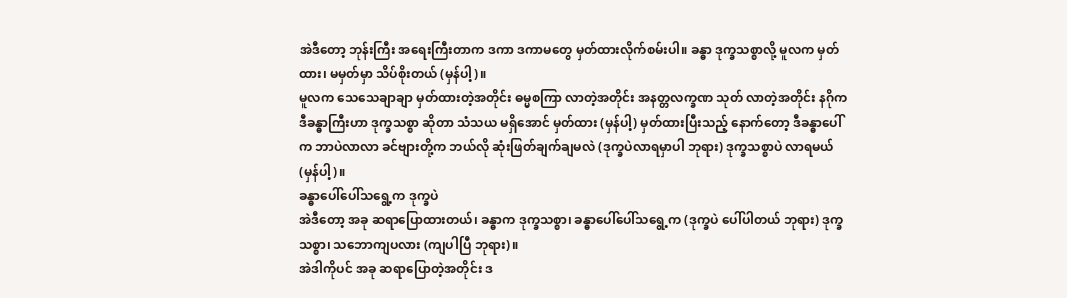အဲဒီတော့ ဘုန်းကြီး အရေးကြီးတာက ဒကာ ဒကာမတွေ မှတ်ထားလိုက်စမ်းပါ။ ခန္ဓာ ဒုက္ခသစ္စာလို့ မူလက မှတ်ထား၊ မမှတ်မှာ သိပ်စိုးတယ် (မှန်ပါ့)။
မူလက သေသေချာချာ မှတ်ထားတဲ့အတိုင်း ဓမ္မစကြာ လာတဲ့အတိုင်း အနတ္တလက္ခဏ သုတ် လာတဲ့အတိုင်း နဂိုက ဒီခန္ဓာကြီးဟာ ဒုက္ခသစ္စာ ဆိုတာ သံသယ မရှိအောင် မှတ်ထား (မှန်ပါ့) မှတ်ထားပြီးသည့် နောက်တော့ ဒီခန္ဓာပေါ်က ဘာပဲလာလာ ခင်ဗျားတို့က ဘယ်လို ဆုံးဖြတ်ချက်ချမလဲ (ဒုက္ခပဲလာရမှာပါ ဘုရား) ဒုက္ခသစ္စာပဲ လာရမယ် (မှန်ပါ့)။
ခန္ဓာပေါ်ပေါ်သရွေ့က ဒုက္ခပဲ
အဲဒီတော့ အခု ဆရာပြောထားတယ်၊ ခန္ဓာက ဒုက္ခသစ္စာ၊ ခန္ဓာပေါ်ပေါ်သရွေ့က (ဒုက္ခပဲ ပေါ်ပါတယ် ဘုရား) ဒုက္ခသစ္စာ၊ သဘောကျပလား (ကျပါပြီ ဘုရား)။
အဲဒါကိုပင် အခု ဆရာပြောတဲ့အတိုင်း ဒ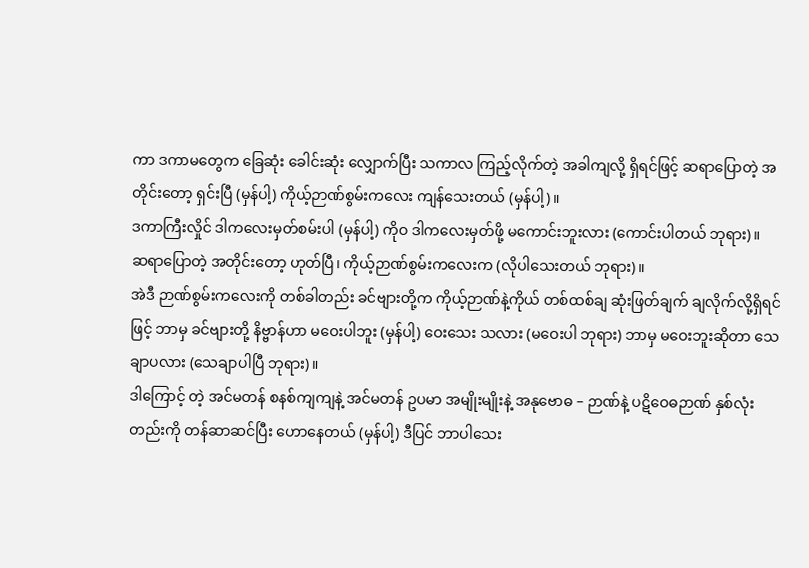ကာ ဒကာမတွေက ခြေဆုံး ခေါင်းဆုံး လျှောက်ပြီး သကာလ ကြည့်လိုက်တဲ့ အခါကျလို့ ရှိရင်ဖြင့် ဆရာပြောတဲ့ အတိုင်းတော့ ရှင်းပြီ (မှန်ပါ့) ကိုယ့်ဉာဏ်စွမ်းကလေး ကျန်သေးတယ် (မှန်ပါ့)။
ဒကာကြီးလှိုင် ဒါကလေးမှတ်စမ်းပါ (မှန်ပါ့) ကိုဝ ဒါကလေးမှတ်ဖို့ မကောင်းဘူးလား (ကောင်းပါတယ် ဘုရား)။
ဆရာပြောတဲ့ အတိုင်းတော့ ဟုတ်ပြီ၊ ကိုယ့်ဉာဏ်စွမ်းကလေးက (လိုပါသေးတယ် ဘုရား)။
အဲဒီ ဉာဏ်စွမ်းကလေးကို တစ်ခါတည်း ခင်ဗျားတို့က ကိုယ့်ဉာဏ်နဲ့ကိုယ် တစ်ထစ်ချ ဆုံးဖြတ်ချက် ချလိုက်လို့ရှိရင်ဖြင့် ဘာမှ ခင်ဗျားတို့ နိဗ္ဗာန်ဟာ မဝေးပါဘူး (မှန်ပါ့) ဝေးသေး သလား (မဝေးပါ ဘုရား) ဘာမှ မဝေးဘူးဆိုတာ သေချာပလား (သေချာပါပြီ ဘုရား)။
ဒါကြောင့် တဲ့ အင်မတန် စနစ်ကျကျနဲ့ အင်မတန် ဥပမာ အမျိုးမျိုးနဲ့ အနုဗောဓ – ဉာဏ်နဲ့ ပဋိဝေဓဉာဏ် နှစ်လုံးတည်းကို တန်ဆာဆင်ပြီး ဟောနေတယ် (မှန်ပါ့) ဒီပြင် ဘာပါသေး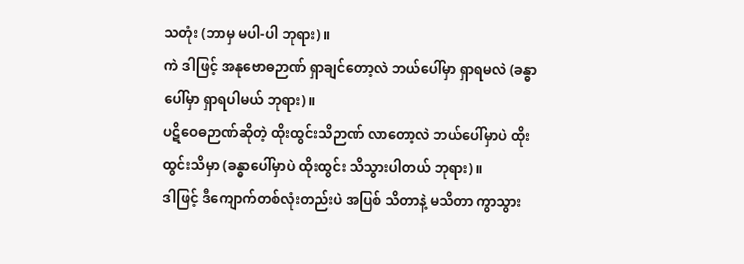သတုံး (ဘာမှ မပါ-ပါ ဘုရား)။
ကဲ ဒါဖြင့် အနုဗောဓဉာဏ် ရှာချင်တော့လဲ ဘယ်ပေါ်မှာ ရှာရမလဲ (ခန္ဓာပေါ်မှာ ရှာရပါမယ် ဘုရား)။
ပဋိဝေဓဉာဏ်ဆိုတဲ့ ထိုးထွင်းသိဉာဏ် လာတော့လဲ ဘယ်ပေါ်မှာပဲ ထိုးထွင်းသိမှာ (ခန္ဓာပေါ်မှာပဲ ထိုးထွင်း သိသွားပါတယ် ဘုရား)။
ဒါဖြင့် ဒီကျောက်တစ်လုံးတည်းပဲ အပြစ် သိတာနဲ့ မသိတာ ကွာသွား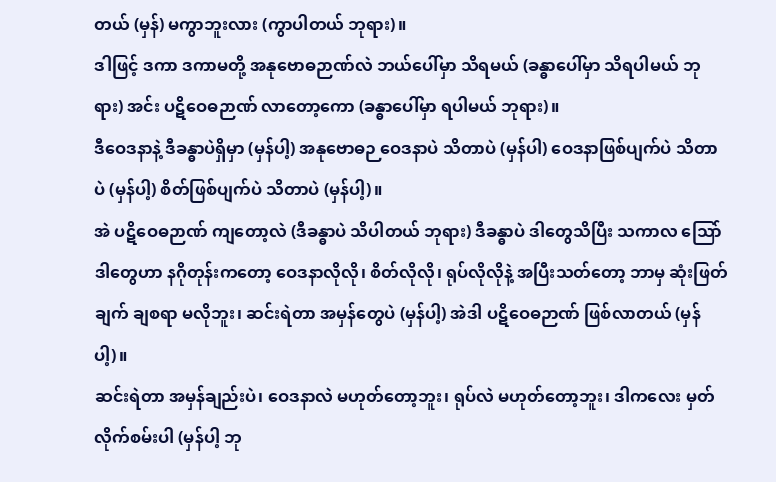တယ် (မှန်) မကွာဘူးလား (ကွာပါတယ် ဘုရား)။
ဒါဖြင့် ဒကာ ဒကာမတို့ အနုဗောဓဉာဏ်လဲ ဘယ်ပေါ်မှာ သိရမယ် (ခန္ဓာပေါ်မှာ သိရပါမယ် ဘုရား) အင်း ပဋိဝေဓဉာဏ် လာတော့ကော (ခန္ဓာပေါ်မှာ ရပါမယ် ဘုရား)။
ဒီဝေဒနာနဲ့ ဒီခန္ဓာပဲရှိမှာ (မှန်ပါ့) အနုဗောဓဉ ဝေဒနာပဲ သိတာပဲ (မှန်ပါ) ဝေဒနာဖြစ်ပျက်ပဲ သိတာပဲ (မှန်ပါ့) စိတ်ဖြစ်ပျက်ပဲ သိတာပဲ (မှန်ပါ့)။
အဲ ပဋိဝေဓဉာဏ် ကျတော့လဲ (ဒီခန္ဓာပဲ သိပါတယ် ဘုရား) ဒီခန္ဓာပဲ ဒါတွေသိပြီး သကာလ သြော် ဒါတွေဟာ နဂိုတုန်းကတော့ ဝေဒနာလိုလို၊ စိတ်လိုလို၊ ရုပ်လိုလိုနဲ့ အပြီးသတ်တော့ ဘာမှ ဆုံးဖြတ်ချက် ချစရာ မလိုဘူး၊ ဆင်းရဲတာ အမှန်တွေပဲ (မှန်ပါ့) အဲဒါ ပဋိဝေဓဉာဏ် ဖြစ်လာတယ် (မှန်ပါ့)။
ဆင်းရဲတာ အမှန်ချည်းပဲ၊ ဝေဒနာလဲ မဟုတ်တော့ဘူး၊ ရုပ်လဲ မဟုတ်တော့ဘူး၊ ဒါကလေး မှတ်လိုက်စမ်းပါ (မှန်ပါ့ ဘု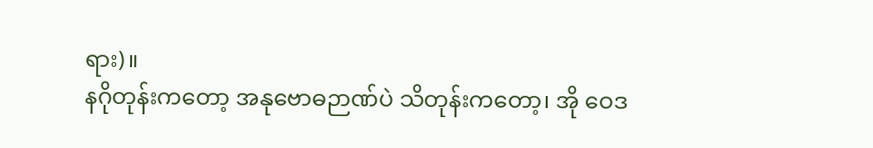ရား)။
နဂိုတုန်းကတော့ အနုဗောဓဉာဏ်ပဲ သိတုန်းကတော့၊ အို ဝေဒ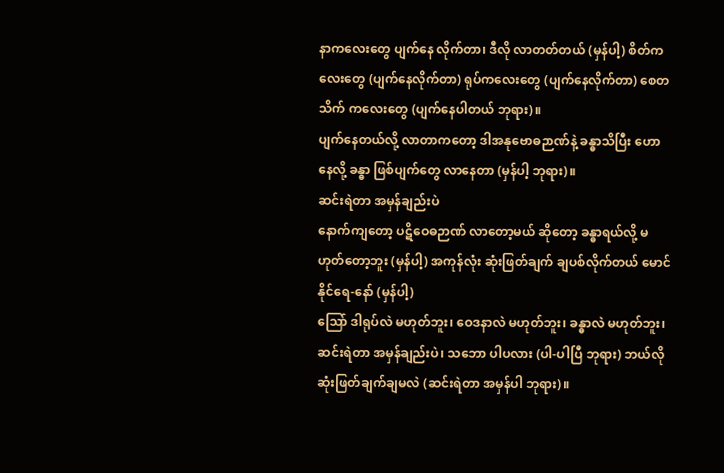နာကလေးတွေ ပျက်နေ လိုက်တာ၊ ဒီလို လာတတ်တယ် (မှန်ပါ့) စိတ်ကလေးတွေ (ပျက်နေလိုက်တာ) ရုပ်ကလေးတွေ (ပျက်နေလိုက်တာ) စေတသိက် ကလေးတွေ (ပျက်နေပါတယ် ဘုရား)။
ပျက်နေတယ်လို့ လာတာကတော့ ဒါအနုဗောဓဉာဏ်နဲ့ ခန္ဓာသိပြီး ဟောနေလို့ ခန္ဓာ ဖြစ်ပျက်တွေ လာနေတာ (မှန်ပါ့ ဘုရား)။
ဆင်းရဲတာ အမှန်ချည်းပဲ
နောက်ကျတော့ ပဋိဝေဓဉာဏ် လာတော့မယ် ဆိုတော့ ခန္ဓာရယ်လို့ မဟုတ်တော့ဘူး (မှန်ပါ့) အကုန်လုံး ဆုံးဖြတ်ချက် ချပစ်လိုက်တယ် မောင်နိုင်ရေ-နော် (မှန်ပါ့)
သြော် ဒါရုပ်လဲ မဟုတ်ဘူး၊ ဝေဒနာလဲ မဟုတ်ဘူး၊ ခန္ဓာလဲ မဟုတ်ဘူး၊ ဆင်းရဲတာ အမှန်ချည်းပဲ၊ သဘော ပါပလား (ပါ-ပါပြီ ဘုရား) ဘယ်လို ဆုံးဖြတ်ချက်ချမလဲ (ဆင်းရဲတာ အမှန်ပါ ဘုရား)။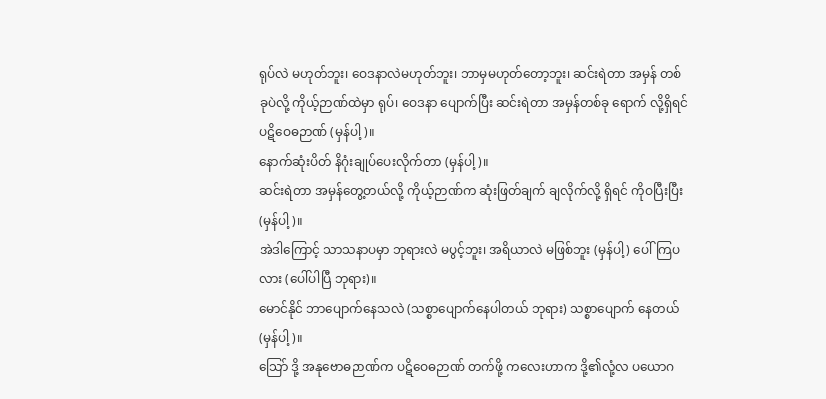ရုပ်လဲ မဟုတ်ဘူး၊ ဝေဒနာလဲမဟုတ်ဘူး၊ ဘာမှမဟုတ်တော့ဘူး၊ ဆင်းရဲတာ အမှန် တစ်ခုပဲလို့ ကိုယ့်ဉာဏ်ထဲမှာ ရုပ်၊ ဝေဒနာ ပျောက်ပြီး ဆင်းရဲတာ အမှန်တစ်ခု ရောက် လို့ရှိရင် ပဋိဝေဓဉာဏ် (မှန်ပါ့)။
နောက်ဆုံးပိတ် နိဂုံးချုပ်ပေးလိုက်တာ (မှန်ပါ့)။
ဆင်းရဲတာ အမှန်တွေ့တယ်လို့ ကိုယ့်ဉာဏ်က ဆုံးဖြတ်ချက် ချလိုက်လို့ ရှိရင် ကိုဝပြီးပြီး (မှန်ပါ့)။
အဲဒါကြောင့် သာသနာပမှာ ဘုရားလဲ မပွင့်ဘူး၊ အရိယာလဲ မဖြစ်ဘူး (မှန်ပါ့) ပေါ်ကြပလား (ပေါ်ပါပြီ ဘုရား)။
မောင်နိုင် ဘာပျောက်နေသလဲ (သစ္စာပျောက်နေပါတယ် ဘုရား) သစ္စာပျောက် နေတယ် (မှန်ပါ့)။
သြော် ဒို့ အနုဗောဓဉာဏ်က ပဋိဝေဓဉာဏ် တက်ဖို့ ကလေးဟာက ဒို့၏လုံ့လ ပယောဂ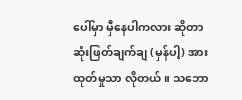ပေါ်မှာ မှီနေပါကလား ဆိုတာ ဆုံးဖြတ်ချက်ချ (မှန်ပါ့) အားထုတ်မှုသာ လိုတယ်။ သဘော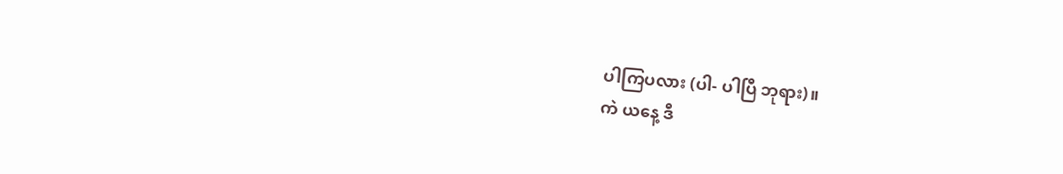ပါကြပလား (ပါ- ပါပြီ ဘုရား)။
ကဲ ယနေ့ ဒီ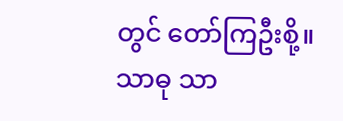တွင် တော်ကြဦးစို့။
သာဓု သာ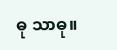ဓု သာဓု။